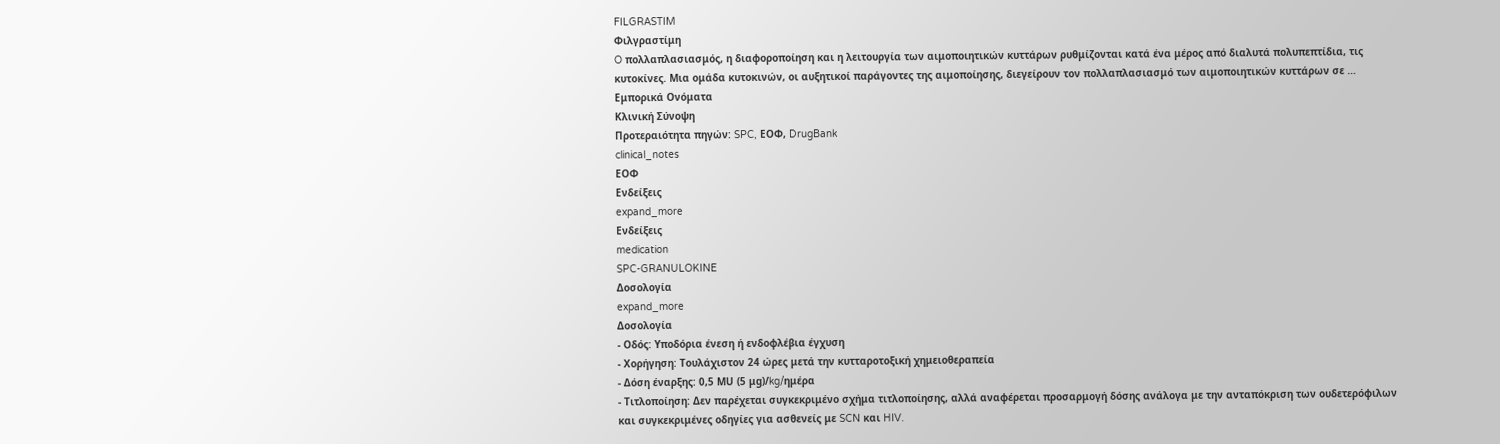FILGRASTIM
Φιλγραστίμη
O πολλαπλασιασμός, η διαφοροποίηση και η λειτουργία των αιμοποιητικών κυττάρων ρυθμίζονται κατά ένα μέρος από διαλυτά πολυπεπτίδια, τις κυτοκίνες. Mια ομάδα κυτοκινών, οι αυξητικοί παράγοντες της αιμοποίησης, διεγείρουν τον πολλαπλασιασμό των αιμοποιητικών κυττάρων σε …
Εμπορικά Ονόματα
Κλινική Σύνοψη
Προτεραιότητα πηγών: SPC, ΕΟΦ, DrugBank
clinical_notes
ΕΟΦ
Ενδείξεις
expand_more
Ενδείξεις
medication
SPC-GRANULOKINE
Δοσολογία
expand_more
Δοσολογία
- Οδός: Υποδόρια ένεση ή ενδοφλέβια έγχυση
- Χορήγηση: Τουλάχιστον 24 ώρες μετά την κυτταροτοξική χημειοθεραπεία
- Δόση έναρξης: 0,5 ΜU (5 μg)/kg/ημέρα
- Τιτλοποίηση: Δεν παρέχεται συγκεκριμένο σχήμα τιτλοποίησης, αλλά αναφέρεται προσαρμογή δόσης ανάλογα με την ανταπόκριση των ουδετερόφιλων και συγκεκριμένες οδηγίες για ασθενείς με SCN και HIV.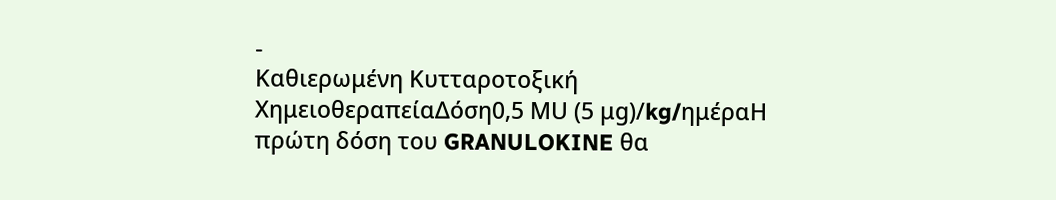-
Καθιερωμένη Κυτταροτοξική ΧημειοθεραπείαΔόση0,5 ΜU (5 μg)/kg/ημέραΗ πρώτη δόση του GRANULOKINE θα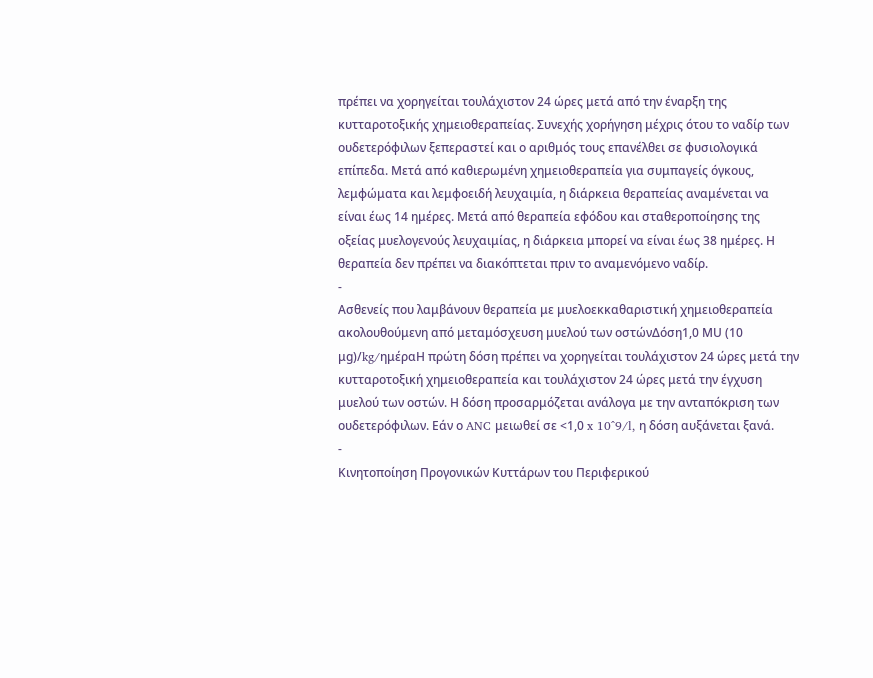πρέπει να χορηγείται τουλάχιστον 24 ώρες μετά από την έναρξη της κυτταροτοξικής χημειοθεραπείας. Συνεχής χορήγηση μέχρις ότου το ναδίρ των ουδετερόφιλων ξεπεραστεί και ο αριθμός τους επανέλθει σε φυσιολογικά επίπεδα. Μετά από καθιερωμένη χημειοθεραπεία για συμπαγείς όγκους, λεμφώματα και λεμφοειδή λευχαιμία, η διάρκεια θεραπείας αναμένεται να είναι έως 14 ημέρες. Μετά από θεραπεία εφόδου και σταθεροποίησης της οξείας μυελογενούς λευχαιμίας, η διάρκεια μπορεί να είναι έως 38 ημέρες. Η θεραπεία δεν πρέπει να διακόπτεται πριν το αναμενόμενο ναδίρ.
-
Ασθενείς που λαμβάνουν θεραπεία με μυελοεκκαθαριστική χημειοθεραπεία ακολουθούμενη από μεταμόσχευση μυελού των οστώνΔόση1,0 ΜU (10 μg)/kg/ημέραΗ πρώτη δόση πρέπει να χορηγείται τουλάχιστον 24 ώρες μετά την κυτταροτοξική χημειοθεραπεία και τουλάχιστον 24 ώρες μετά την έγχυση μυελού των οστών. Η δόση προσαρμόζεται ανάλογα με την ανταπόκριση των ουδετερόφιλων. Εάν ο ANC μειωθεί σε <1,0 x 10^9/l, η δόση αυξάνεται ξανά.
-
Κινητοποίηση Προγονικών Κυττάρων του Περιφερικού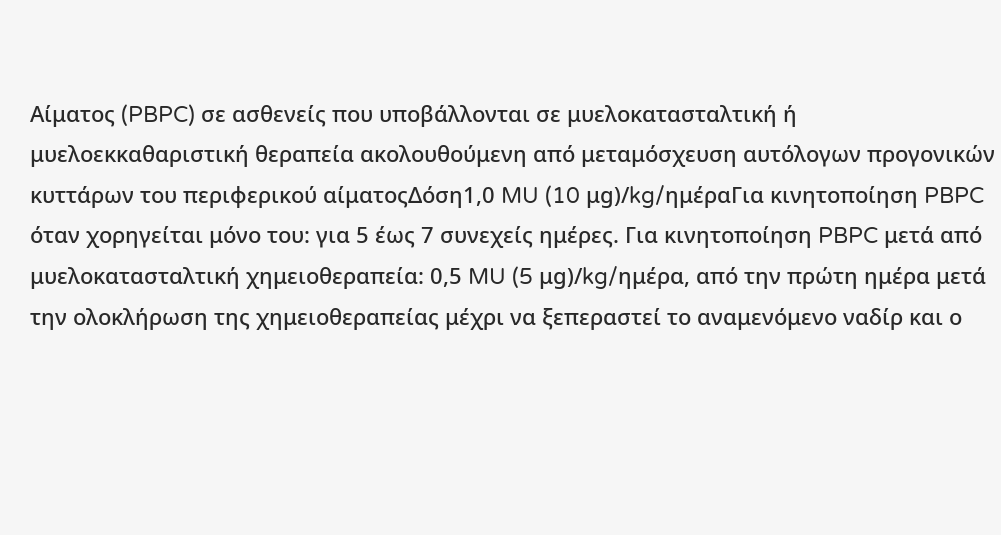Αίματος (PBPC) σε ασθενείς που υποβάλλονται σε μυελοκατασταλτική ή μυελοεκκαθαριστική θεραπεία ακολουθούμενη από μεταμόσχευση αυτόλογων προγονικών κυττάρων του περιφερικού αίματοςΔόση1,0 MU (10 μg)/kg/ημέραΓια κινητοποίηση PBPC όταν χορηγείται μόνο του: για 5 έως 7 συνεχείς ημέρες. Για κινητοποίηση PBPC μετά από μυελοκατασταλτική χημειοθεραπεία: 0,5 MU (5 μg)/kg/ημέρα, από την πρώτη ημέρα μετά την ολοκλήρωση της χημειοθεραπείας μέχρι να ξεπεραστεί το αναμενόμενο ναδίρ και ο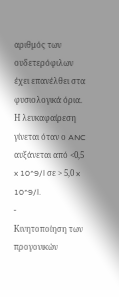αριθμός των ουδετερόφιλων έχει επανέλθει στα φυσιολογικά όρια. Η λευκαφαίρεση γίνεται όταν ο ANC αυξάνεται από <0,5 x 10^9/l σε > 5,0 x 10^9/l.
-
Κινητοποίηση των προγονικών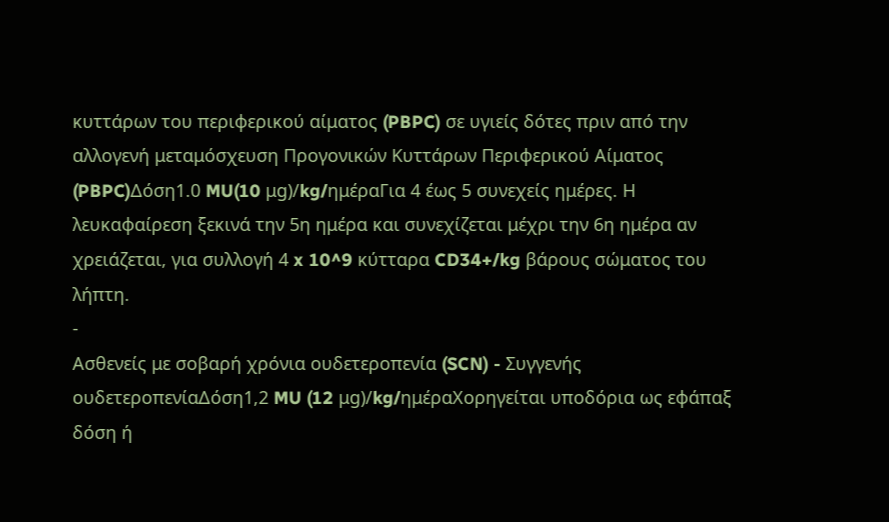κυττάρων του περιφερικού αίματος (PBPC) σε υγιείς δότες πριν από την αλλογενή μεταμόσχευση Προγονικών Κυττάρων Περιφερικού Αίματος (PBPC)Δόση1.0 MU(10 μg)/kg/ημέραΓια 4 έως 5 συνεχείς ημέρες. Η λευκαφαίρεση ξεκινά την 5η ημέρα και συνεχίζεται μέχρι την 6η ημέρα αν χρειάζεται, για συλλογή 4 x 10^9 κύτταρα CD34+/kg βάρους σώματος του λήπτη.
-
Ασθενείς με σοβαρή χρόνια ουδετεροπενία (SCN) - Συγγενής ουδετεροπενίαΔόση1,2 MU (12 μg)/kg/ημέραΧορηγείται υποδόρια ως εφάπαξ δόση ή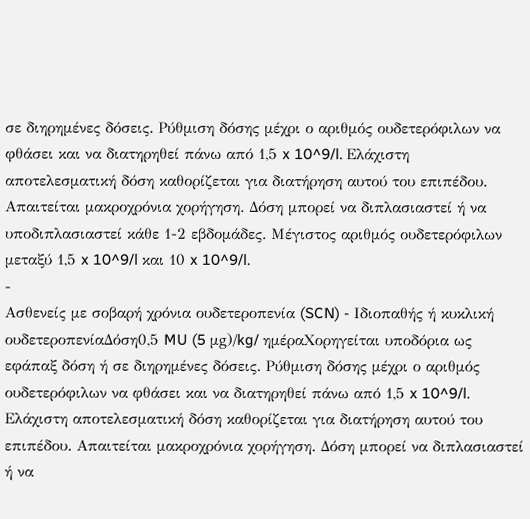σε διηρημένες δόσεις. Ρύθμιση δόσης μέχρι ο αριθμός ουδετερόφιλων να φθάσει και να διατηρηθεί πάνω από 1,5 x 10^9/l. Ελάχιστη αποτελεσματική δόση καθορίζεται για διατήρηση αυτού του επιπέδου. Απαιτείται μακροχρόνια χορήγηση. Δόση μπορεί να διπλασιαστεί ή να υποδιπλασιαστεί κάθε 1-2 εβδομάδες. Μέγιστος αριθμός ουδετερόφιλων μεταξύ 1,5 x 10^9/l και 10 x 10^9/l.
-
Ασθενείς με σοβαρή χρόνια ουδετεροπενία (SCN) - Ιδιοπαθής ή κυκλική ουδετεροπενίαΔόση0,5 MU (5 μg)/kg/ ημέραΧορηγείται υποδόρια ως εφάπαξ δόση ή σε διηρημένες δόσεις. Ρύθμιση δόσης μέχρι ο αριθμός ουδετερόφιλων να φθάσει και να διατηρηθεί πάνω από 1,5 x 10^9/l. Ελάχιστη αποτελεσματική δόση καθορίζεται για διατήρηση αυτού του επιπέδου. Απαιτείται μακροχρόνια χορήγηση. Δόση μπορεί να διπλασιαστεί ή να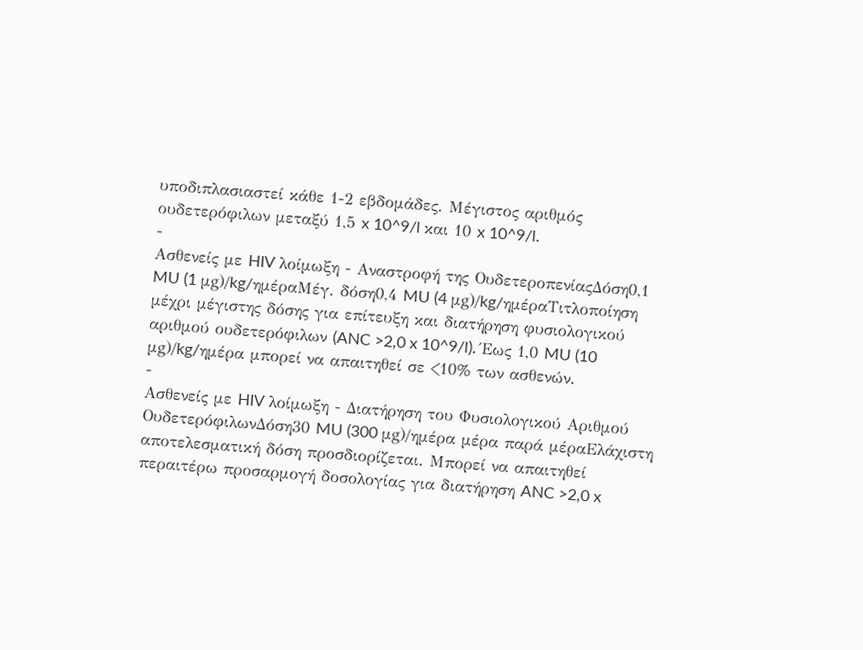υποδιπλασιαστεί κάθε 1-2 εβδομάδες. Μέγιστος αριθμός ουδετερόφιλων μεταξύ 1,5 x 10^9/l και 10 x 10^9/l.
-
Ασθενείς με HIV λοίμωξη - Αναστροφή της ΟυδετεροπενίαςΔόση0,1 MU (1 μg)/kg/ημέραΜέγ. δόση0,4 MU (4 μg)/kg/ημέραΤιτλοποίηση μέχρι μέγιστης δόσης για επίτευξη και διατήρηση φυσιολογικού αριθμού ουδετερόφιλων (ANC >2,0 x 10^9/l). Έως 1,0 MU (10 μg)/kg/ημέρα μπορεί να απαιτηθεί σε <10% των ασθενών.
-
Ασθενείς με HIV λοίμωξη - Διατήρηση του Φυσιολογικού Αριθμού ΟυδετερόφιλωνΔόση30 MU (300 μg)/ημέρα μέρα παρά μέραΕλάχιστη αποτελεσματική δόση προσδιορίζεται. Μπορεί να απαιτηθεί περαιτέρω προσαρμογή δοσολογίας για διατήρηση ANC >2,0 x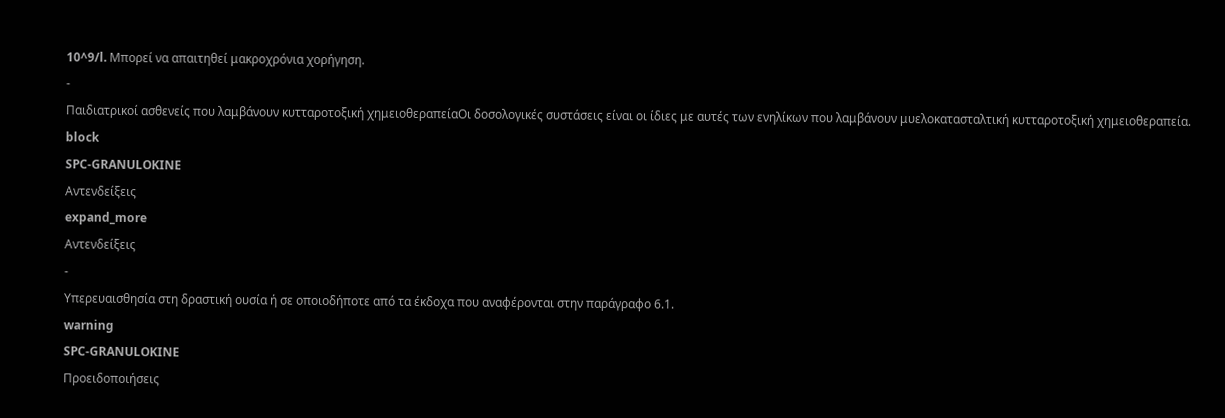10^9/l. Μπορεί να απαιτηθεί μακροχρόνια χορήγηση.
-
Παιδιατρικοί ασθενείς που λαμβάνουν κυτταροτοξική χημειοθεραπείαΟι δοσολογικές συστάσεις είναι οι ίδιες με αυτές των ενηλίκων που λαμβάνουν μυελοκατασταλτική κυτταροτοξική χημειοθεραπεία.
block
SPC-GRANULOKINE
Αντενδείξεις
expand_more
Αντενδείξεις
-
Υπερευαισθησία στη δραστική ουσία ή σε οποιοδήποτε από τα έκδοχα που αναφέρονται στην παράγραφο 6.1.
warning
SPC-GRANULOKINE
Προειδοποιήσεις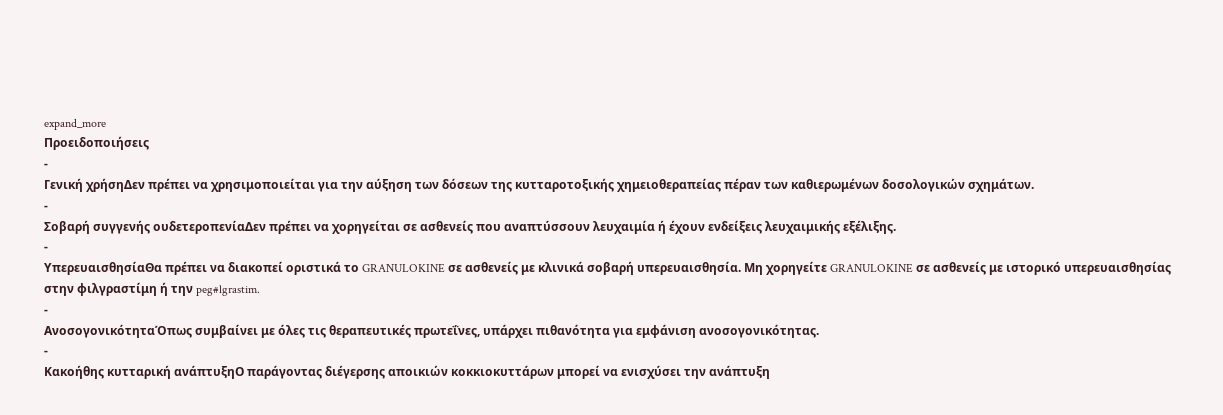expand_more
Προειδοποιήσεις
-
Γενική χρήσηΔεν πρέπει να χρησιμοποιείται για την αύξηση των δόσεων της κυτταροτοξικής χημειοθεραπείας πέραν των καθιερωμένων δοσολογικών σχημάτων.
-
Σοβαρή συγγενής ουδετεροπενίαΔεν πρέπει να χορηγείται σε ασθενείς που αναπτύσσουν λευχαιμία ή έχουν ενδείξεις λευχαιμικής εξέλιξης.
-
ΥπερευαισθησίαΘα πρέπει να διακοπεί οριστικά το GRANULOKINE σε ασθενείς με κλινικά σοβαρή υπερευαισθησία. Μη χορηγείτε GRANULOKINE σε ασθενείς με ιστορικό υπερευαισθησίας στην φιλγραστίμη ή την peg#lgrastim.
-
ΑνοσογονικότηταΌπως συμβαίνει με όλες τις θεραπευτικές πρωτεΐνες, υπάρχει πιθανότητα για εμφάνιση ανοσογονικότητας.
-
Κακοήθης κυτταρική ανάπτυξηΟ παράγοντας διέγερσης αποικιών κοκκιοκυττάρων μπορεί να ενισχύσει την ανάπτυξη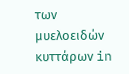των μυελοειδών κυττάρων in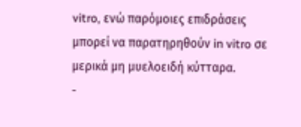vitro, ενώ παρόμοιες επιδράσεις μπορεί να παρατηρηθούν in vitro σε μερικά μη μυελοειδή κύτταρα.
-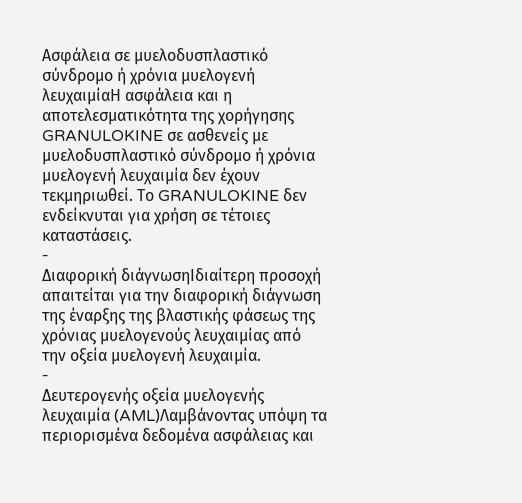Ασφάλεια σε μυελοδυσπλαστικό σύνδρομο ή χρόνια μυελογενή λευχαιμίαΗ ασφάλεια και η αποτελεσματικότητα της χορήγησης GRANULOKINE σε ασθενείς με μυελοδυσπλαστικό σύνδρομο ή χρόνια μυελογενή λευχαιμία δεν έχουν τεκμηριωθεί. Το GRANULOKINE δεν ενδείκνυται για χρήση σε τέτοιες καταστάσεις.
-
Διαφορική διάγνωσηΙδιαίτερη προσοχή απαιτείται για την διαφορική διάγνωση της έναρξης της βλαστικής φάσεως της χρόνιας μυελογενούς λευχαιμίας από την οξεία μυελογενή λευχαιμία.
-
Δευτερογενής οξεία μυελογενής λευχαιμία (AML)Λαμβάνοντας υπόψη τα περιορισμένα δεδομένα ασφάλειας και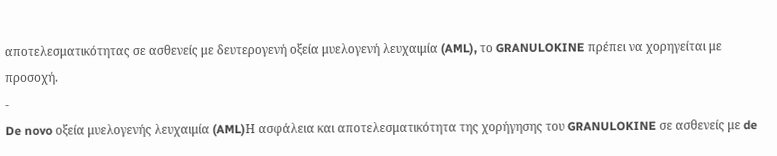αποτελεσματικότητας σε ασθενείς με δευτερογενή οξεία μυελογενή λευχαιμία (AML), το GRANULOKINE πρέπει να χορηγείται με προσοχή.
-
De novo οξεία μυελογενής λευχαιμία (AML)Η ασφάλεια και αποτελεσματικότητα της χορήγησης του GRANULOKINE σε ασθενείς με de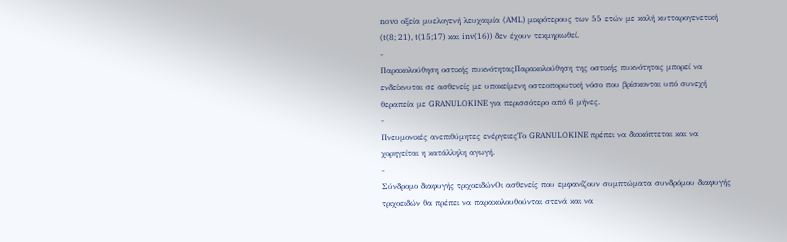novo οξεία μυελογενή λευχαιμία (AML) μικρότερους των 55 ετών με καλή κυτταρογενετική (t(8; 21), t(15;17) και inv(16)) δεν έχουν τεκμηριωθεί.
-
Παρακολούθηση οστικής πυκνότηταςΠαρακολούθηση της οστικής πυκνότητας μπορεί να ενδείκνυται σε ασθενείς με υποκείμενη οστεοπορωτική νόσο που βρίσκονται υπό συνεχή θεραπεία με GRANULOKINE για περισσότερο από 6 μήνες.
-
Πνευμονικές ανεπιθύμητες ενέργειεςΤο GRANULOKINE πρέπει να διακόπτεται και να χορηγείται η κατάλληλη αγωγή.
-
Σύνδρομο διαφυγής τριχοειδώνΟι ασθενείς που εμφανίζουν συμπτώματα συνδρόμου διαφυγής τριχοειδών θα πρέπει να παρακολουθούνται στενά και να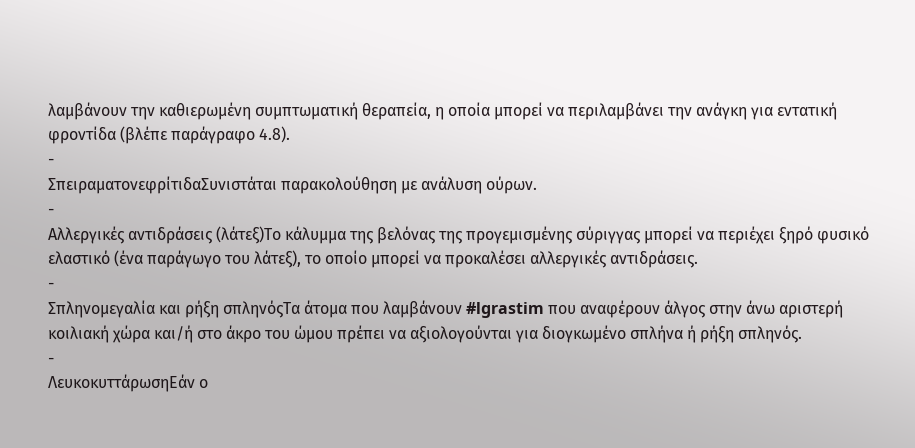λαμβάνουν την καθιερωμένη συμπτωματική θεραπεία, η οποία μπορεί να περιλαμβάνει την ανάγκη για εντατική φροντίδα (βλέπε παράγραφο 4.8).
-
ΣπειραματονεφρίτιδαΣυνιστάται παρακολούθηση με ανάλυση ούρων.
-
Αλλεργικές αντιδράσεις (λάτεξ)Το κάλυμμα της βελόνας της προγεμισμένης σύριγγας μπορεί να περιέχει ξηρό φυσικό ελαστικό (ένα παράγωγο του λάτεξ), το οποίο μπορεί να προκαλέσει αλλεργικές αντιδράσεις.
-
Σπληνομεγαλία και ρήξη σπληνόςΤα άτομα που λαμβάνουν #lgrastim που αναφέρουν άλγος στην άνω αριστερή κοιλιακή χώρα και/ή στο άκρο του ώμου πρέπει να αξιολογούνται για διογκωμένο σπλήνα ή ρήξη σπληνός.
-
ΛευκοκυττάρωσηΕάν ο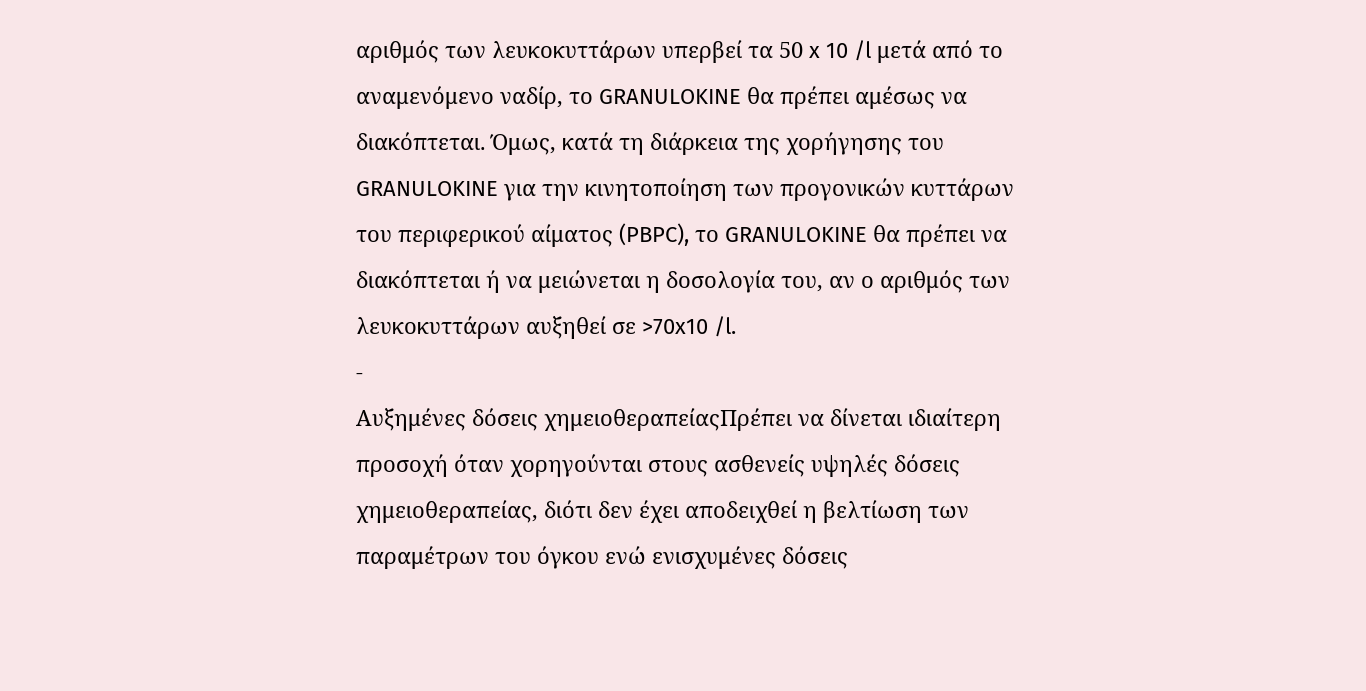αριθμός των λευκοκυττάρων υπερβεί τα 50 x 10 /l μετά από το αναμενόμενο ναδίρ, το GRANULOKINE θα πρέπει αμέσως να διακόπτεται. Όμως, κατά τη διάρκεια της χορήγησης του GRANULOKINE για την κινητοποίηση των προγονικών κυττάρων του περιφερικού αίματος (PBPC), το GRANULOKINE θα πρέπει να διακόπτεται ή να μειώνεται η δοσολογία του, αν ο αριθμός των λευκοκυττάρων αυξηθεί σε >70x10 /l.
-
Αυξημένες δόσεις χημειοθεραπείαςΠρέπει να δίνεται ιδιαίτερη προσοχή όταν χορηγούνται στους ασθενείς υψηλές δόσεις χημειοθεραπείας, διότι δεν έχει αποδειχθεί η βελτίωση των παραμέτρων του όγκου ενώ ενισχυμένες δόσεις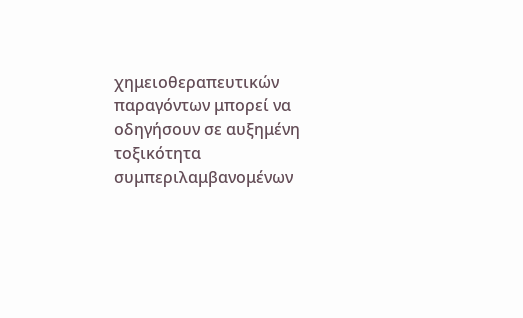χημειοθεραπευτικών παραγόντων μπορεί να οδηγήσουν σε αυξημένη τοξικότητα συμπεριλαμβανομένων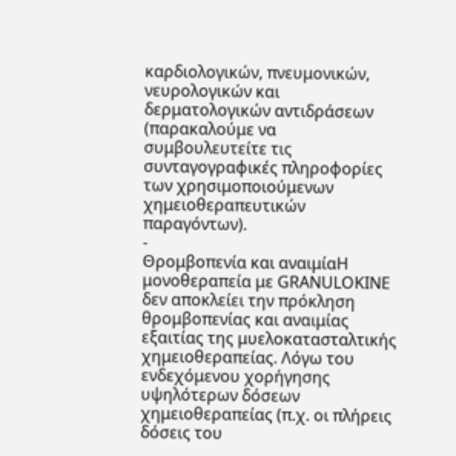καρδιολογικών, πνευμονικών, νευρολογικών και δερματολογικών αντιδράσεων (παρακαλούμε να συμβουλευτείτε τις συνταγογραφικές πληροφορίες των χρησιμοποιούμενων χημειοθεραπευτικών παραγόντων).
-
Θρομβοπενία και αναιμίαΗ μονοθεραπεία με GRANULOKINE δεν αποκλείει την πρόκληση θρομβοπενίας και αναιμίας εξαιτίας της μυελοκατασταλτικής χημειοθεραπείας. Λόγω του ενδεχόμενου χορήγησης υψηλότερων δόσεων χημειοθεραπείας (π.χ. οι πλήρεις δόσεις του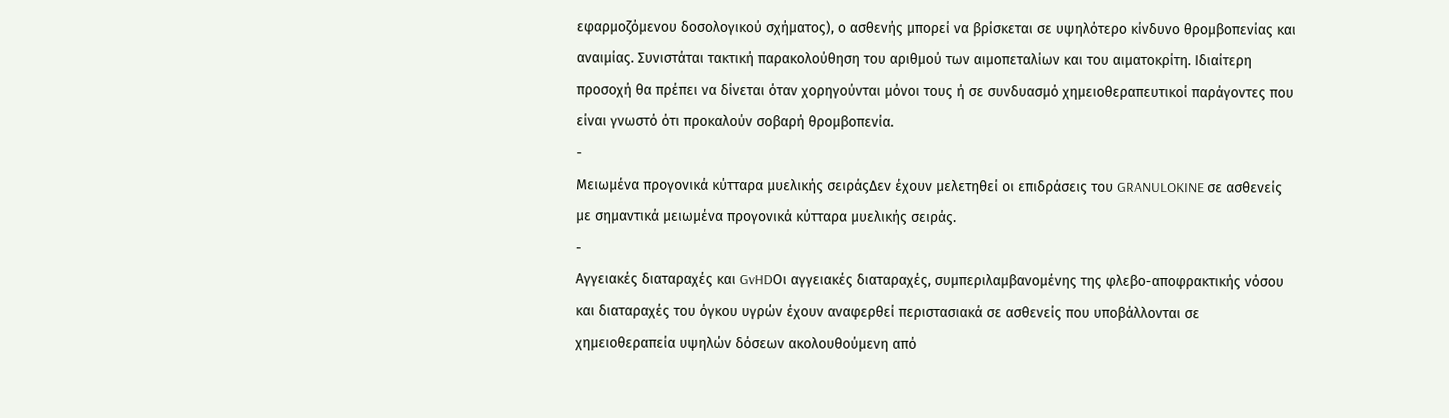εφαρμοζόμενου δοσολογικού σχήματος), ο ασθενής μπορεί να βρίσκεται σε υψηλότερο κίνδυνο θρομβοπενίας και αναιμίας. Συνιστάται τακτική παρακολούθηση του αριθμού των αιμοπεταλίων και του αιματοκρίτη. Ιδιαίτερη προσοχή θα πρέπει να δίνεται όταν χορηγούνται μόνοι τους ή σε συνδυασμό χημειοθεραπευτικοί παράγοντες που είναι γνωστό ότι προκαλούν σοβαρή θρομβοπενία.
-
Μειωμένα προγονικά κύτταρα μυελικής σειράςΔεν έχουν μελετηθεί οι επιδράσεις του GRANULOKINE σε ασθενείς με σημαντικά μειωμένα προγονικά κύτταρα μυελικής σειράς.
-
Αγγειακές διαταραχές και GvHDΟι αγγειακές διαταραχές, συμπεριλαμβανομένης της φλεβο-αποφρακτικής νόσου και διαταραχές του όγκου υγρών έχουν αναφερθεί περιστασιακά σε ασθενείς που υποβάλλονται σε χημειοθεραπεία υψηλών δόσεων ακολουθούμενη από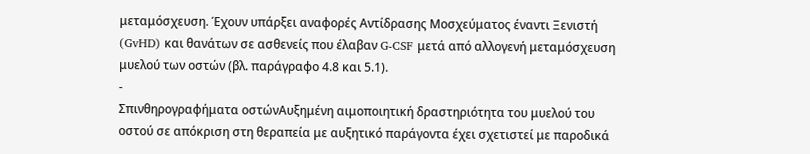μεταμόσχευση. Έχουν υπάρξει αναφορές Αντίδρασης Μοσχεύματος έναντι Ξενιστή (GvHD) και θανάτων σε ασθενείς που έλαβαν G-CSF μετά από αλλογενή μεταμόσχευση μυελού των οστών (βλ. παράγραφο 4.8 και 5.1).
-
Σπινθηρογραφήματα οστώνΑυξημένη αιμοποιητική δραστηριότητα του μυελού του οστού σε απόκριση στη θεραπεία με αυξητικό παράγοντα έχει σχετιστεί με παροδικά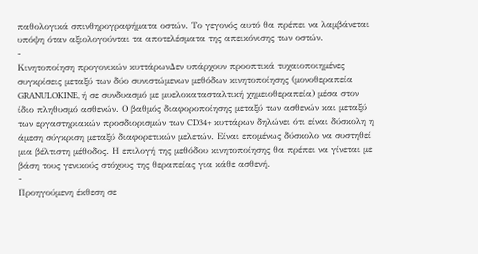παθολογικά σπινθηρογραφήματα οστών. Το γεγονός αυτό θα πρέπει να λαμβάνεται υπόψη όταν αξιολογούνται τα αποτελέσματα της απεικόνισης των οστών.
-
Κινητοποίηση προγονικών κυττάρωνΔεν υπάρχουν προοπτικά τυχαιοποιημένες συγκρίσεις μεταξύ των δύο συνιστώμενων μεθόδων κινητοποίησης (μονοθεραπεία GRANULOKINE, ή σε συνδυασμό με μυελοκατασταλτική χημειοθεραπεία) μέσα στον ίδιο πληθυσμό ασθενών. Ο βαθμός διαφοροποίησης μεταξύ των ασθενών και μεταξύ των εργαστηριακών προσδιορισμών των CD34+ κυττάρων δηλώνει ότι είναι δύσκολη η άμεση σύγκριση μεταξύ διαφορετικών μελετών. Είναι επομένως δύσκολο να συστηθεί μια βέλτιστη μέθοδος. Η επιλογή της μεθόδου κινητοποίησης θα πρέπει να γίνεται με βάση τους γενικούς στόχους της θεραπείας για κάθε ασθενή.
-
Προηγούμενη έκθεση σε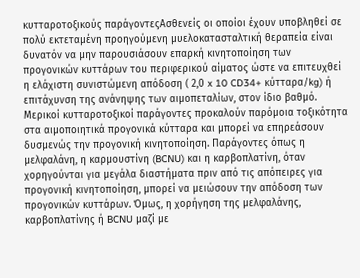κυτταροτοξικούς παράγοντεςΑσθενείς οι οποίοι έχουν υποβληθεί σε πολύ εκτεταμένη προηγούμενη μυελοκατασταλτική θεραπεία είναι δυνατόν να μην παρουσιάσουν επαρκή κινητοποίηση των προγονικών κυττάρων του περιφερικού αίματος ώστε να επιτευχθεί η ελάχιστη συνιστώμενη απόδοση ( 2,0 x 10 CD34+ κύτταρα/kg) ή επιτάχυνση της ανάνηψης των αιμοπεταλίων, στον ίδιο βαθμό. Μερικοί κυτταροτοξικοί παράγοντες προκαλούν παρόμοια τοξικότητα στα αιμοποιητικά προγονικά κύτταρα και μπορεί να επηρεάσουν δυσμενώς την προγονική κινητοποίηση. Παράγοντες όπως η μελφαλάνη, η καρμουστίνη (BCNU) και η καρβοπλατίνη, όταν χορηγούνται για μεγάλα διαστήματα πριν από τις απόπειρες για προγονική κινητοποίηση, μπορεί να μειώσουν την απόδοση των προγονικών κυττάρων. Όμως, η χορήγηση της μελφαλάνης, καρβοπλατίνης ή BCNU μαζί με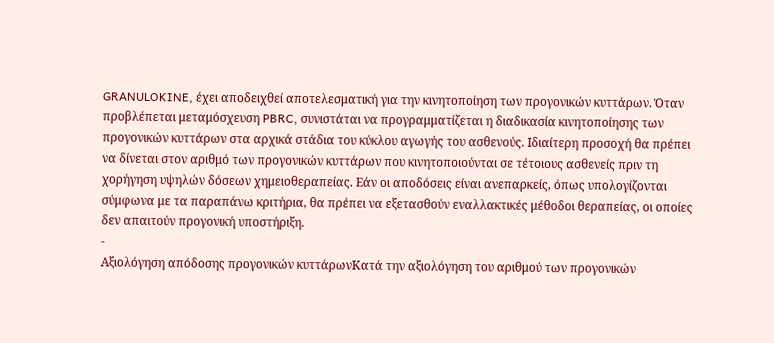GRANULOKINE, έχει αποδειχθεί αποτελεσματική για την κινητοποίηση των προγονικών κυττάρων. Όταν προβλέπεται μεταμόσχευση PBRC, συνιστάται να προγραμματίζεται η διαδικασία κινητοποίησης των προγονικών κυττάρων στα αρχικά στάδια του κύκλου αγωγής του ασθενούς. Ιδιαίτερη προσοχή θα πρέπει να δίνεται στον αριθμό των προγονικών κυττάρων που κινητοποιούνται σε τέτοιους ασθενείς πριν τη χορήγηση υψηλών δόσεων χημειοθεραπείας. Εάν οι αποδόσεις είναι ανεπαρκείς, όπως υπολογίζονται σύμφωνα με τα παραπάνω κριτήρια, θα πρέπει να εξετασθούν εναλλακτικές μέθοδοι θεραπείας, οι οποίες δεν απαιτούν προγονική υποστήριξη.
-
Αξιολόγηση απόδοσης προγονικών κυττάρωνΚατά την αξιολόγηση του αριθμού των προγονικών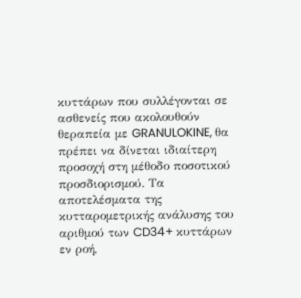κυττάρων που συλλέγονται σε ασθενείς που ακολουθούν θεραπεία με GRANULOKINE, θα πρέπει να δίνεται ιδιαίτερη προσοχή στη μέθοδο ποσοτικού προσδιορισμού. Τα αποτελέσματα της κυτταρομετρικής ανάλυσης του αριθμού των CD34+ κυττάρων εν ροή,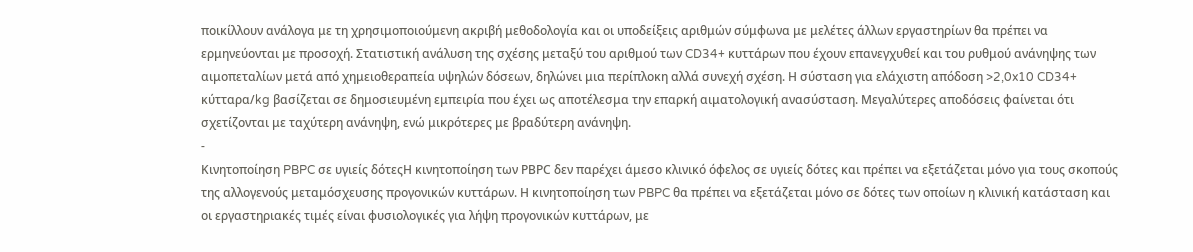ποικίλλουν ανάλογα με τη χρησιμοποιούμενη ακριβή μεθοδολογία και οι υποδείξεις αριθμών σύμφωνα με μελέτες άλλων εργαστηρίων θα πρέπει να ερμηνεύονται με προσοχή. Στατιστική ανάλυση της σχέσης μεταξύ του αριθμού των CD34+ κυττάρων που έχουν επανεγχυθεί και του ρυθμού ανάνηψης των αιμοπεταλίων μετά από χημειοθεραπεία υψηλών δόσεων, δηλώνει μια περίπλοκη αλλά συνεχή σχέση. Η σύσταση για ελάχιστη απόδοση >2,0x10 CD34+ κύτταρα/kg βασίζεται σε δημοσιευμένη εμπειρία που έχει ως αποτέλεσμα την επαρκή αιματολογική ανασύσταση. Μεγαλύτερες αποδόσεις φαίνεται ότι σχετίζονται με ταχύτερη ανάνηψη, ενώ μικρότερες με βραδύτερη ανάνηψη.
-
Κινητοποίηση PBPC σε υγιείς δότεςΗ κινητοποίηση των ΡΒΡC δεν παρέχει άμεσο κλινικό όφελος σε υγιείς δότες και πρέπει να εξετάζεται μόνο για τους σκοπούς της αλλογενούς μεταμόσχευσης προγονικών κυττάρων. Η κινητοποίηση των PBPC θα πρέπει να εξετάζεται μόνο σε δότες των οποίων η κλινική κατάσταση και οι εργαστηριακές τιμές είναι φυσιολογικές για λήψη προγονικών κυττάρων, με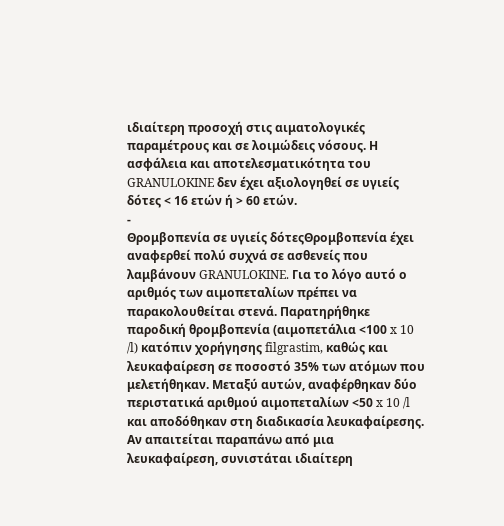ιδιαίτερη προσοχή στις αιματολογικές παραμέτρους και σε λοιμώδεις νόσους. Η ασφάλεια και αποτελεσματικότητα του GRANULOKINE δεν έχει αξιολογηθεί σε υγιείς δότες < 16 ετών ή > 60 ετών.
-
Θρομβοπενία σε υγιείς δότεςΘρομβοπενία έχει αναφερθεί πολύ συχνά σε ασθενείς που λαμβάνουν GRANULOKINE. Για το λόγο αυτό ο αριθμός των αιμοπεταλίων πρέπει να παρακολουθείται στενά. Παρατηρήθηκε παροδική θρομβοπενία (αιμοπετάλια <100 x 10 /l) κατόπιν χορήγησης filgrastim, καθώς και λευκαφαίρεση σε ποσοστό 35% των ατόμων που μελετήθηκαν. Μεταξύ αυτών, αναφέρθηκαν δύο περιστατικά αριθμού αιμοπεταλίων <50 x 10 /l και αποδόθηκαν στη διαδικασία λευκαφαίρεσης. Αν απαιτείται παραπάνω από μια λευκαφαίρεση, συνιστάται ιδιαίτερη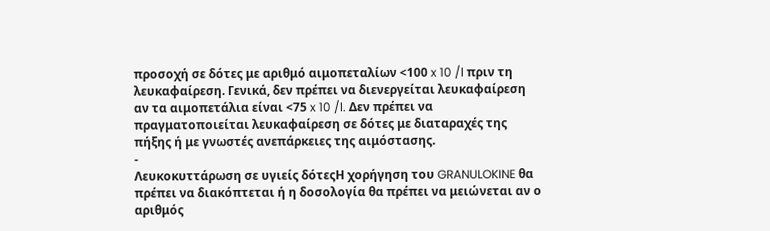προσοχή σε δότες με αριθμό αιμοπεταλίων <100 x 10 /l πριν τη λευκαφαίρεση. Γενικά, δεν πρέπει να διενεργείται λευκαφαίρεση αν τα αιμοπετάλια είναι <75 x 10 /l. Δεν πρέπει να πραγματοποιείται λευκαφαίρεση σε δότες με διαταραχές της πήξης ή με γνωστές ανεπάρκειες της αιμόστασης.
-
Λευκοκυττάρωση σε υγιείς δότεςΗ χορήγηση του GRANULOKINE θα πρέπει να διακόπτεται ή η δοσολογία θα πρέπει να μειώνεται αν ο αριθμός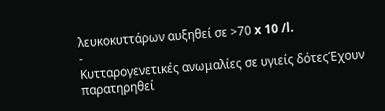λευκοκυττάρων αυξηθεί σε >70 x 10 /l.
-
Κυτταρογενετικές ανωμαλίες σε υγιείς δότεςΈχουν παρατηρηθεί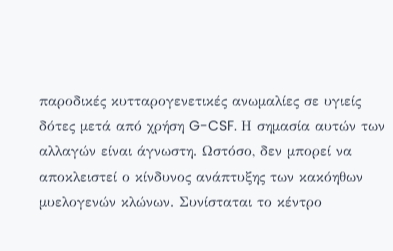παροδικές κυτταρογενετικές ανωμαλίες σε υγιείς δότες μετά από χρήση G-CSF. Η σημασία αυτών των αλλαγών είναι άγνωστη. Ωστόσο, δεν μπορεί να αποκλειστεί ο κίνδυνος ανάπτυξης των κακόηθων μυελογενών κλώνων. Συνίσταται το κέντρο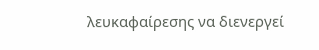λευκαφαίρεσης να διενεργεί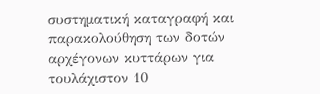συστηματική καταγραφή και παρακολούθηση των δοτών αρχέγονων κυττάρων για τουλάχιστον 10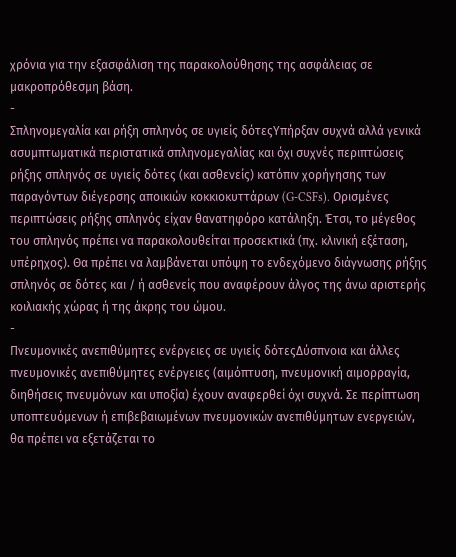χρόνια για την εξασφάλιση της παρακολούθησης της ασφάλειας σε μακροπρόθεσμη βάση.
-
Σπληνομεγαλία και ρήξη σπληνός σε υγιείς δότεςΥπήρξαν συχνά αλλά γενικά ασυμπτωματικά περιστατικά σπληνομεγαλίας και όχι συχνές περιπτώσεις ρήξης σπληνός σε υγιείς δότες (και ασθενείς) κατόπιν χορήγησης των παραγόντων διέγερσης αποικιών κοκκιοκυττάρων (G-CSFs). Ορισμένες περιπτώσεις ρήξης σπληνός είχαν θανατηφόρο κατάληξη. Έτσι, το μέγεθος του σπληνός πρέπει να παρακολουθείται προσεκτικά (πχ. κλινική εξέταση, υπέρηχος). Θα πρέπει να λαμβάνεται υπόψη το ενδεχόμενο διάγνωσης ρήξης σπληνός σε δότες και / ή ασθενείς που αναφέρουν άλγος της άνω αριστερής κοιλιακής χώρας ή της άκρης του ώμου.
-
Πνευμονικές ανεπιθύμητες ενέργειες σε υγιείς δότεςΔύσπνοια και άλλες πνευμονικές ανεπιθύμητες ενέργειες (αιμόπτυση, πνευμονική αιμορραγία, διηθήσεις πνευμόνων και υποξία) έχουν αναφερθεί όχι συχνά. Σε περίπτωση υποπτευόμενων ή επιβεβαιωμένων πνευμονικών ανεπιθύμητων ενεργειών, θα πρέπει να εξετάζεται το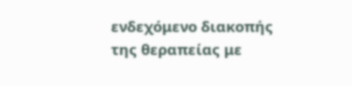ενδεχόμενο διακοπής της θεραπείας με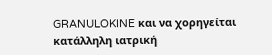GRANULOKINE και να χορηγείται κατάλληλη ιατρική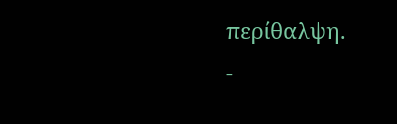περίθαλψη.
-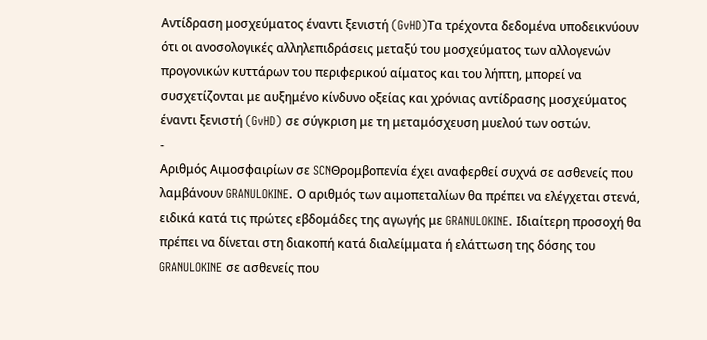Αντίδραση μοσχεύματος έναντι ξενιστή (GvHD)Τα τρέχοντα δεδομένα υποδεικνύουν ότι οι ανοσολογικές αλληλεπιδράσεις μεταξύ του μοσχεύματος των αλλογενών προγονικών κυττάρων του περιφερικού αίματος και του λήπτη, μπορεί να συσχετίζονται με αυξημένο κίνδυνο οξείας και χρόνιας αντίδρασης μοσχεύματος έναντι ξενιστή (GvHD) σε σύγκριση με τη μεταμόσχευση μυελού των οστών.
-
Αριθμός Αιμοσφαιρίων σε SCNΘρομβοπενία έχει αναφερθεί συχνά σε ασθενείς που λαμβάνουν GRANULOKINE. Ο αριθμός των αιμοπεταλίων θα πρέπει να ελέγχεται στενά, ειδικά κατά τις πρώτες εβδομάδες της αγωγής με GRANULOKINE. Ιδιαίτερη προσοχή θα πρέπει να δίνεται στη διακοπή κατά διαλείμματα ή ελάττωση της δόσης του GRANULOKINE σε ασθενείς που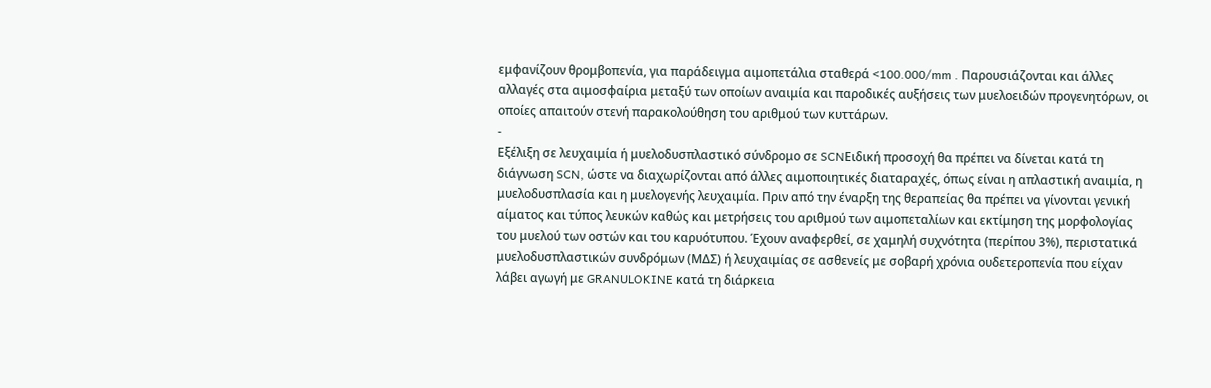εμφανίζουν θρομβοπενία, για παράδειγμα αιμοπετάλια σταθερά <100.000/mm . Παρουσιάζονται και άλλες αλλαγές στα αιμοσφαίρια μεταξύ των οποίων αναιμία και παροδικές αυξήσεις των μυελοειδών προγενητόρων, οι οποίες απαιτούν στενή παρακολούθηση του αριθμού των κυττάρων.
-
Εξέλιξη σε λευχαιμία ή μυελοδυσπλαστικό σύνδρομο σε SCNΕιδική προσοχή θα πρέπει να δίνεται κατά τη διάγνωση SCN, ώστε να διαχωρίζονται από άλλες αιμοποιητικές διαταραχές, όπως είναι η απλαστική αναιμία, η μυελοδυσπλασία και η μυελογενής λευχαιμία. Πριν από την έναρξη της θεραπείας θα πρέπει να γίνονται γενική αίματος και τύπος λευκών καθώς και μετρήσεις του αριθμού των αιμοπεταλίων και εκτίμηση της μορφολογίας του μυελού των οστών και του καρυότυπου. Έχουν αναφερθεί, σε χαμηλή συχνότητα (περίπου 3%), περιστατικά μυελοδυσπλαστικών συνδρόμων (ΜΔΣ) ή λευχαιμίας σε ασθενείς με σοβαρή χρόνια ουδετεροπενία που είχαν λάβει αγωγή με GRANULOKINE κατά τη διάρκεια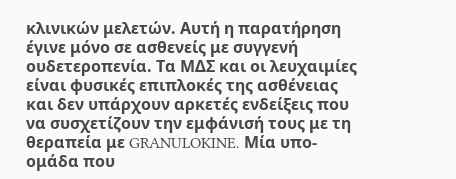κλινικών μελετών. Αυτή η παρατήρηση έγινε μόνο σε ασθενείς με συγγενή ουδετεροπενία. Τα ΜΔΣ και οι λευχαιμίες είναι φυσικές επιπλοκές της ασθένειας και δεν υπάρχουν αρκετές ενδείξεις που να συσχετίζουν την εμφάνισή τους με τη θεραπεία με GRANULOKINE. Μία υπο-ομάδα που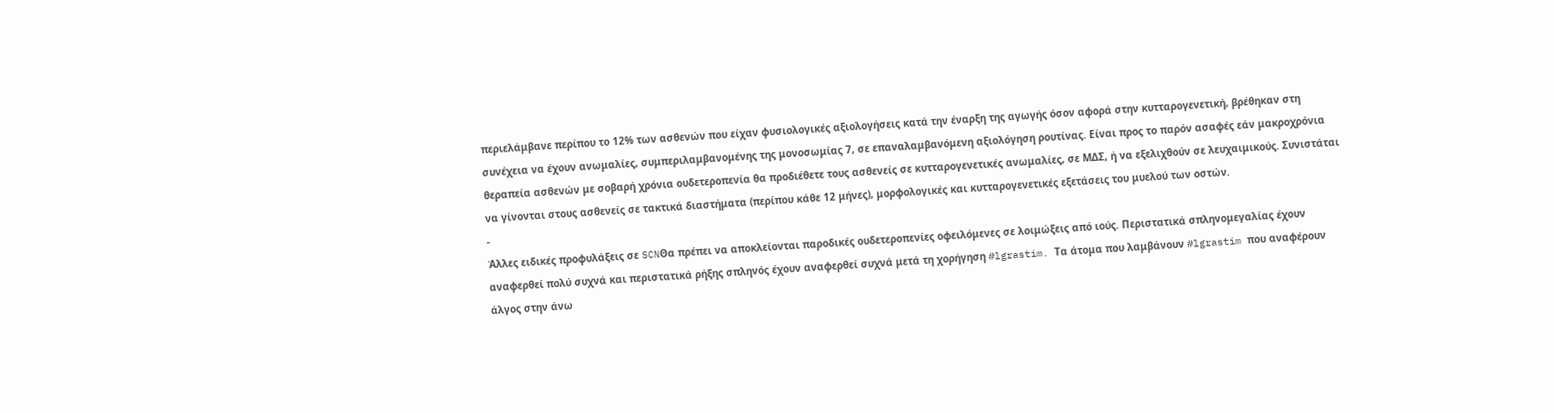περιελάμβανε περίπου το 12% των ασθενών που είχαν φυσιολογικές αξιολογήσεις κατά την έναρξη της αγωγής όσον αφορά στην κυτταρογενετική, βρέθηκαν στη συνέχεια να έχουν ανωμαλίες, συμπεριλαμβανομένης της μονοσωμίας 7, σε επαναλαμβανόμενη αξιολόγηση ρουτίνας. Είναι προς το παρόν ασαφές εάν μακροχρόνια θεραπεία ασθενών με σοβαρή χρόνια ουδετεροπενία θα προδιέθετε τους ασθενείς σε κυτταρογενετικές ανωμαλίες, σε ΜΔΣ, ή να εξελιχθούν σε λευχαιμικούς. Συνιστάται να γίνονται στους ασθενείς σε τακτικά διαστήματα (περίπου κάθε 12 μήνες), μορφολογικές και κυτταρογενετικές εξετάσεις του μυελού των οστών.
-
Άλλες ειδικές προφυλάξεις σε SCNΘα πρέπει να αποκλείονται παροδικές ουδετεροπενίες οφειλόμενες σε λοιμώξεις από ιούς. Περιστατικά σπληνομεγαλίας έχουν αναφερθεί πολύ συχνά και περιστατικά ρήξης σπληνός έχουν αναφερθεί συχνά μετά τη χορήγηση #lgrastim. Τα άτομα που λαμβάνουν #lgrastim που αναφέρουν άλγος στην άνω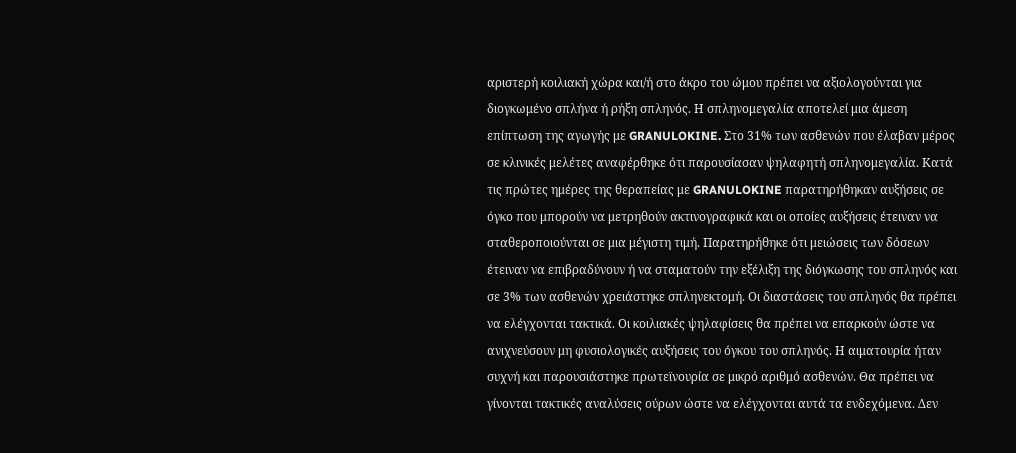αριστερή κοιλιακή χώρα και/ή στο άκρο του ώμου πρέπει να αξιολογούνται για διογκωμένο σπλήνα ή ρήξη σπληνός. Η σπληνομεγαλία αποτελεί μια άμεση επίπτωση της αγωγής με GRANULOKINE. Στο 31% των ασθενών που έλαβαν μέρος σε κλινικές μελέτες αναφέρθηκε ότι παρουσίασαν ψηλαφητή σπληνομεγαλία. Κατά τις πρώτες ημέρες της θεραπείας με GRANULOKINE παρατηρήθηκαν αυξήσεις σε όγκο που μπορούν να μετρηθούν ακτινογραφικά και οι οποίες αυξήσεις έτειναν να σταθεροποιούνται σε μια μέγιστη τιμή. Παρατηρήθηκε ότι μειώσεις των δόσεων έτειναν να επιβραδύνουν ή να σταματούν την εξέλιξη της διόγκωσης του σπληνός και σε 3% των ασθενών χρειάστηκε σπληνεκτομή. Οι διαστάσεις του σπληνός θα πρέπει να ελέγχονται τακτικά. Οι κοιλιακές ψηλαφίσεις θα πρέπει να επαρκούν ώστε να ανιχνεύσουν μη φυσιολογικές αυξήσεις του όγκου του σπληνός. Η αιματουρία ήταν συχνή και παρουσιάστηκε πρωτεϊνουρία σε μικρό αριθμό ασθενών. Θα πρέπει να γίνονται τακτικές αναλύσεις ούρων ώστε να ελέγχονται αυτά τα ενδεχόμενα. Δεν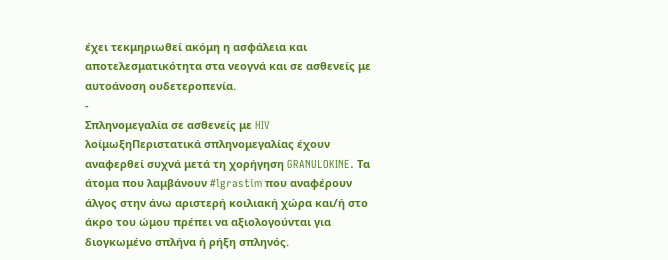έχει τεκμηριωθεί ακόμη η ασφάλεια και αποτελεσματικότητα στα νεογνά και σε ασθενείς με αυτοάνοση ουδετεροπενία.
-
Σπληνομεγαλία σε ασθενείς με HIV λοίμωξηΠεριστατικά σπληνομεγαλίας έχουν αναφερθεί συχνά μετά τη χορήγηση GRANULOKINE. Τα άτομα που λαμβάνουν #lgrastim που αναφέρουν άλγος στην άνω αριστερή κοιλιακή χώρα και/ή στο άκρο του ώμου πρέπει να αξιολογούνται για διογκωμένο σπλήνα ή ρήξη σπληνός.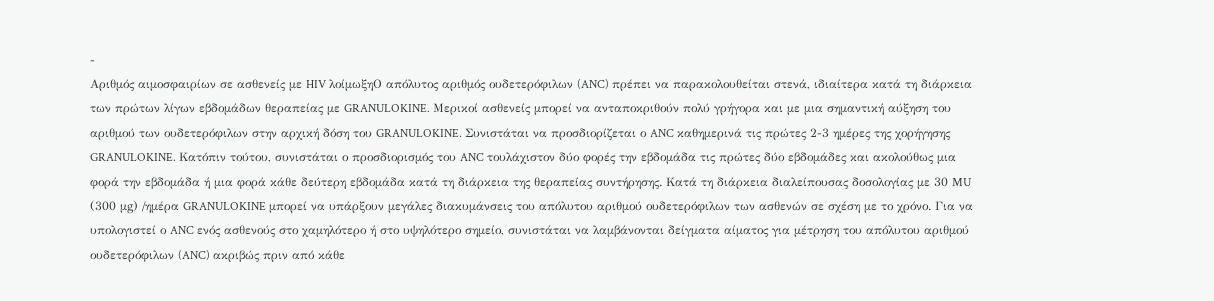-
Αριθμός αιμοσφαιρίων σε ασθενείς με HIV λοίμωξηΟ απόλυτος αριθμός ουδετερόφιλων (ANC) πρέπει να παρακολουθείται στενά, ιδιαίτερα κατά τη διάρκεια των πρώτων λίγων εβδομάδων θεραπείας με GRANULOKINE. Μερικοί ασθενείς μπορεί να ανταποκριθούν πολύ γρήγορα και με μια σημαντική αύξηση του αριθμού των ουδετερόφιλων στην αρχική δόση του GRANULOKINE. Συνιστάται να προσδιορίζεται ο ANC καθημερινά τις πρώτες 2-3 ημέρες της χορήγησης GRANULOKINE. Κατόπιν τούτου, συνιστάται ο προσδιορισμός του ANC τουλάχιστον δύο φορές την εβδομάδα τις πρώτες δύο εβδομάδες και ακολούθως μια φορά την εβδομάδα ή μια φορά κάθε δεύτερη εβδομάδα κατά τη διάρκεια της θεραπείας συντήρησης. Κατά τη διάρκεια διαλείπουσας δοσολογίας με 30 MU (300 μg) /ημέρα GRANULOKINE μπορεί να υπάρξουν μεγάλες διακυμάνσεις του απόλυτου αριθμού ουδετερόφιλων των ασθενών σε σχέση με το χρόνο. Για να υπολογιστεί ο ANC ενός ασθενούς στο χαμηλότερο ή στο υψηλότερο σημείο, συνιστάται να λαμβάνονται δείγματα αίματος για μέτρηση του απόλυτου αριθμού ουδετερόφιλων (ANC) ακριβώς πριν από κάθε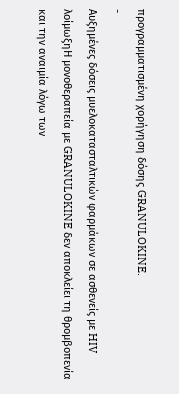προγραμματισμένη χορήγηση δόσης GRANULOKINE.
-
Αυξημένες δόσεις μυελοκατασταλτικών φαρμάκων σε ασθενείς με HIV λοίμωξηΗ μονοθεραπεία με GRANULOKINE δεν αποκλείει τη θρομβοπενία και την αναιμία λόγω των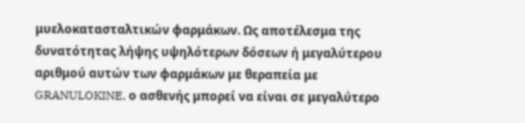μυελοκατασταλτικών φαρμάκων. Ως αποτέλεσμα της δυνατότητας λήψης υψηλότερων δόσεων ή μεγαλύτερου αριθμού αυτών των φαρμάκων με θεραπεία με GRANULOKINE, ο ασθενής μπορεί να είναι σε μεγαλύτερο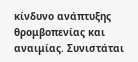κίνδυνο ανάπτυξης θρομβοπενίας και αναιμίας. Συνιστάται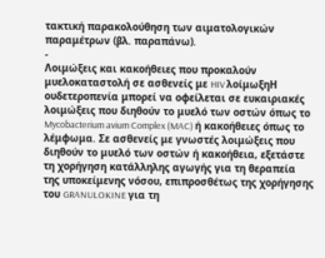τακτική παρακολούθηση των αιματολογικών παραμέτρων (βλ. παραπάνω).
-
Λοιμώξεις και κακοήθειες που προκαλούν μυελοκαταστολή σε ασθενείς με HIV λοίμωξηΗ ουδετεροπενία μπορεί να οφείλεται σε ευκαιριακές λοιμώξεις που διηθούν το μυελό των οστών όπως το Mycobacterium avium Complex (MAC) ή κακοήθειες όπως το λέμφωμα. Σε ασθενείς με γνωστές λοιμώξεις που διηθούν το μυελό των οστών ή κακοήθεια, εξετάστε τη χορήγηση κατάλληλης αγωγής για τη θεραπεία της υποκείμενης νόσου, επιπροσθέτως της χορήγησης του GRANULOKINE για τη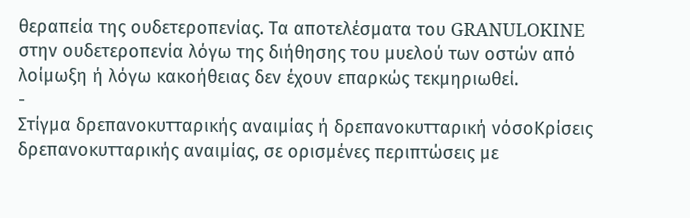θεραπεία της ουδετεροπενίας. Τα αποτελέσματα του GRANULOKINE στην ουδετεροπενία λόγω της διήθησης του μυελού των οστών από λοίμωξη ή λόγω κακοήθειας δεν έχουν επαρκώς τεκμηριωθεί.
-
Στίγμα δρεπανοκυτταρικής αναιμίας ή δρεπανοκυτταρική νόσοΚρίσεις δρεπανοκυτταρικής αναιμίας, σε ορισμένες περιπτώσεις με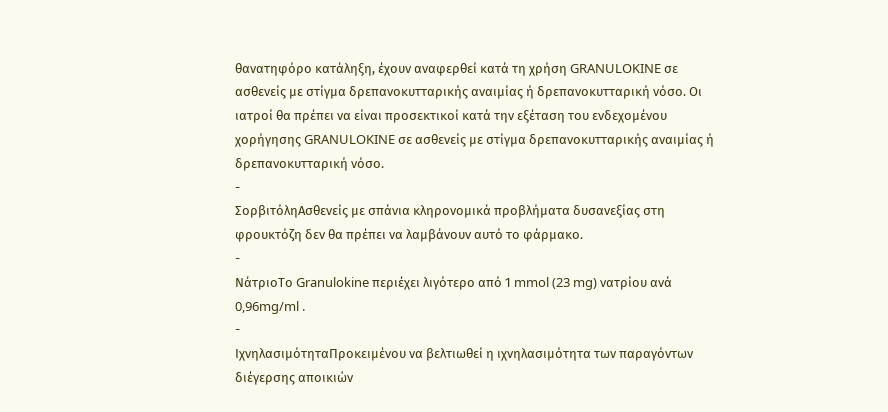θανατηφόρο κατάληξη, έχουν αναφερθεί κατά τη χρήση GRANULOKINE σε ασθενείς με στίγμα δρεπανοκυτταρικής αναιμίας ή δρεπανοκυτταρική νόσο. Οι ιατροί θα πρέπει να είναι προσεκτικοί κατά την εξέταση του ενδεχομένου χορήγησης GRANULOKINE σε ασθενείς με στίγμα δρεπανοκυτταρικής αναιμίας ή δρεπανοκυτταρική νόσο.
-
ΣορβιτόληΑσθενείς με σπάνια κληρονομικά προβλήματα δυσανεξίας στη φρουκτόζη δεν θα πρέπει να λαμβάνουν αυτό το φάρμακο.
-
ΝάτριοΤο Granulokine περιέχει λιγότερο από 1 mmol (23 mg) νατρίου ανά 0,96mg/ml .
-
ΙχνηλασιμότηταΠροκειμένου να βελτιωθεί η ιχνηλασιμότητα των παραγόντων διέγερσης αποικιών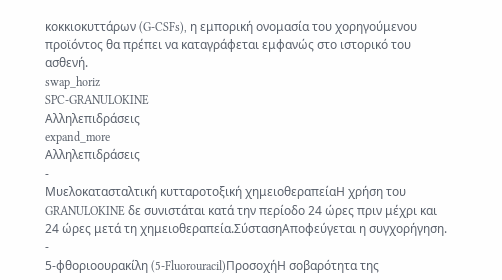κοκκιοκυττάρων (G-CSFs), η εμπορική ονομασία του χορηγούμενου προϊόντος θα πρέπει να καταγράφεται εμφανώς στο ιστορικό του ασθενή.
swap_horiz
SPC-GRANULOKINE
Αλληλεπιδράσεις
expand_more
Αλληλεπιδράσεις
-
Μυελοκατασταλτική κυτταροτοξική χημειοθεραπείαΗ χρήση του GRANULOKINE δε συνιστάται κατά την περίοδο 24 ώρες πριν μέχρι και 24 ώρες μετά τη χημειοθεραπεία.ΣύστασηΑποφεύγεται η συγχορήγηση.
-
5-φθοριοουρακίλη (5-Fluorouracil)ΠροσοχήΗ σοβαρότητα της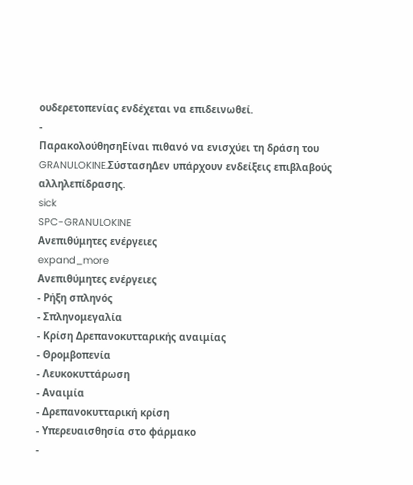ουδερετοπενίας ενδέχεται να επιδεινωθεί.
-
ΠαρακολούθησηΕίναι πιθανό να ενισχύει τη δράση του GRANULOKINE.ΣύστασηΔεν υπάρχουν ενδείξεις επιβλαβούς αλληλεπίδρασης.
sick
SPC-GRANULOKINE
Ανεπιθύμητες ενέργειες
expand_more
Ανεπιθύμητες ενέργειες
- Ρήξη σπληνός
- Σπληνομεγαλία
- Κρίση Δρεπανοκυτταρικής αναιμίας
- Θρομβοπενία
- Λευκοκυττάρωση
- Αναιμία
- Δρεπανοκυτταρική κρίση
- Υπερευαισθησία στο φάρμακο
-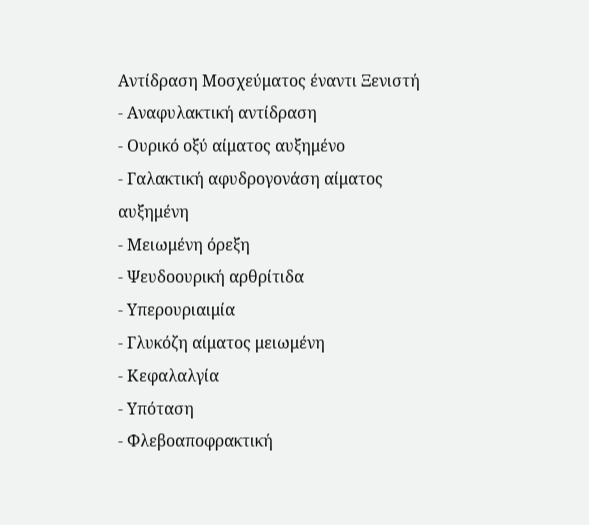Αντίδραση Μοσχεύματος έναντι Ξενιστή
- Αναφυλακτική αντίδραση
- Ουρικό οξύ αίματος αυξημένο
- Γαλακτική αφυδρογονάση αίματος αυξημένη
- Μειωμένη όρεξη
- Ψευδοουρική αρθρίτιδα
- Υπερουριαιμία
- Γλυκόζη αίματος μειωμένη
- Κεφαλαλγία
- Υπόταση
- Φλεβοαποφρακτική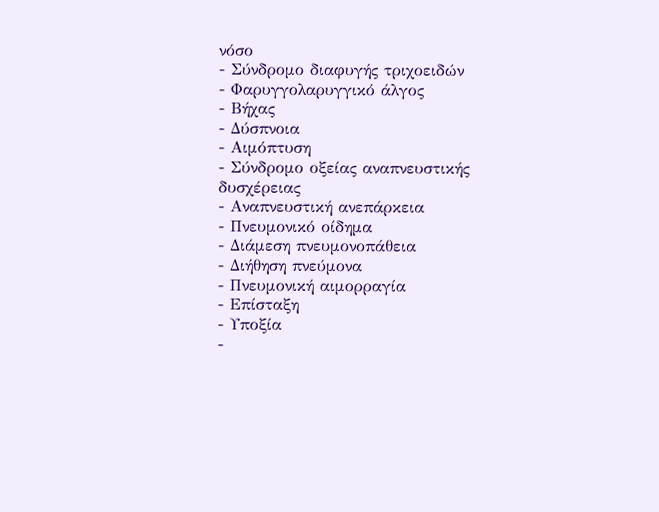νόσο
- Σύνδρομο διαφυγής τριχοειδών
- Φαρυγγολαρυγγικό άλγος
- Βήχας
- Δύσπνοια
- Αιμόπτυση
- Σύνδρομο οξείας αναπνευστικής δυσχέρειας
- Αναπνευστική ανεπάρκεια
- Πνευμονικό οίδημα
- Διάμεση πνευμονοπάθεια
- Διήθηση πνεύμονα
- Πνευμονική αιμορραγία
- Επίσταξη
- Υποξία
-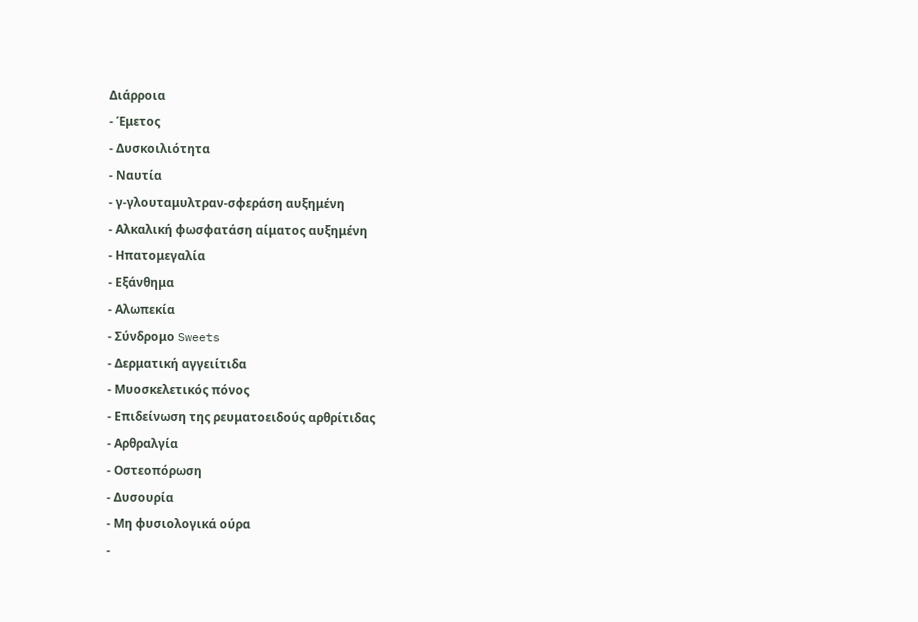Διάρροια
- Έμετος
- Δυσκοιλιότητα
- Ναυτία
- γ-γλουταμυλτραν-σφεράση αυξημένη
- Αλκαλική φωσφατάση αίματος αυξημένη
- Ηπατομεγαλία
- Εξάνθημα
- Αλωπεκία
- Σύνδρομο Sweets
- Δερματική αγγειίτιδα
- Μυοσκελετικός πόνος
- Επιδείνωση της ρευματοειδούς αρθρίτιδας
- Αρθραλγία
- Οστεοπόρωση
- Δυσουρία
- Μη φυσιολογικά ούρα
-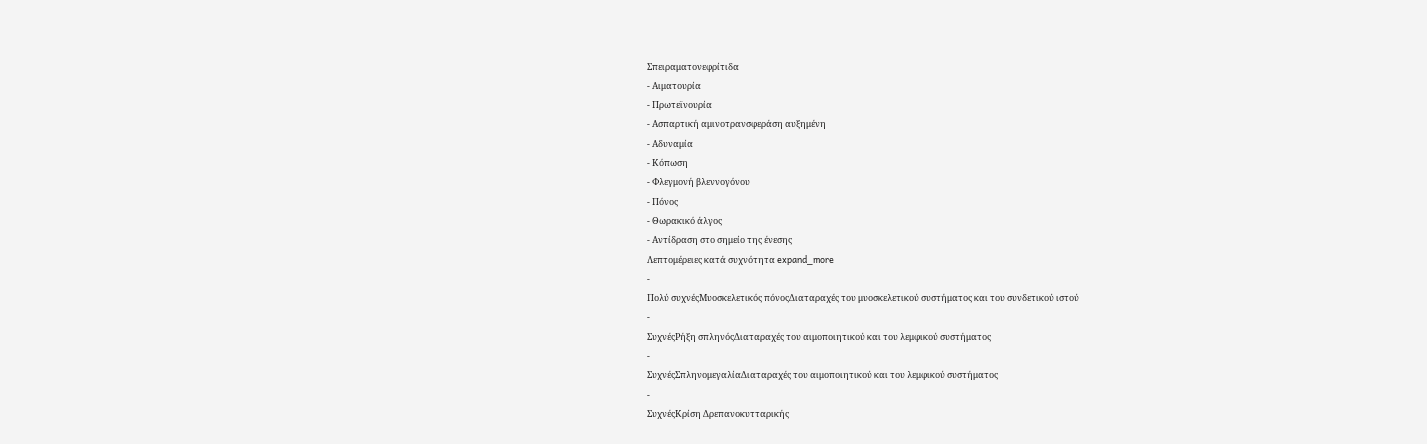Σπειραματονεφρίτιδα
- Αιματουρία
- Πρωτεϊνουρία
- Ασπαρτική αμινοτρανσφεράση αυξημένη
- Αδυναμία
- Κόπωση
- Φλεγμονή βλεννογόνου
- Πόνος
- Θωρακικό άλγος
- Αντίδραση στο σημείο της ένεσης
Λεπτομέρειες κατά συχνότητα expand_more
-
Πολύ συχνέςΜυοσκελετικός πόνοςΔιαταραχές του μυοσκελετικού συστήματος και του συνδετικού ιστού
-
ΣυχνέςΡήξη σπληνόςΔιαταραχές του αιμοποιητικού και του λεμφικού συστήματος
-
ΣυχνέςΣπληνομεγαλίαΔιαταραχές του αιμοποιητικού και του λεμφικού συστήματος
-
ΣυχνέςΚρίση Δρεπανοκυτταρικής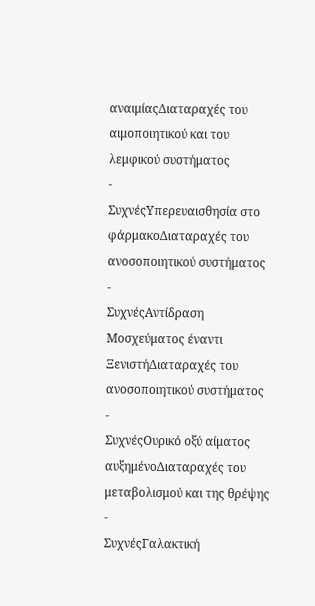αναιμίαςΔιαταραχές του αιμοποιητικού και του λεμφικού συστήματος
-
ΣυχνέςΥπερευαισθησία στο φάρμακοΔιαταραχές του ανοσοποιητικού συστήματος
-
ΣυχνέςΑντίδραση Μοσχεύματος έναντι ΞενιστήΔιαταραχές του ανοσοποιητικού συστήματος
-
ΣυχνέςΟυρικό οξύ αίματος αυξημένοΔιαταραχές του μεταβολισμού και της θρέψης
-
ΣυχνέςΓαλακτική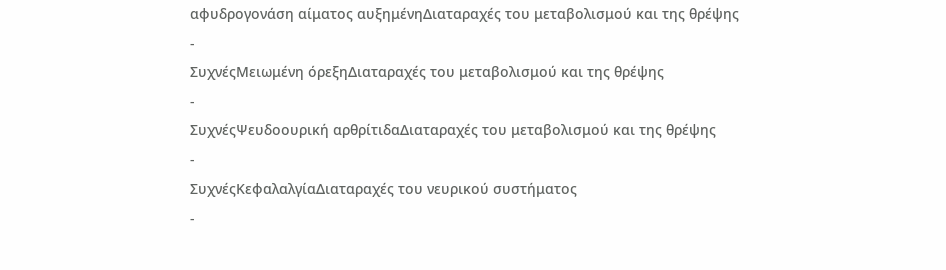αφυδρογονάση αίματος αυξημένηΔιαταραχές του μεταβολισμού και της θρέψης
-
ΣυχνέςΜειωμένη όρεξηΔιαταραχές του μεταβολισμού και της θρέψης
-
ΣυχνέςΨευδοουρική αρθρίτιδαΔιαταραχές του μεταβολισμού και της θρέψης
-
ΣυχνέςΚεφαλαλγίαΔιαταραχές του νευρικού συστήματος
-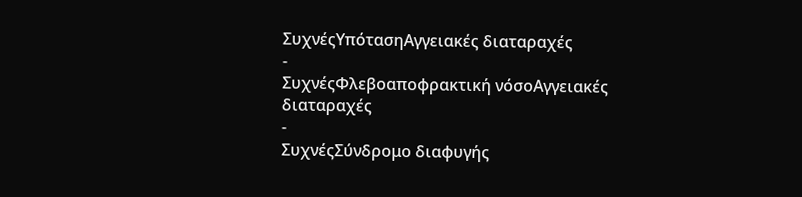ΣυχνέςΥπότασηΑγγειακές διαταραχές
-
ΣυχνέςΦλεβοαποφρακτική νόσοΑγγειακές διαταραχές
-
ΣυχνέςΣύνδρομο διαφυγής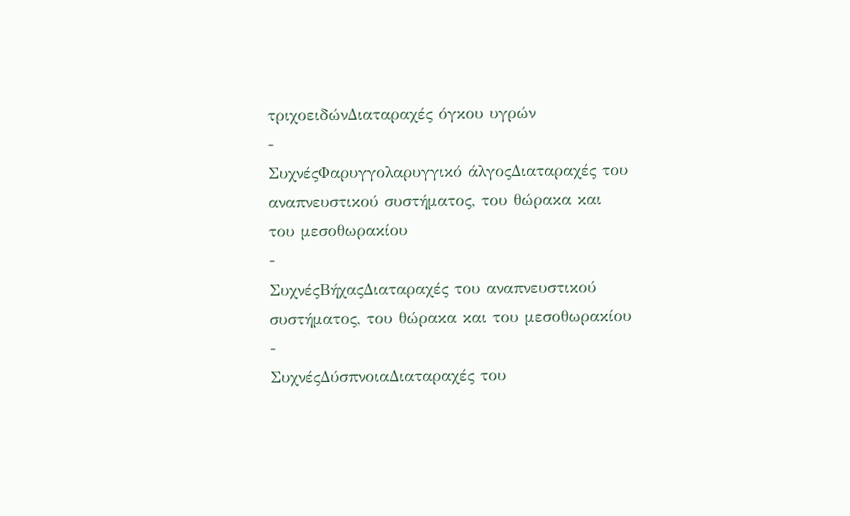τριχοειδώνΔιαταραχές όγκου υγρών
-
ΣυχνέςΦαρυγγολαρυγγικό άλγοςΔιαταραχές του αναπνευστικού συστήματος, του θώρακα και του μεσοθωρακίου
-
ΣυχνέςΒήχαςΔιαταραχές του αναπνευστικού συστήματος, του θώρακα και του μεσοθωρακίου
-
ΣυχνέςΔύσπνοιαΔιαταραχές του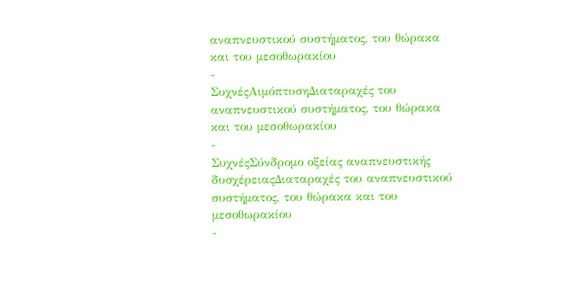αναπνευστικού συστήματος, του θώρακα και του μεσοθωρακίου
-
ΣυχνέςΑιμόπτυσηΔιαταραχές του αναπνευστικού συστήματος, του θώρακα και του μεσοθωρακίου
-
ΣυχνέςΣύνδρομο οξείας αναπνευστικής δυσχέρειαςΔιαταραχές του αναπνευστικού συστήματος, του θώρακα και του μεσοθωρακίου
-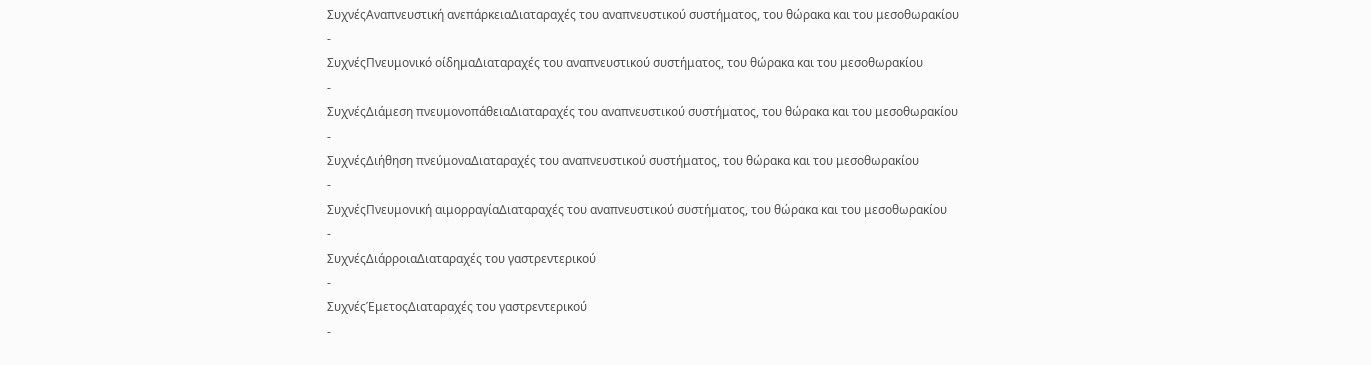ΣυχνέςΑναπνευστική ανεπάρκειαΔιαταραχές του αναπνευστικού συστήματος, του θώρακα και του μεσοθωρακίου
-
ΣυχνέςΠνευμονικό οίδημαΔιαταραχές του αναπνευστικού συστήματος, του θώρακα και του μεσοθωρακίου
-
ΣυχνέςΔιάμεση πνευμονοπάθειαΔιαταραχές του αναπνευστικού συστήματος, του θώρακα και του μεσοθωρακίου
-
ΣυχνέςΔιήθηση πνεύμοναΔιαταραχές του αναπνευστικού συστήματος, του θώρακα και του μεσοθωρακίου
-
ΣυχνέςΠνευμονική αιμορραγίαΔιαταραχές του αναπνευστικού συστήματος, του θώρακα και του μεσοθωρακίου
-
ΣυχνέςΔιάρροιαΔιαταραχές του γαστρεντερικού
-
ΣυχνέςΈμετοςΔιαταραχές του γαστρεντερικού
-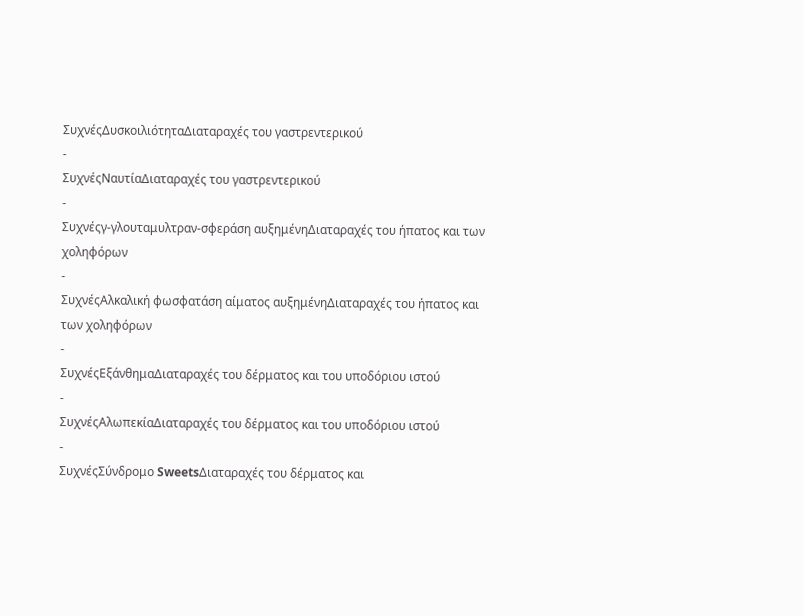ΣυχνέςΔυσκοιλιότηταΔιαταραχές του γαστρεντερικού
-
ΣυχνέςΝαυτίαΔιαταραχές του γαστρεντερικού
-
Συχνέςγ-γλουταμυλτραν-σφεράση αυξημένηΔιαταραχές του ήπατος και των χοληφόρων
-
ΣυχνέςΑλκαλική φωσφατάση αίματος αυξημένηΔιαταραχές του ήπατος και των χοληφόρων
-
ΣυχνέςΕξάνθημαΔιαταραχές του δέρματος και του υποδόριου ιστού
-
ΣυχνέςΑλωπεκίαΔιαταραχές του δέρματος και του υποδόριου ιστού
-
ΣυχνέςΣύνδρομο SweetsΔιαταραχές του δέρματος και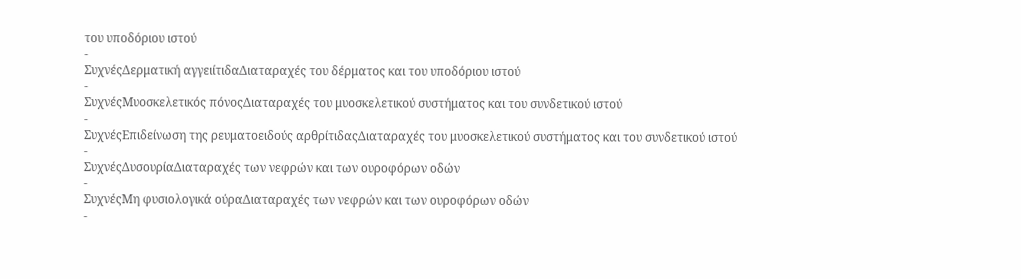του υποδόριου ιστού
-
ΣυχνέςΔερματική αγγειίτιδαΔιαταραχές του δέρματος και του υποδόριου ιστού
-
ΣυχνέςΜυοσκελετικός πόνοςΔιαταραχές του μυοσκελετικού συστήματος και του συνδετικού ιστού
-
ΣυχνέςΕπιδείνωση της ρευματοειδούς αρθρίτιδαςΔιαταραχές του μυοσκελετικού συστήματος και του συνδετικού ιστού
-
ΣυχνέςΔυσουρίαΔιαταραχές των νεφρών και των ουροφόρων οδών
-
ΣυχνέςΜη φυσιολογικά ούραΔιαταραχές των νεφρών και των ουροφόρων οδών
-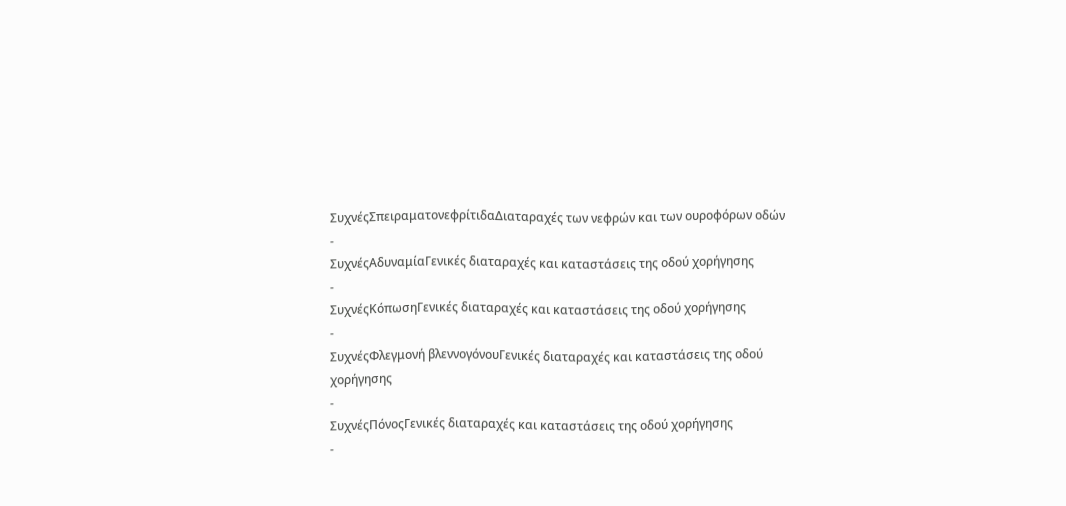ΣυχνέςΣπειραματονεφρίτιδαΔιαταραχές των νεφρών και των ουροφόρων οδών
-
ΣυχνέςΑδυναμίαΓενικές διαταραχές και καταστάσεις της οδού χορήγησης
-
ΣυχνέςΚόπωσηΓενικές διαταραχές και καταστάσεις της οδού χορήγησης
-
ΣυχνέςΦλεγμονή βλεννογόνουΓενικές διαταραχές και καταστάσεις της οδού χορήγησης
-
ΣυχνέςΠόνοςΓενικές διαταραχές και καταστάσεις της οδού χορήγησης
-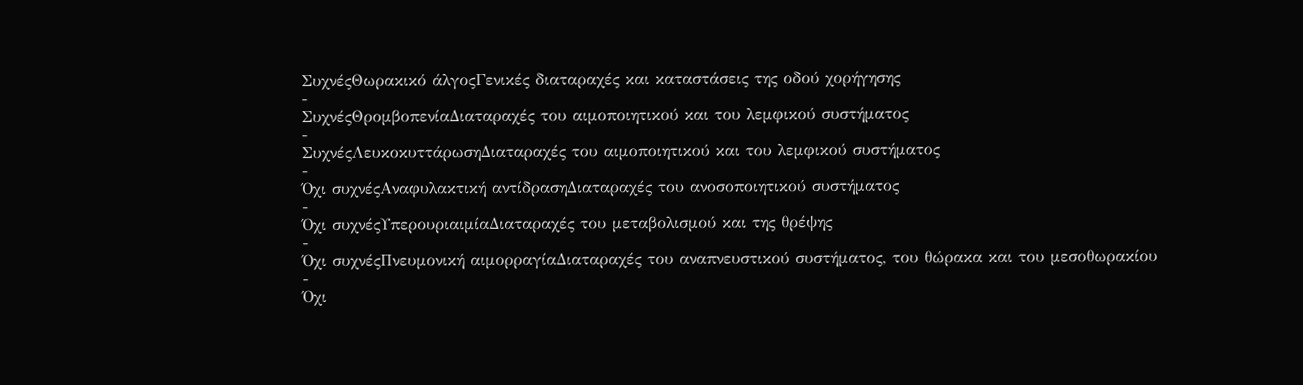ΣυχνέςΘωρακικό άλγοςΓενικές διαταραχές και καταστάσεις της οδού χορήγησης
-
ΣυχνέςΘρομβοπενίαΔιαταραχές του αιμοποιητικού και του λεμφικού συστήματος
-
ΣυχνέςΛευκοκυττάρωσηΔιαταραχές του αιμοποιητικού και του λεμφικού συστήματος
-
Όχι συχνέςΑναφυλακτική αντίδρασηΔιαταραχές του ανοσοποιητικού συστήματος
-
Όχι συχνέςΥπερουριαιμίαΔιαταραχές του μεταβολισμού και της θρέψης
-
Όχι συχνέςΠνευμονική αιμορραγίαΔιαταραχές του αναπνευστικού συστήματος, του θώρακα και του μεσοθωρακίου
-
Όχι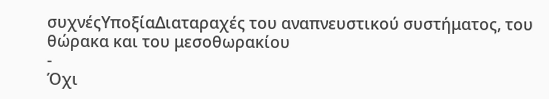συχνέςΥποξίαΔιαταραχές του αναπνευστικού συστήματος, του θώρακα και του μεσοθωρακίου
-
Όχι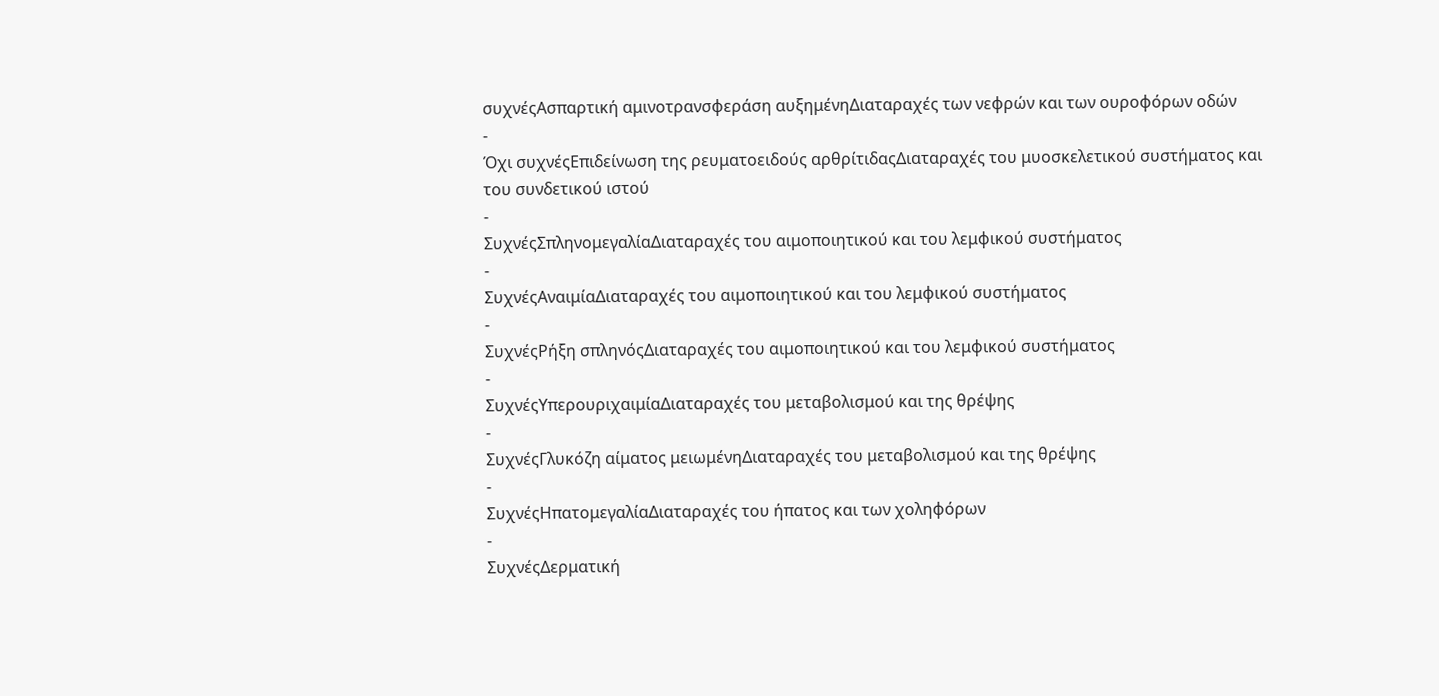συχνέςΑσπαρτική αμινοτρανσφεράση αυξημένηΔιαταραχές των νεφρών και των ουροφόρων οδών
-
Όχι συχνέςΕπιδείνωση της ρευματοειδούς αρθρίτιδαςΔιαταραχές του μυοσκελετικού συστήματος και του συνδετικού ιστού
-
ΣυχνέςΣπληνομεγαλίαΔιαταραχές του αιμοποιητικού και του λεμφικού συστήματος
-
ΣυχνέςΑναιμίαΔιαταραχές του αιμοποιητικού και του λεμφικού συστήματος
-
ΣυχνέςΡήξη σπληνόςΔιαταραχές του αιμοποιητικού και του λεμφικού συστήματος
-
ΣυχνέςΥπερουριχαιμίαΔιαταραχές του μεταβολισμού και της θρέψης
-
ΣυχνέςΓλυκόζη αίματος μειωμένηΔιαταραχές του μεταβολισμού και της θρέψης
-
ΣυχνέςΗπατομεγαλίαΔιαταραχές του ήπατος και των χοληφόρων
-
ΣυχνέςΔερματική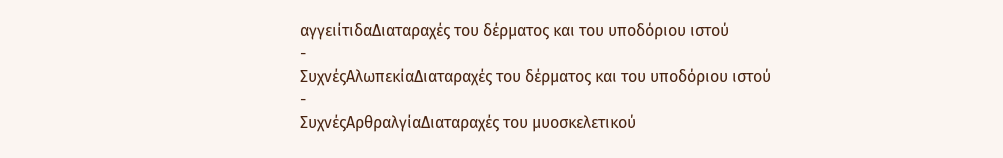αγγειίτιδαΔιαταραχές του δέρματος και του υποδόριου ιστού
-
ΣυχνέςΑλωπεκίαΔιαταραχές του δέρματος και του υποδόριου ιστού
-
ΣυχνέςΑρθραλγίαΔιαταραχές του μυοσκελετικού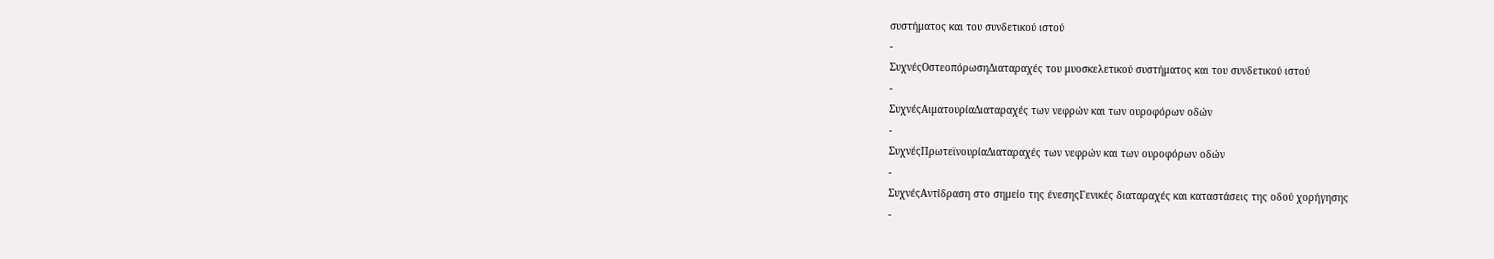συστήματος και του συνδετικού ιστού
-
ΣυχνέςΟστεοπόρωσηΔιαταραχές του μυοσκελετικού συστήματος και του συνδετικού ιστού
-
ΣυχνέςΑιματουρίαΔιαταραχές των νεφρών και των ουροφόρων οδών
-
ΣυχνέςΠρωτεϊνουρίαΔιαταραχές των νεφρών και των ουροφόρων οδών
-
ΣυχνέςΑντίδραση στο σημείο της ένεσηςΓενικές διαταραχές και καταστάσεις της οδού χορήγησης
-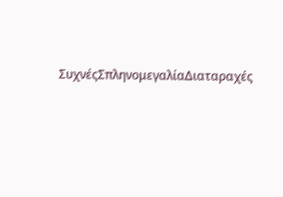ΣυχνέςΣπληνομεγαλίαΔιαταραχές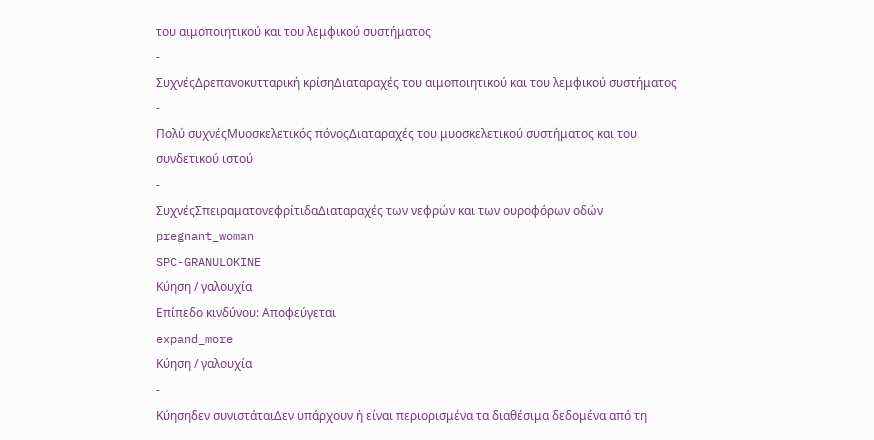του αιμοποιητικού και του λεμφικού συστήματος
-
ΣυχνέςΔρεπανοκυτταρική κρίσηΔιαταραχές του αιμοποιητικού και του λεμφικού συστήματος
-
Πολύ συχνέςΜυοσκελετικός πόνοςΔιαταραχές του μυοσκελετικού συστήματος και του συνδετικού ιστού
-
ΣυχνέςΣπειραματονεφρίτιδαΔιαταραχές των νεφρών και των ουροφόρων οδών
pregnant_woman
SPC-GRANULOKINE
Κύηση / γαλουχία
Επίπεδο κινδύνου: Αποφεύγεται
expand_more
Κύηση / γαλουχία
-
Κύησηδεν συνιστάταιΔεν υπάρχουν ή είναι περιορισμένα τα διαθέσιμα δεδομένα από τη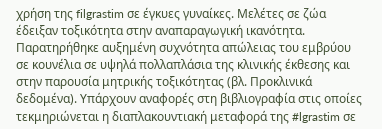χρήση της filgrastim σε έγκυες γυναίκες. Μελέτες σε ζώα έδειξαν τοξικότητα στην αναπαραγωγική ικανότητα. Παρατηρήθηκε αυξημένη συχνότητα απώλειας του εμβρύου σε κουνέλια σε υψηλά πολλαπλάσια της κλινικής έκθεσης και στην παρουσία μητρικής τοξικότητας (βλ. Προκλινικά δεδομένα). Υπάρχουν αναφορές στη βιβλιογραφία στις οποίες τεκμηριώνεται η διαπλακουντιακή μεταφορά της #lgrastim σε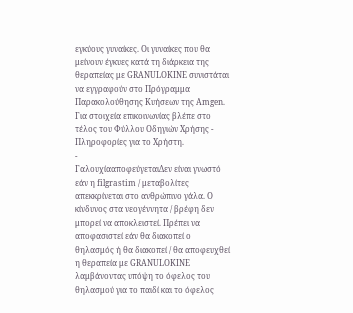εγκύους γυναίκες. Οι γυναίκες που θα μείνουν έγκυες κατά τη διάρκεια της θεραπείας με GRANULOKINE συνιστάται να εγγραφούν στο Πρόγραμμα Παρακολούθησης Κυήσεων της Amgen. Για στοιχεία επικοινωνίας βλέπε στο τέλος του Φύλλου Οδηγιών Χρήσης - Πληροφορίες για το Χρήστη.
-
ΓαλουχίααποφεύγεταιΔεν είναι γνωστό εάν η filgrastim / μεταβολίτες απεκκρίνεται στο ανθρώπινο γάλα. Ο κίνδυνος στα νεογέννητα / βρέφη δεν μπορεί να αποκλειστεί. Πρέπει να αποφασιστεί εάν θα διακοπεί ο θηλασμός ή θα διακοπεί / θα αποφευχθεί η θεραπεία με GRANULOKINE λαμβάνοντας υπόψη το όφελος του θηλασμού για το παιδί και το όφελος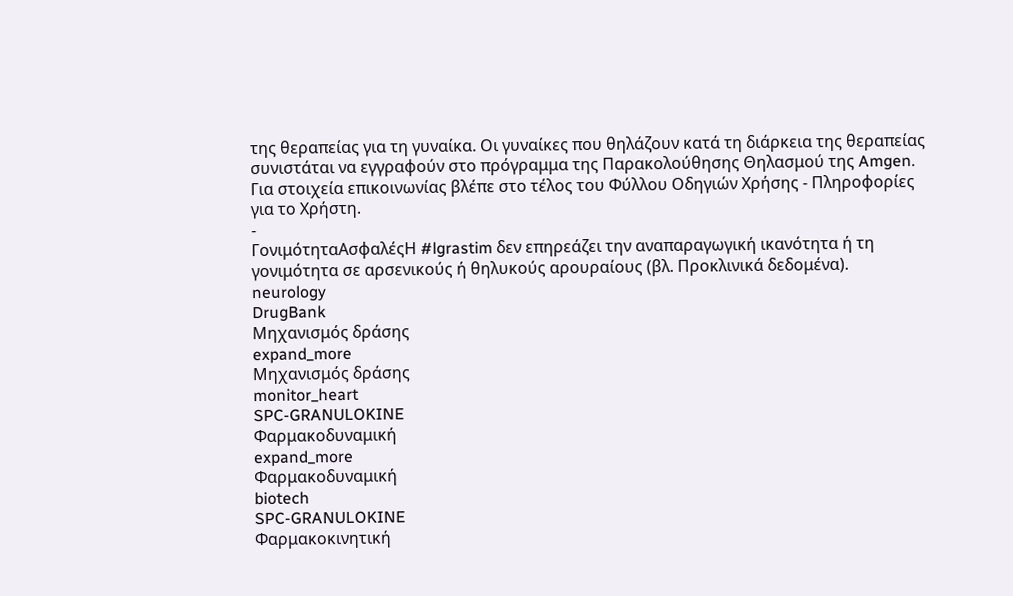της θεραπείας για τη γυναίκα. Οι γυναίκες που θηλάζουν κατά τη διάρκεια της θεραπείας συνιστάται να εγγραφούν στο πρόγραμμα της Παρακολούθησης Θηλασμού της Amgen. Για στοιχεία επικοινωνίας βλέπε στο τέλος του Φύλλου Οδηγιών Χρήσης - Πληροφορίες για το Χρήστη.
-
ΓονιμότηταΑσφαλέςΗ #lgrastim δεν επηρεάζει την αναπαραγωγική ικανότητα ή τη γονιμότητα σε αρσενικούς ή θηλυκούς αρουραίους (βλ. Προκλινικά δεδομένα).
neurology
DrugBank
Μηχανισμός δράσης
expand_more
Μηχανισμός δράσης
monitor_heart
SPC-GRANULOKINE
Φαρμακοδυναμική
expand_more
Φαρμακοδυναμική
biotech
SPC-GRANULOKINE
Φαρμακοκινητική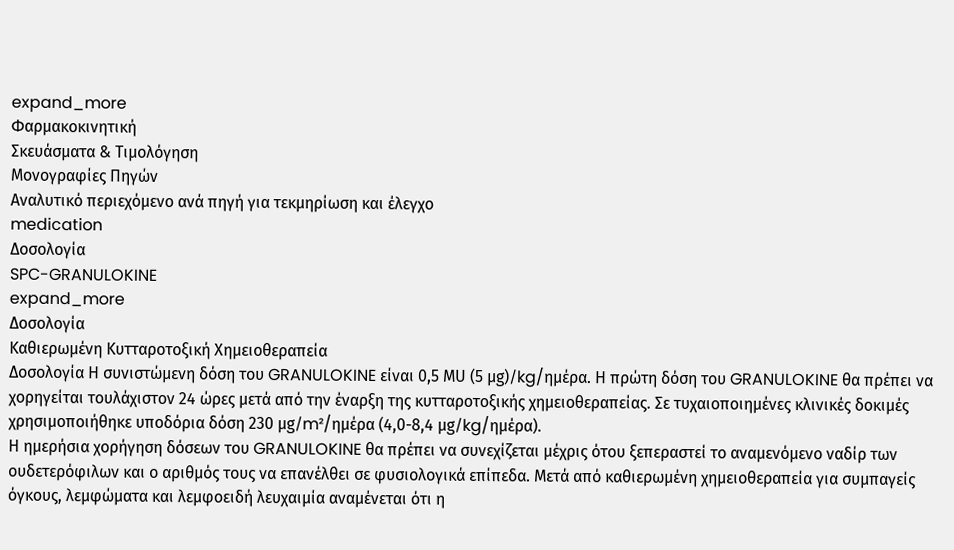expand_more
Φαρμακοκινητική
Σκευάσματα & Τιμολόγηση
Μονογραφίες Πηγών
Αναλυτικό περιεχόμενο ανά πηγή για τεκμηρίωση και έλεγχο
medication
Δοσολογία
SPC-GRANULOKINE
expand_more
Δοσολογία
Καθιερωμένη Κυτταροτοξική Χημειοθεραπεία
Δοσολογία Η συνιστώμενη δόση του GRANULOKINE είναι 0,5 ΜU (5 μg)/kg/ημέρα. Η πρώτη δόση του GRANULOKINE θα πρέπει να χορηγείται τουλάχιστον 24 ώρες μετά από την έναρξη της κυτταροτοξικής χημειοθεραπείας. Σε τυχαιοποιημένες κλινικές δοκιμές χρησιμοποιήθηκε υποδόρια δόση 230 μg/m²/ημέρα (4,0-8,4 μg/kg/ημέρα).
Η ημερήσια χορήγηση δόσεων του GRANULOKINE θα πρέπει να συνεχίζεται μέχρις ότου ξεπεραστεί το αναμενόμενο ναδίρ των ουδετερόφιλων και ο αριθμός τους να επανέλθει σε φυσιολογικά επίπεδα. Μετά από καθιερωμένη χημειοθεραπεία για συμπαγείς όγκους, λεμφώματα και λεμφοειδή λευχαιμία αναμένεται ότι η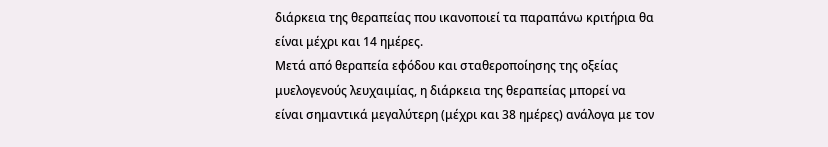διάρκεια της θεραπείας που ικανοποιεί τα παραπάνω κριτήρια θα είναι μέχρι και 14 ημέρες.
Μετά από θεραπεία εφόδου και σταθεροποίησης της οξείας μυελογενούς λευχαιμίας, η διάρκεια της θεραπείας μπορεί να είναι σημαντικά μεγαλύτερη (μέχρι και 38 ημέρες) ανάλογα με τον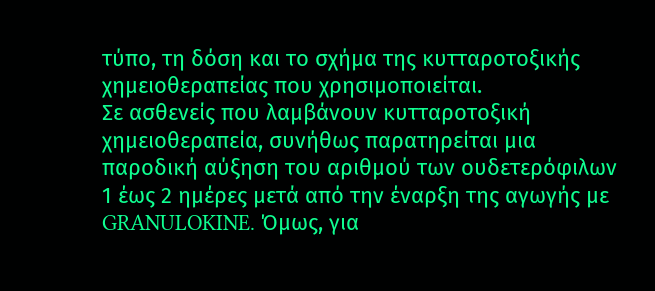τύπο, τη δόση και το σχήμα της κυτταροτοξικής χημειοθεραπείας που χρησιμοποιείται.
Σε ασθενείς που λαμβάνουν κυτταροτοξική χημειοθεραπεία, συνήθως παρατηρείται μια παροδική αύξηση του αριθμού των ουδετερόφιλων 1 έως 2 ημέρες μετά από την έναρξη της αγωγής με GRANULOKINE. Όμως, για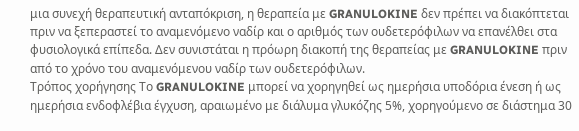μια συνεχή θεραπευτική ανταπόκριση, η θεραπεία με GRANULOKINE δεν πρέπει να διακόπτεται πριν να ξεπεραστεί το αναμενόμενο ναδίρ και ο αριθμός των ουδετερόφιλων να επανέλθει στα φυσιολογικά επίπεδα. Δεν συνιστάται η πρόωρη διακοπή της θεραπείας με GRANULOKINE πριν από το χρόνο του αναμενόμενου ναδίρ των ουδετερόφιλων.
Τρόπος χορήγησης Το GRANULOKINE μπορεί να χορηγηθεί ως ημερήσια υποδόρια ένεση ή ως ημερήσια ενδοφλέβια έγχυση, αραιωμένο με διάλυμα γλυκόζης 5%, χορηγούμενο σε διάστημα 30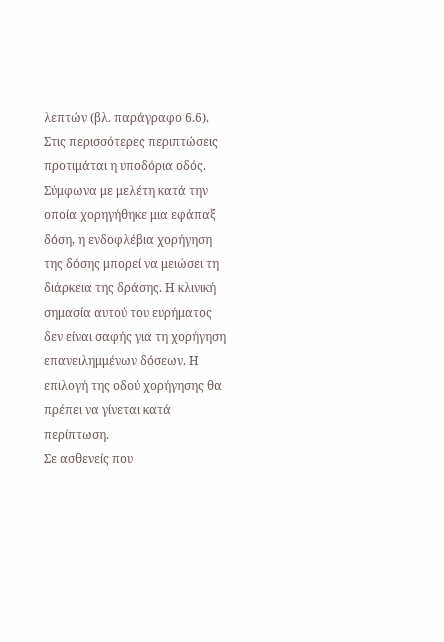λεπτών (βλ. παράγραφο 6.6). Στις περισσότερες περιπτώσεις προτιμάται η υποδόρια οδός. Σύμφωνα με μελέτη κατά την οποία χορηγήθηκε μια εφάπαξ δόση, η ενδοφλέβια χορήγηση της δόσης μπορεί να μειώσει τη διάρκεια της δράσης. Η κλινική σημασία αυτού του ευρήματος δεν είναι σαφής για τη χορήγηση επανειλημμένων δόσεων. Η επιλογή της οδού χορήγησης θα πρέπει να γίνεται κατά περίπτωση.
Σε ασθενείς που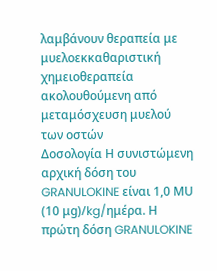λαμβάνουν θεραπεία με μυελοεκκαθαριστική χημειοθεραπεία ακολουθούμενη από μεταμόσχευση μυελού των οστών
Δοσολογία Η συνιστώμενη αρχική δόση του GRANULOKINE είναι 1,0 ΜU (10 μg)/kg/ημέρα. Η πρώτη δόση GRANULOKINE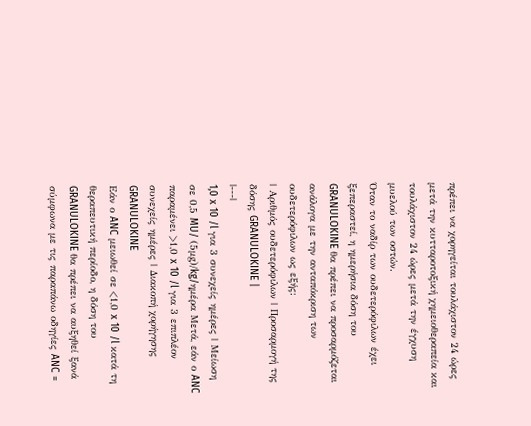πρέπει να χορηγείται τουλάχιστον 24 ώρες μετά την κυτταροτοξική χημειοθεραπεία και τουλάχιστον 24 ώρες μετά την έγχυση μυελού των οστών.
Όταν το ναδίρ των ουδετερόφιλων έχει ξεπεραστεί, η ημερήσια δόση του GRANULOKINE θα πρέπει να προσαρμόζεται ανάλογα με την ανταπόκριση των ουδετερόφιλων ως εξής:
| Αριθμός ουδετερόφιλων | Προσαρμογή της δόσης GRANULOKINE |
|---|
1,0 x 10 /l για 3 συνεχείς ημέρες | Μείωση σε 0,5 MU/ (5μg)/kg/ημέρα Μετά, εάν ο ANC παραμένει >1,0 x 10 /l για 3 επιπλέον συνεχείς ημέρες | Διακοπή χορήγησης GRANULOKINE
Εάν ο ANC μειωθεί σε <1,0 x 10 /l κατά τη θεραπευτική περίοδο, η δόση του GRANULOKINE θα πρέπει να αυξηθεί ξανά σύμφωνα με τις παραπάνω οδηγίες ANC =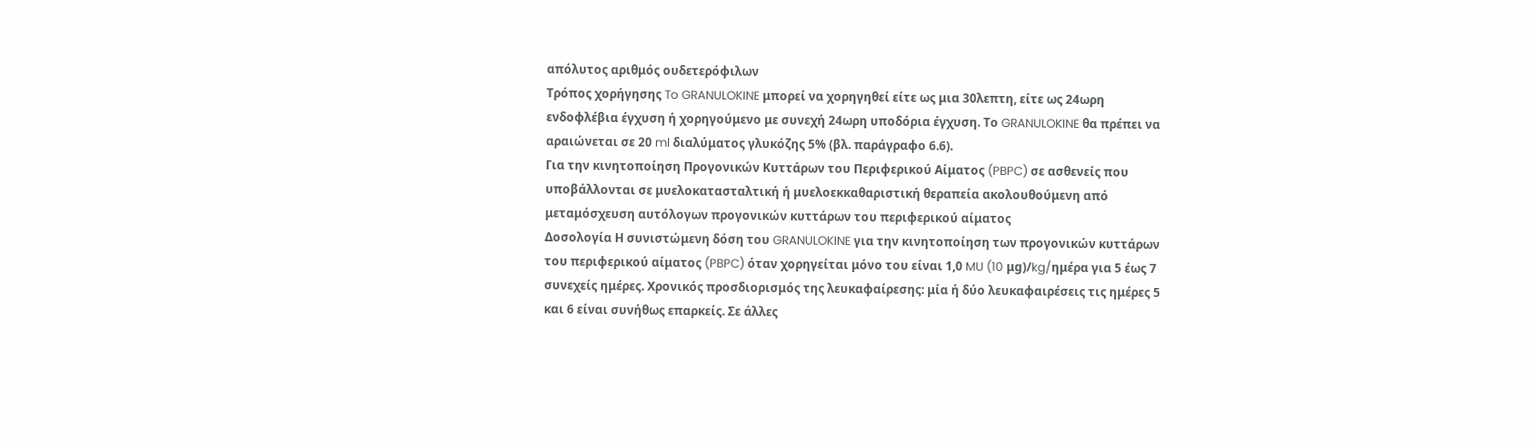απόλυτος αριθμός ουδετερόφιλων
Τρόπος χορήγησης To GRANULOKINE μπορεί να χορηγηθεί είτε ως μια 30λεπτη, είτε ως 24ωρη ενδοφλέβια έγχυση ή χορηγούμενο με συνεχή 24ωρη υποδόρια έγχυση. Το GRANULOKINE θα πρέπει να αραιώνεται σε 20 ml διαλύματος γλυκόζης 5% (βλ. παράγραφο 6.6).
Για την κινητοποίηση Προγονικών Κυττάρων του Περιφερικού Αίματος (PBPC) σε ασθενείς που υποβάλλονται σε μυελοκατασταλτική ή μυελοεκκαθαριστική θεραπεία ακολουθούμενη από μεταμόσχευση αυτόλογων προγονικών κυττάρων του περιφερικού αίματος
Δοσολογία Η συνιστώμενη δόση του GRANULOKINE για την κινητοποίηση των προγονικών κυττάρων του περιφερικού αίματος (PBPC) όταν χορηγείται μόνο του είναι 1,0 MU (10 μg)/kg/ημέρα για 5 έως 7 συνεχείς ημέρες. Χρονικός προσδιορισμός της λευκαφαίρεσης: μία ή δύο λευκαφαιρέσεις τις ημέρες 5 και 6 είναι συνήθως επαρκείς. Σε άλλες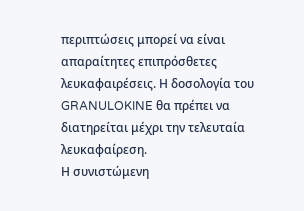περιπτώσεις μπορεί να είναι απαραίτητες επιπρόσθετες λευκαφαιρέσεις. Η δοσολογία του GRANULOKINE θα πρέπει να διατηρείται μέχρι την τελευταία λευκαφαίρεση.
Η συνιστώμενη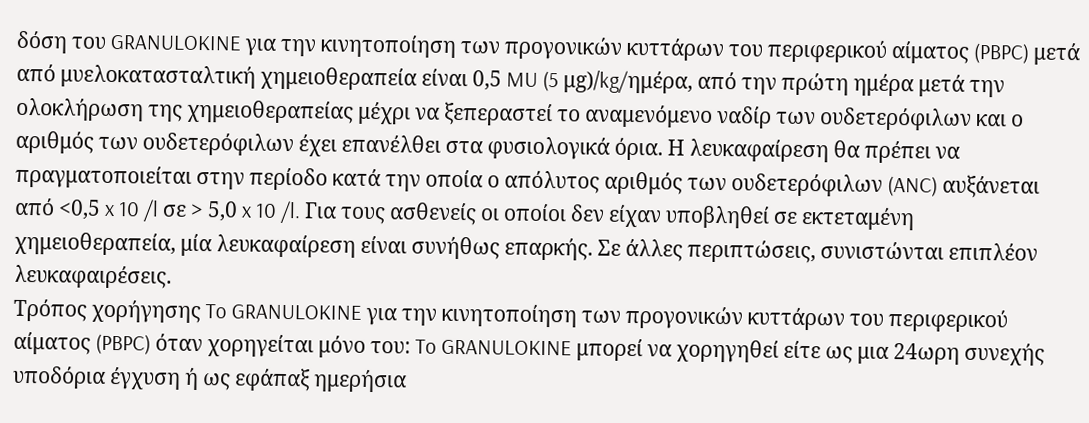δόση του GRANULOKINE για την κινητοποίηση των προγονικών κυττάρων του περιφερικού αίματος (PBPC) μετά από μυελοκατασταλτική χημειοθεραπεία είναι 0,5 MU (5 μg)/kg/ημέρα, από την πρώτη ημέρα μετά την ολοκλήρωση της χημειοθεραπείας μέχρι να ξεπεραστεί το αναμενόμενο ναδίρ των ουδετερόφιλων και ο αριθμός των ουδετερόφιλων έχει επανέλθει στα φυσιολογικά όρια. Η λευκαφαίρεση θα πρέπει να πραγματοποιείται στην περίοδο κατά την οποία ο απόλυτος αριθμός των ουδετερόφιλων (ANC) αυξάνεται από <0,5 x 10 /l σε > 5,0 x 10 /l. Για τους ασθενείς οι οποίοι δεν είχαν υποβληθεί σε εκτεταμένη χημειοθεραπεία, μία λευκαφαίρεση είναι συνήθως επαρκής. Σε άλλες περιπτώσεις, συνιστώνται επιπλέον λευκαφαιρέσεις.
Τρόπος χορήγησης To GRANULOKINE για την κινητοποίηση των προγονικών κυττάρων του περιφερικού αίματος (PBPC) όταν χορηγείται μόνο του: To GRANULOKINE μπορεί να χορηγηθεί είτε ως μια 24ωρη συνεχής υποδόρια έγχυση ή ως εφάπαξ ημερήσια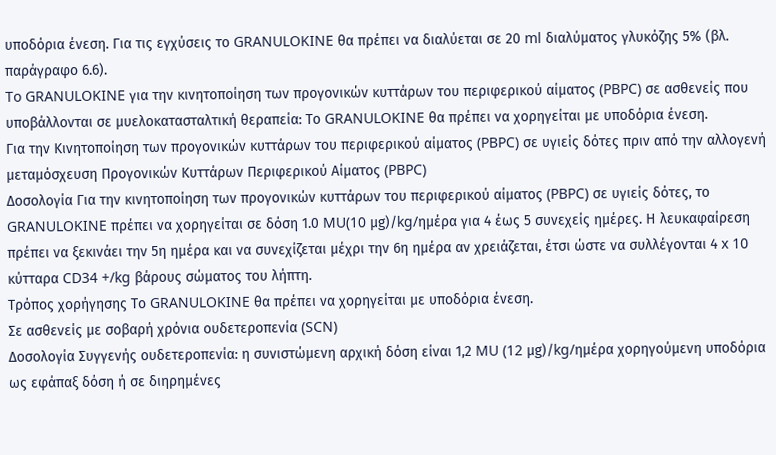υποδόρια ένεση. Για τις εγχύσεις το GRANULOKINE θα πρέπει να διαλύεται σε 20 ml διαλύματος γλυκόζης 5% (βλ. παράγραφο 6.6).
To GRANULOKINE για την κινητοποίηση των προγονικών κυττάρων του περιφερικού αίματος (PBPC) σε ασθενείς που υποβάλλονται σε μυελοκατασταλτική θεραπεία: Tο GRANULOKINE θα πρέπει να χορηγείται με υποδόρια ένεση.
Για την Κινητοποίηση των προγονικών κυττάρων του περιφερικού αίματος (PBPC) σε υγιείς δότες πριν από την αλλογενή μεταμόσχευση Προγονικών Κυττάρων Περιφερικού Αίματος (PBPC)
Δοσολογία Για την κινητοποίηση των προγονικών κυττάρων του περιφερικού αίματος (PBPC) σε υγιείς δότες, το GRANULOKINE πρέπει να χορηγείται σε δόση 1.0 MU(10 μg)/kg/ημέρα για 4 έως 5 συνεχείς ημέρες. Η λευκαφαίρεση πρέπει να ξεκινάει την 5η ημέρα και να συνεχίζεται μέχρι την 6η ημέρα αν χρειάζεται, έτσι ώστε να συλλέγονται 4 x 10 κύτταρα CD34 +/kg βάρους σώματος του λήπτη.
Τρόπος χορήγησης Tο GRANULOKINE θα πρέπει να χορηγείται με υποδόρια ένεση.
Σε ασθενείς με σοβαρή χρόνια ουδετεροπενία (SCN)
Δοσολογία Συγγενής ουδετεροπενία: η συνιστώμενη αρχική δόση είναι 1,2 MU (12 μg)/kg/ημέρα χορηγούμενη υποδόρια ως εφάπαξ δόση ή σε διηρημένες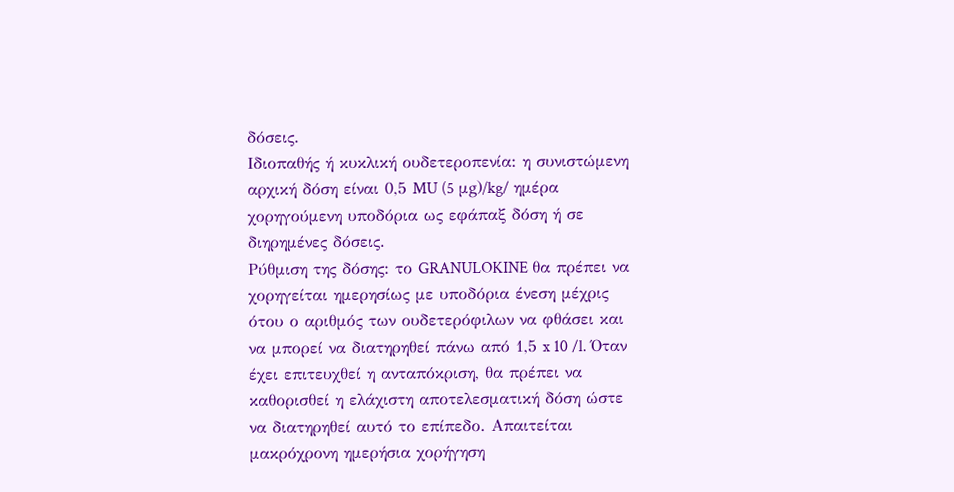δόσεις.
Ιδιοπαθής ή κυκλική ουδετεροπενία: η συνιστώμενη αρχική δόση είναι 0,5 MU (5 μg)/kg/ ημέρα χορηγούμενη υποδόρια ως εφάπαξ δόση ή σε διηρημένες δόσεις.
Ρύθμιση της δόσης: το GRANULOKINE θα πρέπει να χορηγείται ημερησίως με υποδόρια ένεση μέχρις ότου ο αριθμός των ουδετερόφιλων να φθάσει και να μπορεί να διατηρηθεί πάνω από 1,5 x 10 /l. Όταν έχει επιτευχθεί η ανταπόκριση, θα πρέπει να καθορισθεί η ελάχιστη αποτελεσματική δόση ώστε να διατηρηθεί αυτό το επίπεδο. Απαιτείται μακρόχρονη ημερήσια χορήγηση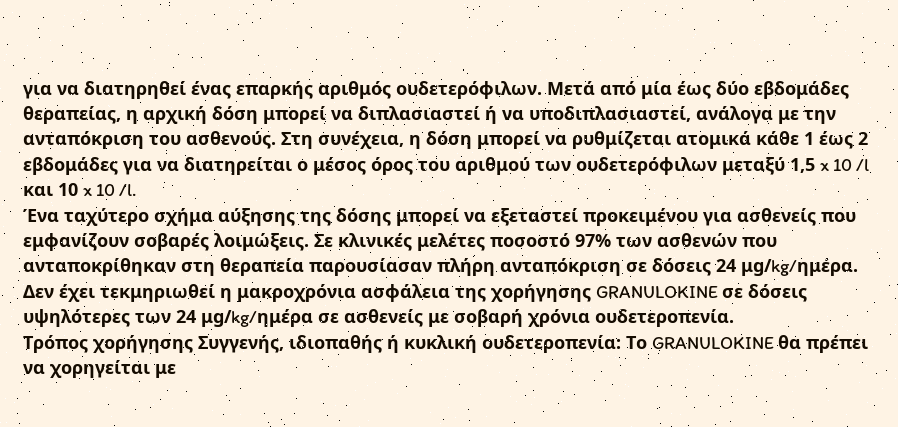για να διατηρηθεί ένας επαρκής αριθμός ουδετερόφιλων. Μετά από μία έως δύο εβδομάδες θεραπείας, η αρχική δόση μπορεί να διπλασιαστεί ή να υποδιπλασιαστεί, ανάλογα με την ανταπόκριση του ασθενούς. Στη συνέχεια, η δόση μπορεί να ρυθμίζεται ατομικά κάθε 1 έως 2 εβδομάδες για να διατηρείται ο μέσος όρος του αριθμού των ουδετερόφιλων μεταξύ 1,5 x 10 /l και 10 x 10 /l.
Ένα ταχύτερο σχήμα αύξησης της δόσης μπορεί να εξεταστεί προκειμένου για ασθενείς που εμφανίζουν σοβαρές λοιμώξεις. Σε κλινικές μελέτες ποσοστό 97% των ασθενών που ανταποκρίθηκαν στη θεραπεία παρουσίασαν πλήρη ανταπόκριση σε δόσεις 24 μg/kg/ημέρα. Δεν έχει τεκμηριωθεί η μακροχρόνια ασφάλεια της χορήγησης GRANULOKINE σε δόσεις υψηλότερες των 24 μg/kg/ημέρα σε ασθενείς με σοβαρή χρόνια ουδετεροπενία.
Τρόπος χορήγησης Συγγενής, ιδιοπαθής ή κυκλική ουδετεροπενία: Tο GRANULOKINE θα πρέπει να χορηγείται με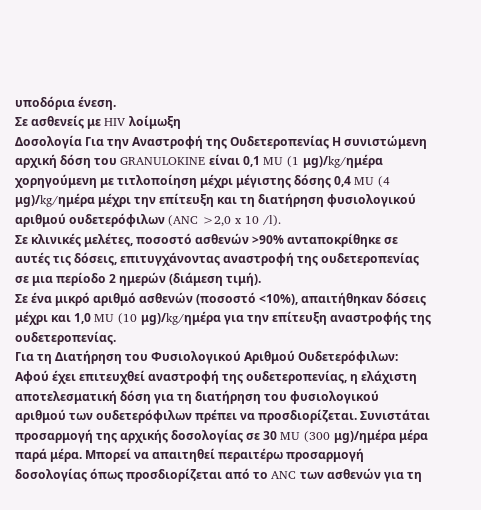υποδόρια ένεση.
Σε ασθενείς με HIV λοίμωξη
Δοσολογία Για την Αναστροφή της Ουδετεροπενίας Η συνιστώμενη αρχική δόση του GRANULOKINE είναι 0,1 MU (1 μg)/kg/ημέρα χορηγούμενη με τιτλοποίηση μέχρι μέγιστης δόσης 0,4 MU (4 μg)/kg/ημέρα μέχρι την επίτευξη και τη διατήρηση φυσιολογικού αριθμού ουδετερόφιλων (ANC >2,0 x 10 /l).
Σε κλινικές μελέτες, ποσοστό ασθενών >90% ανταποκρίθηκε σε αυτές τις δόσεις, επιτυγχάνοντας αναστροφή της ουδετεροπενίας σε μια περίοδο 2 ημερών (διάμεση τιμή).
Σε ένα μικρό αριθμό ασθενών (ποσοστό <10%), απαιτήθηκαν δόσεις μέχρι και 1,0 MU (10 μg)/kg/ημέρα για την επίτευξη αναστροφής της ουδετεροπενίας.
Για τη Διατήρηση του Φυσιολογικού Αριθμού Ουδετερόφιλων: Αφού έχει επιτευχθεί αναστροφή της ουδετεροπενίας, η ελάχιστη αποτελεσματική δόση για τη διατήρηση του φυσιολογικού αριθμού των ουδετερόφιλων πρέπει να προσδιορίζεται. Συνιστάται προσαρμογή της αρχικής δοσολογίας σε 30 MU (300 μg)/ημέρα μέρα παρά μέρα. Μπορεί να απαιτηθεί περαιτέρω προσαρμογή δοσολογίας όπως προσδιορίζεται από το ANC των ασθενών για τη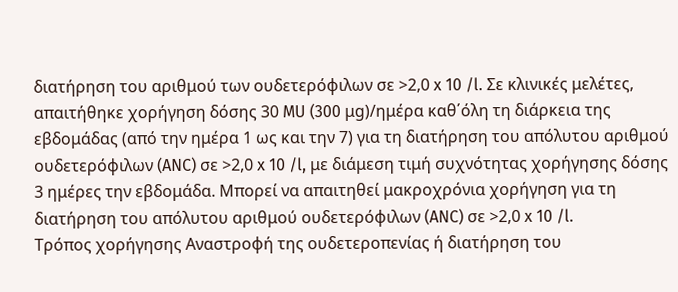διατήρηση του αριθμού των ουδετερόφιλων σε >2,0 x 10 /l. Σε κλινικές μελέτες, απαιτήθηκε χορήγηση δόσης 30 MU (300 μg)/ημέρα καθ΄όλη τη διάρκεια της εβδομάδας (από την ημέρα 1 ως και την 7) για τη διατήρηση του απόλυτου αριθμού ουδετερόφιλων (ANC) σε >2,0 x 10 /l, με διάμεση τιμή συχνότητας χορήγησης δόσης 3 ημέρες την εβδομάδα. Μπορεί να απαιτηθεί μακροχρόνια χορήγηση για τη διατήρηση του απόλυτου αριθμού ουδετερόφιλων (ANC) σε >2,0 x 10 /l.
Τρόπος χορήγησης Αναστροφή της ουδετεροπενίας ή διατήρηση του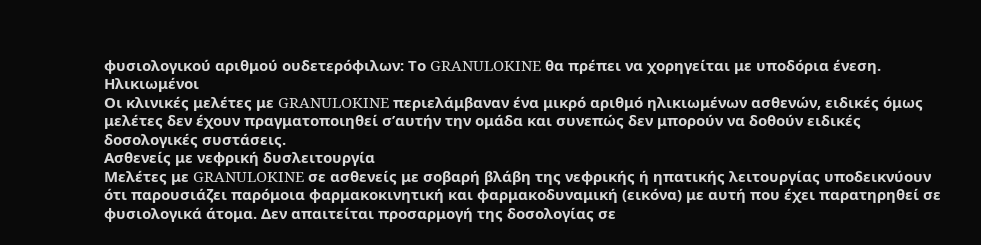φυσιολογικού αριθμού ουδετερόφιλων: Tο GRANULOKINE θα πρέπει να χορηγείται με υποδόρια ένεση.
Ηλικιωμένοι
Οι κλινικές μελέτες με GRANULOKINE περιελάμβαναν ένα μικρό αριθμό ηλικιωμένων ασθενών, ειδικές όμως μελέτες δεν έχουν πραγματοποιηθεί σ’αυτήν την ομάδα και συνεπώς δεν μπορούν να δοθούν ειδικές δοσολογικές συστάσεις.
Ασθενείς με νεφρική δυσλειτουργία
Μελέτες με GRANULOKINE σε ασθενείς με σοβαρή βλάβη της νεφρικής ή ηπατικής λειτουργίας υποδεικνύουν ότι παρουσιάζει παρόμοια φαρμακοκινητική και φαρμακοδυναμική (εικόνα) με αυτή που έχει παρατηρηθεί σε φυσιολογικά άτομα. Δεν απαιτείται προσαρμογή της δοσολογίας σε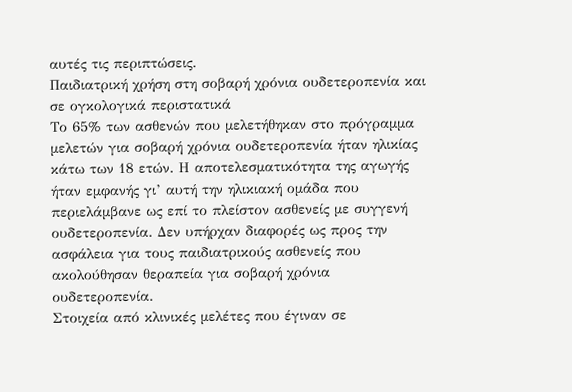αυτές τις περιπτώσεις.
Παιδιατρική χρήση στη σοβαρή χρόνια ουδετεροπενία και σε ογκολογικά περιστατικά
Το 65% των ασθενών που μελετήθηκαν στο πρόγραμμα μελετών για σοβαρή χρόνια ουδετεροπενία ήταν ηλικίας κάτω των 18 ετών. Η αποτελεσματικότητα της αγωγής ήταν εμφανής γι’ αυτή την ηλικιακή ομάδα που περιελάμβανε ως επί το πλείστον ασθενείς με συγγενή ουδετεροπενία. Δεν υπήρχαν διαφορές ως προς την ασφάλεια για τους παιδιατρικούς ασθενείς που ακολούθησαν θεραπεία για σοβαρή χρόνια ουδετεροπενία.
Στοιχεία από κλινικές μελέτες που έγιναν σε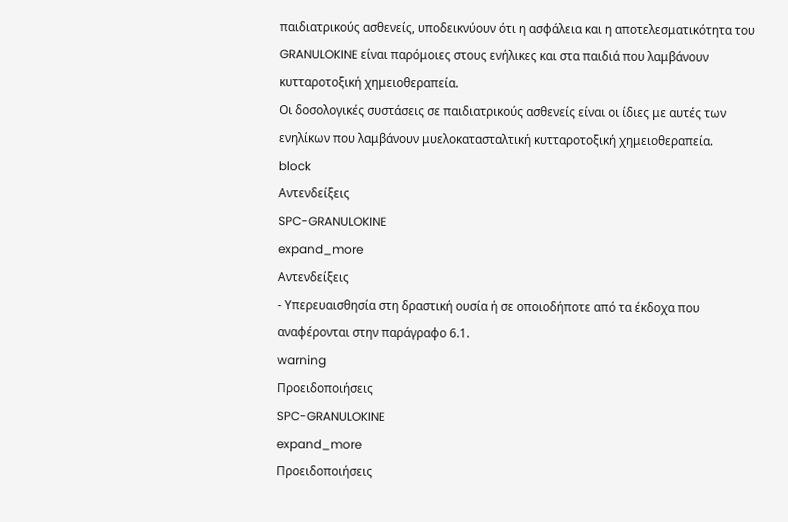παιδιατρικούς ασθενείς, υποδεικνύουν ότι η ασφάλεια και η αποτελεσματικότητα του GRANULOKINE είναι παρόμοιες στους ενήλικες και στα παιδιά που λαμβάνουν κυτταροτοξική χημειοθεραπεία.
Οι δοσολογικές συστάσεις σε παιδιατρικούς ασθενείς είναι οι ίδιες με αυτές των ενηλίκων που λαμβάνουν μυελοκατασταλτική κυτταροτοξική χημειοθεραπεία.
block
Αντενδείξεις
SPC-GRANULOKINE
expand_more
Αντενδείξεις
- Υπερευαισθησία στη δραστική ουσία ή σε οποιοδήποτε από τα έκδοχα που αναφέρονται στην παράγραφο 6.1.
warning
Προειδοποιήσεις
SPC-GRANULOKINE
expand_more
Προειδοποιήσεις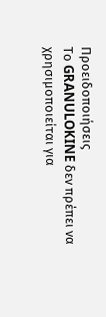Προειδοποιήσεις
Το GRANULOKINE δεν πρέπει να χρησιμοποιείται για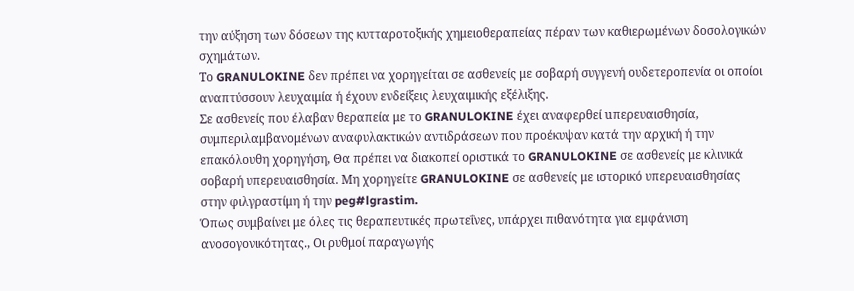την αύξηση των δόσεων της κυτταροτοξικής χημειοθεραπείας πέραν των καθιερωμένων δοσολογικών σχημάτων.
Το GRANULOKINE δεν πρέπει να χορηγείται σε ασθενείς με σοβαρή συγγενή ουδετεροπενία οι οποίοι αναπτύσσουν λευχαιμία ή έχουν ενδείξεις λευχαιμικής εξέλιξης.
Σε ασθενείς που έλαβαν θεραπεία με το GRANULOKINE έχει αναφερθεί uπερευαισθησία, συμπεριλαμβανομένων αναφυλακτικών αντιδράσεων που προέκυψαν κατά την αρχική ή την επακόλουθη χορηγήση, Θα πρέπει να διακοπεί οριστικά το GRANULOKINE σε ασθενείς με κλινικά σοβαρή υπερευαισθησία. Μη χορηγείτε GRANULOKINE σε ασθενείς με ιστορικό υπερευαισθησίας στην φιλγραστίμη ή την peg#lgrastim.
Όπως συμβαίνει με όλες τις θεραπευτικές πρωτεΐνες, υπάρχει πιθανότητα για εμφάνιση ανοσογονικότητας., Οι ρυθμοί παραγωγής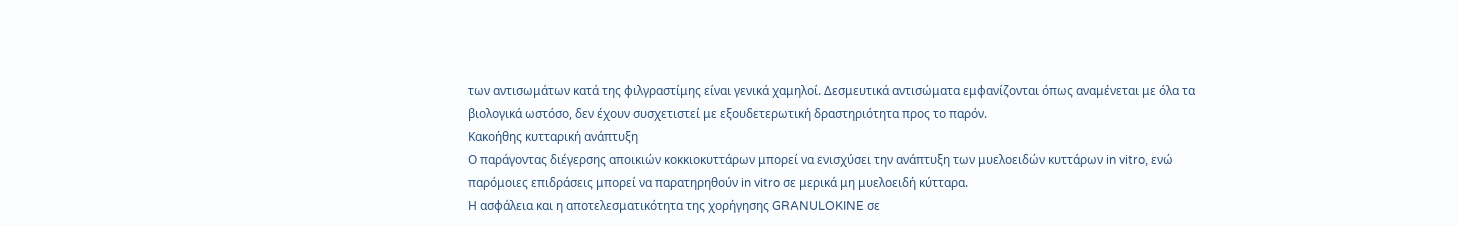των αντισωμάτων κατά της φιλγραστίμης είναι γενικά χαμηλοί. Δεσμευτικά αντισώματα εμφανίζονται όπως αναμένεται με όλα τα βιολογικά ωστόσο, δεν έχουν συσχετιστεί με εξουδετερωτική δραστηριότητα προς το παρόν.
Κακοήθης κυτταρική ανάπτυξη
Ο παράγοντας διέγερσης αποικιών κοκκιοκυττάρων μπορεί να ενισχύσει την ανάπτυξη των μυελοειδών κυττάρων in vitro, ενώ παρόμοιες επιδράσεις μπορεί να παρατηρηθούν in vitro σε μερικά μη μυελοειδή κύτταρα.
Η ασφάλεια και η αποτελεσματικότητα της χορήγησης GRANULOKINE σε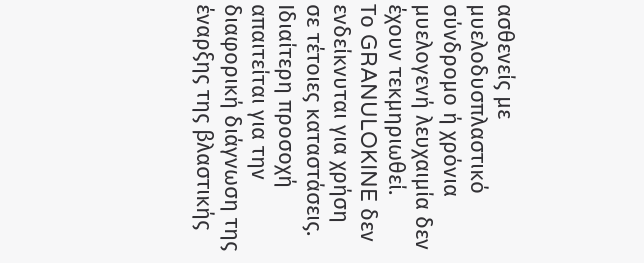ασθενείς με μυελοδυσπλαστικό σύνδρομο ή χρόνια μυελογενή λευχαιμία δεν έχουν τεκμηριωθεί.
Το GRANULOKINE δεν ενδείκνυται για χρήση σε τέτοιες καταστάσεις. Ιδιαίτερη προσοχή απαιτείται για την διαφορική διάγνωση της έναρξης της βλαστικής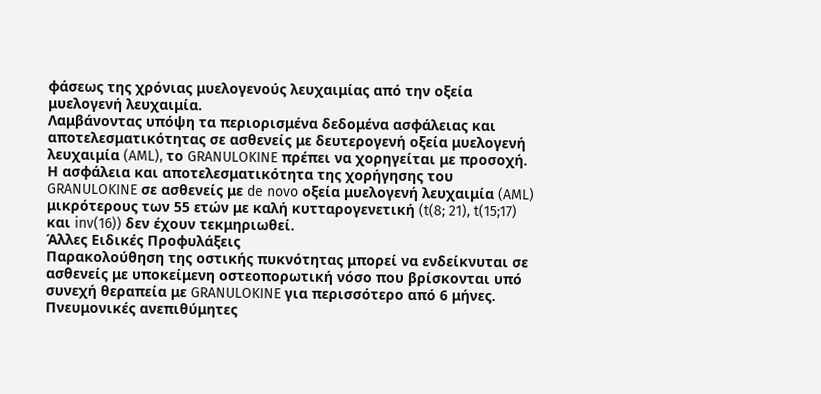φάσεως της χρόνιας μυελογενούς λευχαιμίας από την οξεία μυελογενή λευχαιμία.
Λαμβάνοντας υπόψη τα περιορισμένα δεδομένα ασφάλειας και αποτελεσματικότητας σε ασθενείς με δευτερογενή οξεία μυελογενή λευχαιμία (AML), το GRANULOKINE πρέπει να χορηγείται με προσοχή.
Η ασφάλεια και αποτελεσματικότητα της χορήγησης του GRANULOKINE σε ασθενείς με de novo οξεία μυελογενή λευχαιμία (AML) μικρότερους των 55 ετών με καλή κυτταρογενετική (t(8; 21), t(15;17) και inv(16)) δεν έχουν τεκμηριωθεί.
Άλλες Ειδικές Προφυλάξεις
Παρακολούθηση της οστικής πυκνότητας μπορεί να ενδείκνυται σε ασθενείς με υποκείμενη οστεοπορωτική νόσο που βρίσκονται υπό συνεχή θεραπεία με GRANULOKINE για περισσότερο από 6 μήνες.
Πνευμονικές ανεπιθύμητες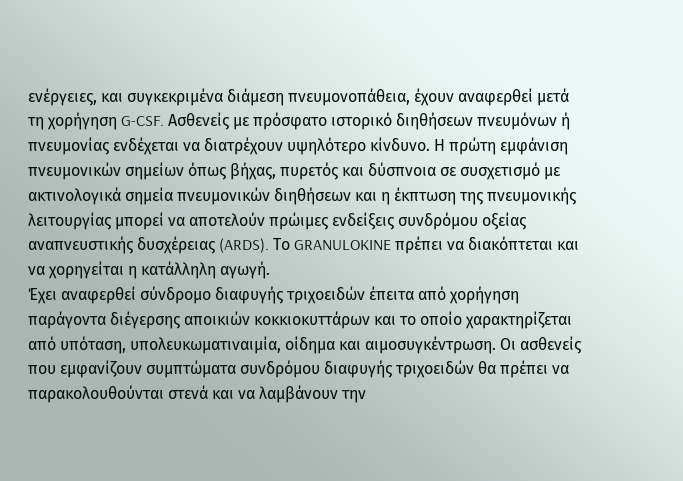ενέργειες, και συγκεκριμένα διάμεση πνευμονοπάθεια, έχουν αναφερθεί μετά τη χορήγηση G-CSF. Ασθενείς με πρόσφατο ιστορικό διηθήσεων πνευμόνων ή πνευμονίας ενδέχεται να διατρέχουν υψηλότερο κίνδυνο. Η πρώτη εμφάνιση πνευμονικών σημείων όπως βήχας, πυρετός και δύσπνοια σε συσχετισμό με ακτινολογικά σημεία πνευμονικών διηθήσεων και η έκπτωση της πνευμονικής λειτουργίας μπορεί να αποτελούν πρώιμες ενδείξεις συνδρόμου οξείας αναπνευστικής δυσχέρειας (ARDS). Το GRANULOKINE πρέπει να διακόπτεται και να χορηγείται η κατάλληλη αγωγή.
Έχει αναφερθεί σύνδρομο διαφυγής τριχοειδών έπειτα από χορήγηση παράγοντα διέγερσης αποικιών κοκκιοκυττάρων και το οποίο χαρακτηρίζεται από υπόταση, υπολευκωματιναιμία, οίδημα και αιμοσυγκέντρωση. Οι ασθενείς που εμφανίζουν συμπτώματα συνδρόμου διαφυγής τριχοειδών θα πρέπει να παρακολουθούνται στενά και να λαμβάνουν την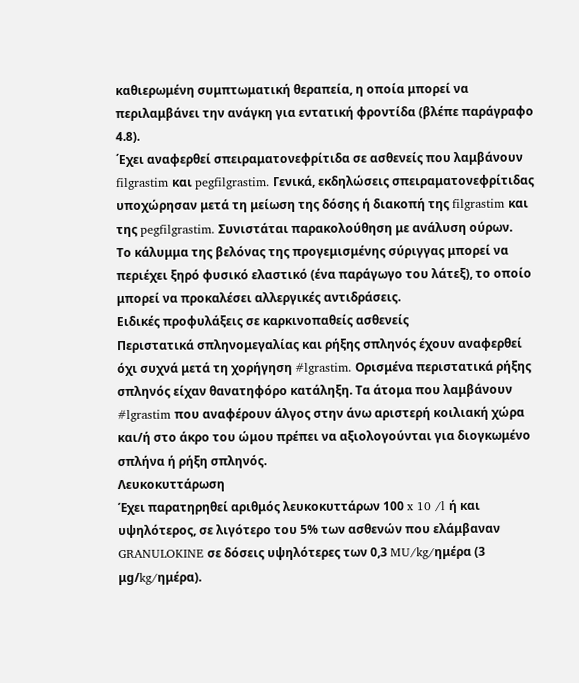καθιερωμένη συμπτωματική θεραπεία, η οποία μπορεί να περιλαμβάνει την ανάγκη για εντατική φροντίδα (βλέπε παράγραφο 4.8).
΄Εχει αναφερθεί σπειραματονεφρίτιδα σε ασθενείς που λαμβάνουν filgrastim και pegfilgrastim. Γενικά, εκδηλώσεις σπειραματονεφρίτιδας υποχώρησαν μετά τη μείωση της δόσης ή διακοπή της filgrastim και της pegfilgrastim. Συνιστάται παρακολούθηση με ανάλυση ούρων.
Το κάλυμμα της βελόνας της προγεμισμένης σύριγγας μπορεί να περιέχει ξηρό φυσικό ελαστικό (ένα παράγωγο του λάτεξ), το οποίο μπορεί να προκαλέσει αλλεργικές αντιδράσεις.
Ειδικές προφυλάξεις σε καρκινοπαθείς ασθενείς
Περιστατικά σπληνομεγαλίας και ρήξης σπληνός έχουν αναφερθεί όχι συχνά μετά τη χορήγηση #lgrastim. Ορισμένα περιστατικά ρήξης σπληνός είχαν θανατηφόρο κατάληξη. Τα άτομα που λαμβάνουν #lgrastim που αναφέρουν άλγος στην άνω αριστερή κοιλιακή χώρα και/ή στο άκρο του ώμου πρέπει να αξιολογούνται για διογκωμένο σπλήνα ή ρήξη σπληνός.
Λευκοκυττάρωση
Έχει παρατηρηθεί αριθμός λευκοκυττάρων 100 x 10 /l ή και υψηλότερος, σε λιγότερο του 5% των ασθενών που ελάμβαναν GRANULOKINE σε δόσεις υψηλότερες των 0,3 MU/kg/ημέρα (3 μg/kg/ημέρα).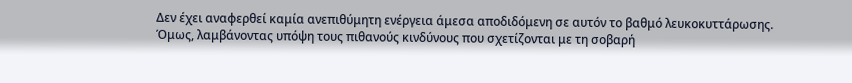Δεν έχει αναφερθεί καμία ανεπιθύμητη ενέργεια άμεσα αποδιδόμενη σε αυτόν το βαθμό λευκοκυττάρωσης. Όμως, λαμβάνοντας υπόψη τους πιθανούς κινδύνους που σχετίζονται με τη σοβαρή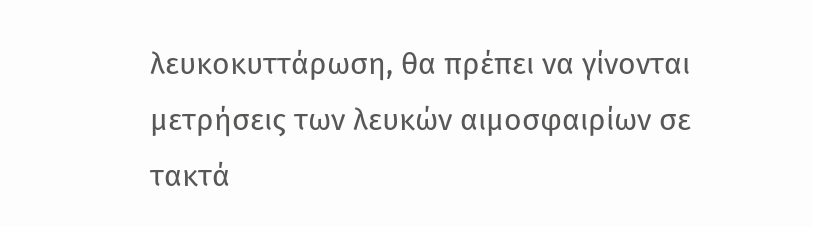λευκοκυττάρωση, θα πρέπει να γίνονται μετρήσεις των λευκών αιμοσφαιρίων σε τακτά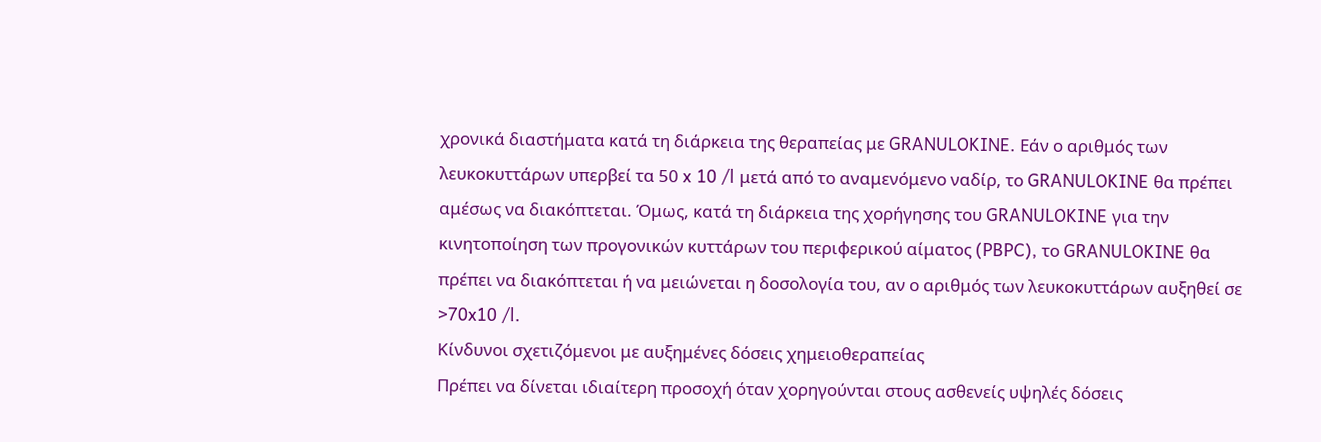χρονικά διαστήματα κατά τη διάρκεια της θεραπείας με GRANULOKINE. Εάν ο αριθμός των λευκοκυττάρων υπερβεί τα 50 x 10 /l μετά από το αναμενόμενο ναδίρ, το GRANULOKINE θα πρέπει αμέσως να διακόπτεται. Όμως, κατά τη διάρκεια της χορήγησης του GRANULOKINE για την κινητοποίηση των προγονικών κυττάρων του περιφερικού αίματος (PBPC), το GRANULOKINE θα πρέπει να διακόπτεται ή να μειώνεται η δοσολογία του, αν ο αριθμός των λευκοκυττάρων αυξηθεί σε >70x10 /l.
Κίνδυνοι σχετιζόμενοι με αυξημένες δόσεις χημειοθεραπείας
Πρέπει να δίνεται ιδιαίτερη προσοχή όταν χορηγούνται στους ασθενείς υψηλές δόσεις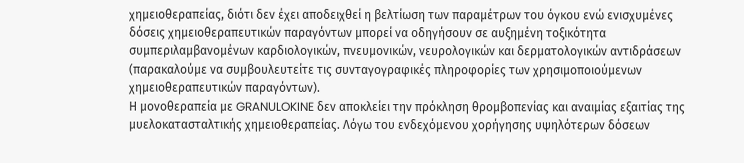χημειοθεραπείας, διότι δεν έχει αποδειχθεί η βελτίωση των παραμέτρων του όγκου ενώ ενισχυμένες δόσεις χημειοθεραπευτικών παραγόντων μπορεί να οδηγήσουν σε αυξημένη τοξικότητα συμπεριλαμβανομένων καρδιολογικών, πνευμονικών, νευρολογικών και δερματολογικών αντιδράσεων (παρακαλούμε να συμβουλευτείτε τις συνταγογραφικές πληροφορίες των χρησιμοποιούμενων χημειοθεραπευτικών παραγόντων).
Η μονοθεραπεία με GRANULOKINE δεν αποκλείει την πρόκληση θρομβοπενίας και αναιμίας εξαιτίας της μυελοκατασταλτικής χημειοθεραπείας. Λόγω του ενδεχόμενου χορήγησης υψηλότερων δόσεων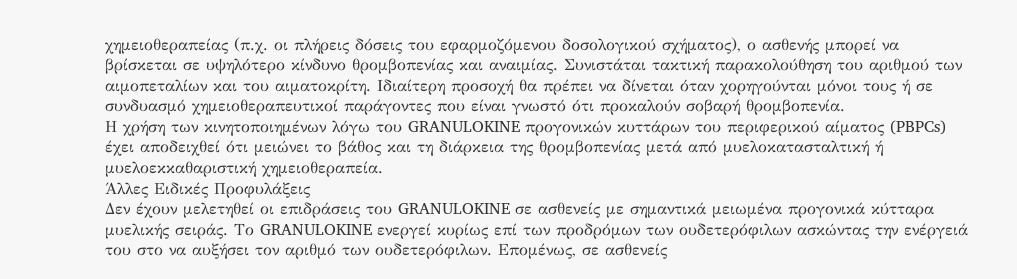χημειοθεραπείας (π.χ. οι πλήρεις δόσεις του εφαρμοζόμενου δοσολογικού σχήματος), ο ασθενής μπορεί να βρίσκεται σε υψηλότερο κίνδυνο θρομβοπενίας και αναιμίας. Συνιστάται τακτική παρακολούθηση του αριθμού των αιμοπεταλίων και του αιματοκρίτη. Ιδιαίτερη προσοχή θα πρέπει να δίνεται όταν χορηγούνται μόνοι τους ή σε συνδυασμό χημειοθεραπευτικοί παράγοντες που είναι γνωστό ότι προκαλούν σοβαρή θρομβοπενία.
Η χρήση των κινητοποιημένων λόγω του GRANULOKINE προγονικών κυττάρων του περιφερικού αίματος (PBPCs) έχει αποδειχθεί ότι μειώνει το βάθος και τη διάρκεια της θρομβοπενίας μετά από μυελοκατασταλτική ή μυελοεκκαθαριστική χημειοθεραπεία.
Άλλες Ειδικές Προφυλάξεις
Δεν έχουν μελετηθεί οι επιδράσεις του GRANULOKINE σε ασθενείς με σημαντικά μειωμένα προγονικά κύτταρα μυελικής σειράς. Το GRANULOKINE ενεργεί κυρίως επί των προδρόμων των ουδετερόφιλων ασκώντας την ενέργειά του στο να αυξήσει τον αριθμό των ουδετερόφιλων. Επομένως, σε ασθενείς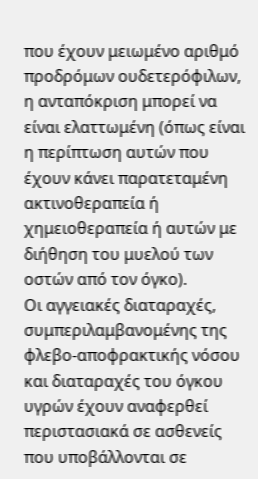που έχουν μειωμένο αριθμό προδρόμων ουδετερόφιλων, η ανταπόκριση μπορεί να είναι ελαττωμένη (όπως είναι η περίπτωση αυτών που έχουν κάνει παρατεταμένη ακτινοθεραπεία ή χημειοθεραπεία ή αυτών με διήθηση του μυελού των οστών από τον όγκο).
Οι αγγειακές διαταραχές, συμπεριλαμβανομένης της φλεβο-αποφρακτικής νόσου και διαταραχές του όγκου υγρών έχουν αναφερθεί περιστασιακά σε ασθενείς που υποβάλλονται σε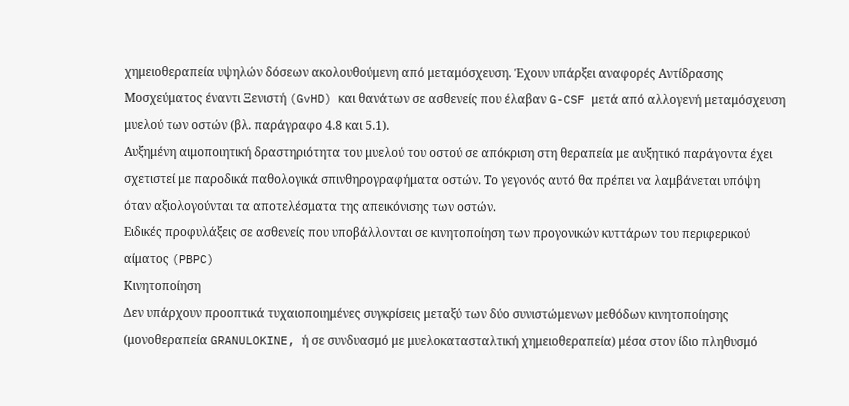χημειοθεραπεία υψηλών δόσεων ακολουθούμενη από μεταμόσχευση. Έχουν υπάρξει αναφορές Αντίδρασης Μοσχεύματος έναντι Ξενιστή (GvHD) και θανάτων σε ασθενείς που έλαβαν G-CSF μετά από αλλογενή μεταμόσχευση μυελού των οστών (βλ. παράγραφο 4.8 και 5.1).
Αυξημένη αιμοποιητική δραστηριότητα του μυελού του οστού σε απόκριση στη θεραπεία με αυξητικό παράγοντα έχει σχετιστεί με παροδικά παθολογικά σπινθηρογραφήματα οστών. Το γεγονός αυτό θα πρέπει να λαμβάνεται υπόψη όταν αξιολογούνται τα αποτελέσματα της απεικόνισης των οστών.
Ειδικές προφυλάξεις σε ασθενείς που υποβάλλονται σε κινητοποίηση των προγονικών κυττάρων του περιφερικού αίματος (PBPC)
Κινητοποίηση
Δεν υπάρχουν προοπτικά τυχαιοποιημένες συγκρίσεις μεταξύ των δύο συνιστώμενων μεθόδων κινητοποίησης (μονοθεραπεία GRANULOKINE, ή σε συνδυασμό με μυελοκατασταλτική χημειοθεραπεία) μέσα στον ίδιο πληθυσμό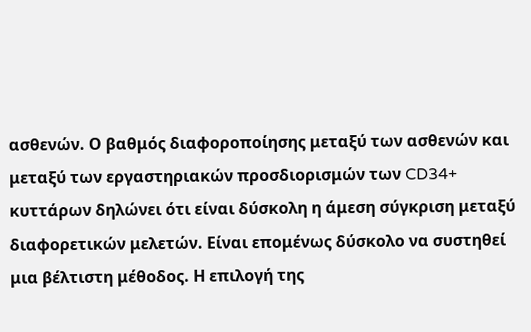ασθενών. Ο βαθμός διαφοροποίησης μεταξύ των ασθενών και μεταξύ των εργαστηριακών προσδιορισμών των CD34+ κυττάρων δηλώνει ότι είναι δύσκολη η άμεση σύγκριση μεταξύ διαφορετικών μελετών. Είναι επομένως δύσκολο να συστηθεί μια βέλτιστη μέθοδος. Η επιλογή της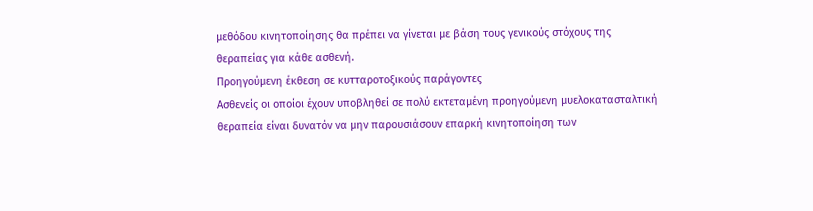μεθόδου κινητοποίησης θα πρέπει να γίνεται με βάση τους γενικούς στόχους της θεραπείας για κάθε ασθενή.
Προηγούμενη έκθεση σε κυτταροτοξικούς παράγοντες
Ασθενείς οι οποίοι έχουν υποβληθεί σε πολύ εκτεταμένη προηγούμενη μυελοκατασταλτική θεραπεία είναι δυνατόν να μην παρουσιάσουν επαρκή κινητοποίηση των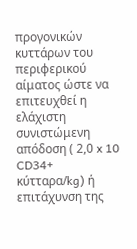προγονικών κυττάρων του περιφερικού αίματος ώστε να επιτευχθεί η ελάχιστη συνιστώμενη απόδοση ( 2,0 x 10 CD34+ κύτταρα/kg) ή επιτάχυνση της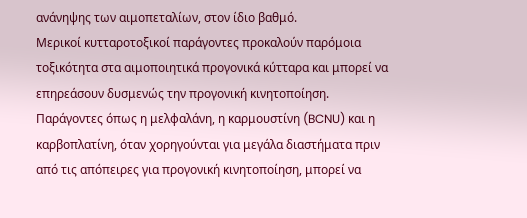ανάνηψης των αιμοπεταλίων, στον ίδιο βαθμό.
Μερικοί κυτταροτοξικοί παράγοντες προκαλούν παρόμοια τοξικότητα στα αιμοποιητικά προγονικά κύτταρα και μπορεί να επηρεάσουν δυσμενώς την προγονική κινητοποίηση. Παράγοντες όπως η μελφαλάνη, η καρμουστίνη (BCNU) και η καρβοπλατίνη, όταν χορηγούνται για μεγάλα διαστήματα πριν από τις απόπειρες για προγονική κινητοποίηση, μπορεί να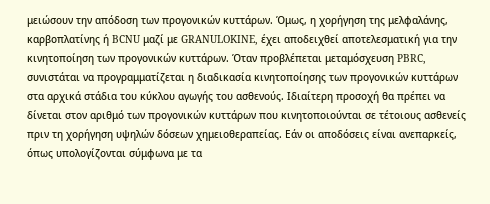μειώσουν την απόδοση των προγονικών κυττάρων. Όμως, η χορήγηση της μελφαλάνης, καρβοπλατίνης ή BCNU μαζί με GRANULOKINE, έχει αποδειχθεί αποτελεσματική για την κινητοποίηση των προγονικών κυττάρων. Όταν προβλέπεται μεταμόσχευση PBRC, συνιστάται να προγραμματίζεται η διαδικασία κινητοποίησης των προγονικών κυττάρων στα αρχικά στάδια του κύκλου αγωγής του ασθενούς. Ιδιαίτερη προσοχή θα πρέπει να δίνεται στον αριθμό των προγονικών κυττάρων που κινητοποιούνται σε τέτοιους ασθενείς πριν τη χορήγηση υψηλών δόσεων χημειοθεραπείας. Εάν οι αποδόσεις είναι ανεπαρκείς, όπως υπολογίζονται σύμφωνα με τα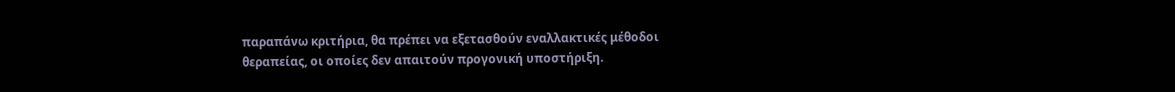παραπάνω κριτήρια, θα πρέπει να εξετασθούν εναλλακτικές μέθοδοι θεραπείας, οι οποίες δεν απαιτούν προγονική υποστήριξη.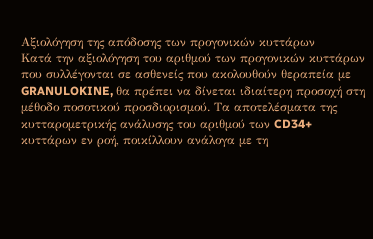Αξιολόγηση της απόδοσης των προγονικών κυττάρων
Κατά την αξιολόγηση του αριθμού των προγονικών κυττάρων που συλλέγονται σε ασθενείς που ακολουθούν θεραπεία με GRANULOKINE, θα πρέπει να δίνεται ιδιαίτερη προσοχή στη μέθοδο ποσοτικού προσδιορισμού. Τα αποτελέσματα της κυτταρομετρικής ανάλυσης του αριθμού των CD34+ κυττάρων εν ροή, ποικίλλουν ανάλογα με τη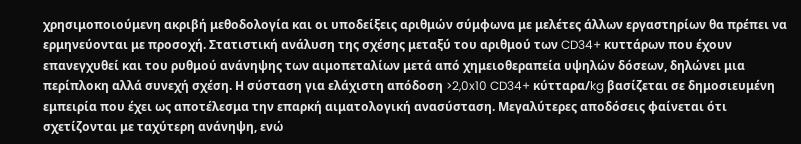χρησιμοποιούμενη ακριβή μεθοδολογία και οι υποδείξεις αριθμών σύμφωνα με μελέτες άλλων εργαστηρίων θα πρέπει να ερμηνεύονται με προσοχή. Στατιστική ανάλυση της σχέσης μεταξύ του αριθμού των CD34+ κυττάρων που έχουν επανεγχυθεί και του ρυθμού ανάνηψης των αιμοπεταλίων μετά από χημειοθεραπεία υψηλών δόσεων, δηλώνει μια περίπλοκη αλλά συνεχή σχέση. Η σύσταση για ελάχιστη απόδοση >2,0x10 CD34+ κύτταρα/kg βασίζεται σε δημοσιευμένη εμπειρία που έχει ως αποτέλεσμα την επαρκή αιματολογική ανασύσταση. Μεγαλύτερες αποδόσεις φαίνεται ότι σχετίζονται με ταχύτερη ανάνηψη, ενώ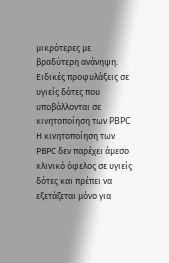μικρότερες με βραδύτερη ανάνηψη.
Ειδικές προφυλάξεις σε υγιείς δότες που υποβάλλονται σε κινητοποίηση των PBPC
Η κινητοποίηση των ΡΒΡC δεν παρέχει άμεσο κλινικό όφελος σε υγιείς δότες και πρέπει να εξετάζεται μόνο για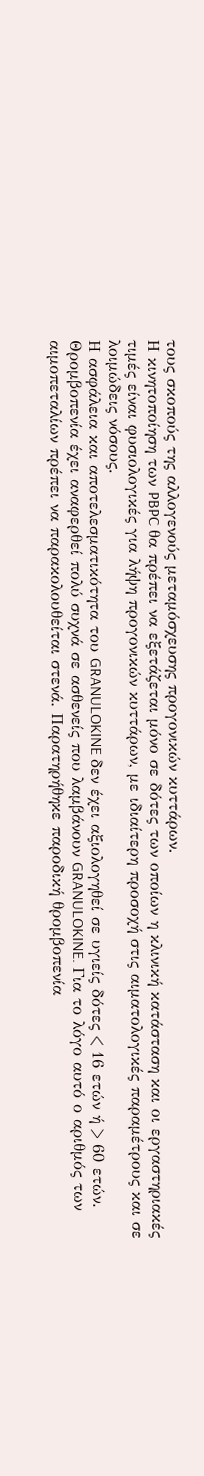τους σκοπούς της αλλογενούς μεταμόσχευσης προγονικών κυττάρων.
Η κινητοποίηση των PBPC θα πρέπει να εξετάζεται μόνο σε δότες των οποίων η κλινική κατάσταση και οι εργαστηριακές τιμές είναι φυσιολογικές για λήψη προγονικών κυττάρων, με ιδιαίτερη προσοχή στις αιματολογικές παραμέτρους και σε λοιμώδεις νόσους.
Η ασφάλεια και αποτελεσματικότητα του GRANULOKINE δεν έχει αξιολογηθεί σε υγιείς δότες < 16 ετών ή > 60 ετών.
Θρομβοπενία έχει αναφερθεί πολύ συχνά σε ασθενείς που λαμβάνουν GRANULOKINE. Για το λόγο αυτό ο αριθμός των αιμοπεταλίων πρέπει να παρακολουθείται στενά. Παρατηρήθηκε παροδική θρομβοπενία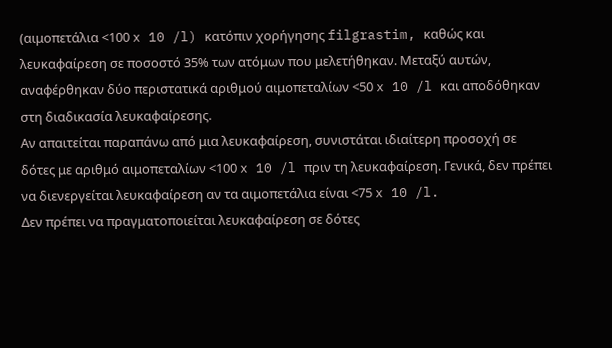(αιμοπετάλια <100 x 10 /l) κατόπιν χορήγησης filgrastim, καθώς και λευκαφαίρεση σε ποσοστό 35% των ατόμων που μελετήθηκαν. Μεταξύ αυτών, αναφέρθηκαν δύο περιστατικά αριθμού αιμοπεταλίων <50 x 10 /l και αποδόθηκαν στη διαδικασία λευκαφαίρεσης.
Αν απαιτείται παραπάνω από μια λευκαφαίρεση, συνιστάται ιδιαίτερη προσοχή σε δότες με αριθμό αιμοπεταλίων <100 x 10 /l πριν τη λευκαφαίρεση. Γενικά, δεν πρέπει να διενεργείται λευκαφαίρεση αν τα αιμοπετάλια είναι <75 x 10 /l.
Δεν πρέπει να πραγματοποιείται λευκαφαίρεση σε δότες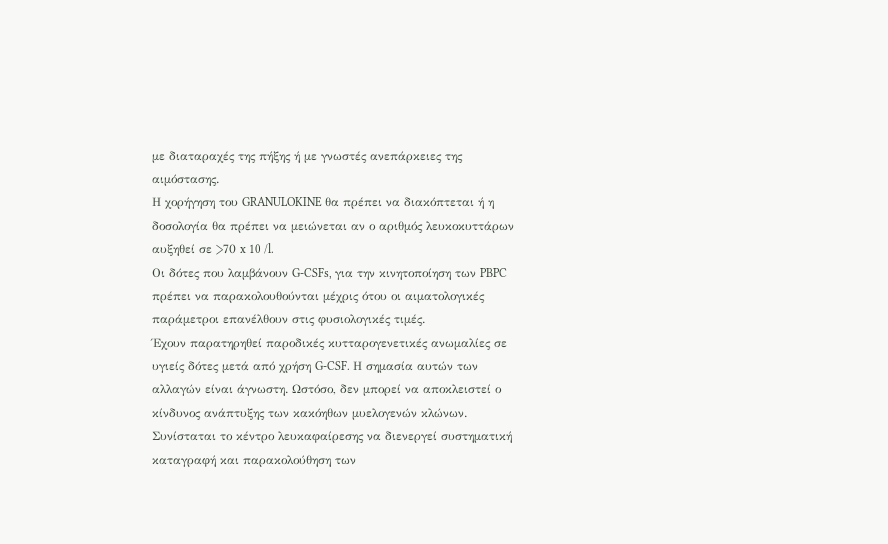με διαταραχές της πήξης ή με γνωστές ανεπάρκειες της αιμόστασης.
Η χορήγηση του GRANULOKINE θα πρέπει να διακόπτεται ή η δοσολογία θα πρέπει να μειώνεται αν ο αριθμός λευκοκυττάρων αυξηθεί σε >70 x 10 /l.
Οι δότες που λαμβάνουν G-CSFs, για την κινητοποίηση των PBPC πρέπει να παρακολουθούνται μέχρις ότου οι αιματολογικές παράμετροι επανέλθουν στις φυσιολογικές τιμές.
Έχουν παρατηρηθεί παροδικές κυτταρογενετικές ανωμαλίες σε υγιείς δότες μετά από χρήση G-CSF. Η σημασία αυτών των αλλαγών είναι άγνωστη. Ωστόσο, δεν μπορεί να αποκλειστεί ο κίνδυνος ανάπτυξης των κακόηθων μυελογενών κλώνων. Συνίσταται το κέντρο λευκαφαίρεσης να διενεργεί συστηματική καταγραφή και παρακολούθηση των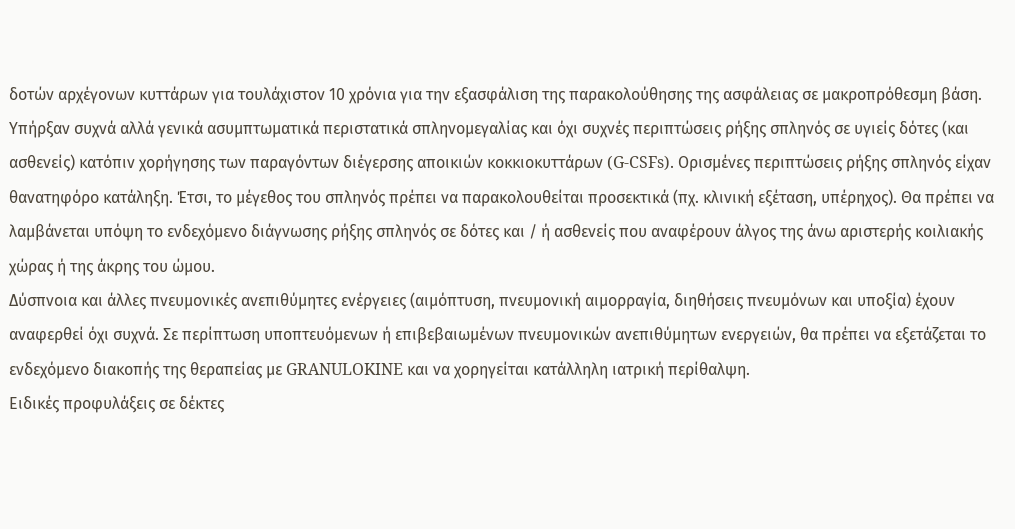δοτών αρχέγονων κυττάρων για τουλάχιστον 10 χρόνια για την εξασφάλιση της παρακολούθησης της ασφάλειας σε μακροπρόθεσμη βάση.
Υπήρξαν συχνά αλλά γενικά ασυμπτωματικά περιστατικά σπληνομεγαλίας και όχι συχνές περιπτώσεις ρήξης σπληνός σε υγιείς δότες (και ασθενείς) κατόπιν χορήγησης των παραγόντων διέγερσης αποικιών κοκκιοκυττάρων (G-CSFs). Ορισμένες περιπτώσεις ρήξης σπληνός είχαν θανατηφόρο κατάληξη. Έτσι, το μέγεθος του σπληνός πρέπει να παρακολουθείται προσεκτικά (πχ. κλινική εξέταση, υπέρηχος). Θα πρέπει να λαμβάνεται υπόψη το ενδεχόμενο διάγνωσης ρήξης σπληνός σε δότες και / ή ασθενείς που αναφέρουν άλγος της άνω αριστερής κοιλιακής χώρας ή της άκρης του ώμου.
Δύσπνοια και άλλες πνευμονικές ανεπιθύμητες ενέργειες (αιμόπτυση, πνευμονική αιμορραγία, διηθήσεις πνευμόνων και υποξία) έχουν αναφερθεί όχι συχνά. Σε περίπτωση υποπτευόμενων ή επιβεβαιωμένων πνευμονικών ανεπιθύμητων ενεργειών, θα πρέπει να εξετάζεται το ενδεχόμενο διακοπής της θεραπείας με GRANULOKINE και να χορηγείται κατάλληλη ιατρική περίθαλψη.
Ειδικές προφυλάξεις σε δέκτες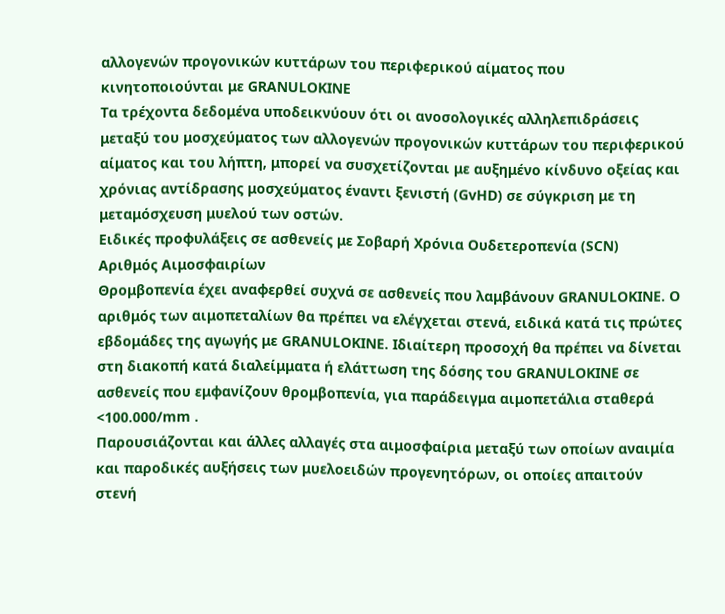αλλογενών προγονικών κυττάρων του περιφερικού αίματος που κινητοποιούνται με GRANULOKINE
Τα τρέχοντα δεδομένα υποδεικνύουν ότι οι ανοσολογικές αλληλεπιδράσεις μεταξύ του μοσχεύματος των αλλογενών προγονικών κυττάρων του περιφερικού αίματος και του λήπτη, μπορεί να συσχετίζονται με αυξημένο κίνδυνο οξείας και χρόνιας αντίδρασης μοσχεύματος έναντι ξενιστή (GvHD) σε σύγκριση με τη μεταμόσχευση μυελού των οστών.
Ειδικές προφυλάξεις σε ασθενείς με Σοβαρή Χρόνια Ουδετεροπενία (SCN)
Αριθμός Αιμοσφαιρίων
Θρομβοπενία έχει αναφερθεί συχνά σε ασθενείς που λαμβάνουν GRANULOKINE. Ο αριθμός των αιμοπεταλίων θα πρέπει να ελέγχεται στενά, ειδικά κατά τις πρώτες εβδομάδες της αγωγής με GRANULOKINE. Ιδιαίτερη προσοχή θα πρέπει να δίνεται στη διακοπή κατά διαλείμματα ή ελάττωση της δόσης του GRANULOKINE σε ασθενείς που εμφανίζουν θρομβοπενία, για παράδειγμα αιμοπετάλια σταθερά <100.000/mm .
Παρουσιάζονται και άλλες αλλαγές στα αιμοσφαίρια μεταξύ των οποίων αναιμία και παροδικές αυξήσεις των μυελοειδών προγενητόρων, οι οποίες απαιτούν στενή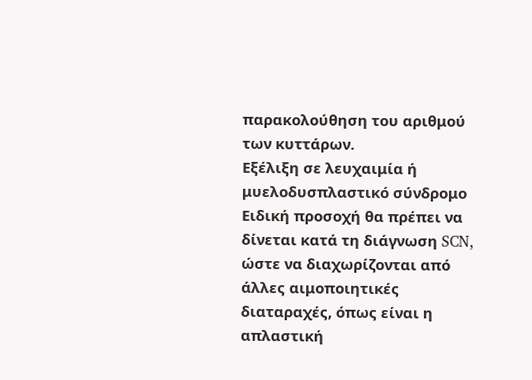παρακολούθηση του αριθμού των κυττάρων.
Εξέλιξη σε λευχαιμία ή μυελοδυσπλαστικό σύνδρομο
Ειδική προσοχή θα πρέπει να δίνεται κατά τη διάγνωση SCN, ώστε να διαχωρίζονται από άλλες αιμοποιητικές διαταραχές, όπως είναι η απλαστική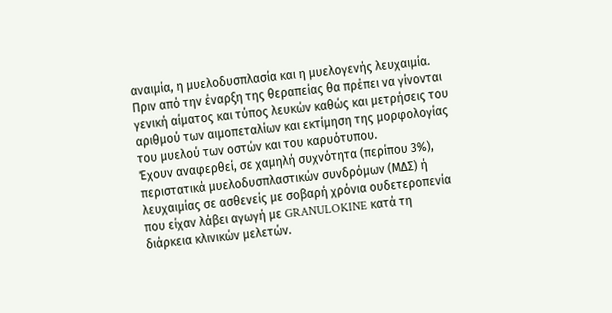αναιμία, η μυελοδυσπλασία και η μυελογενής λευχαιμία. Πριν από την έναρξη της θεραπείας θα πρέπει να γίνονται γενική αίματος και τύπος λευκών καθώς και μετρήσεις του αριθμού των αιμοπεταλίων και εκτίμηση της μορφολογίας του μυελού των οστών και του καρυότυπου.
Έχουν αναφερθεί, σε χαμηλή συχνότητα (περίπου 3%), περιστατικά μυελοδυσπλαστικών συνδρόμων (ΜΔΣ) ή λευχαιμίας σε ασθενείς με σοβαρή χρόνια ουδετεροπενία που είχαν λάβει αγωγή με GRANULOKINE κατά τη διάρκεια κλινικών μελετών.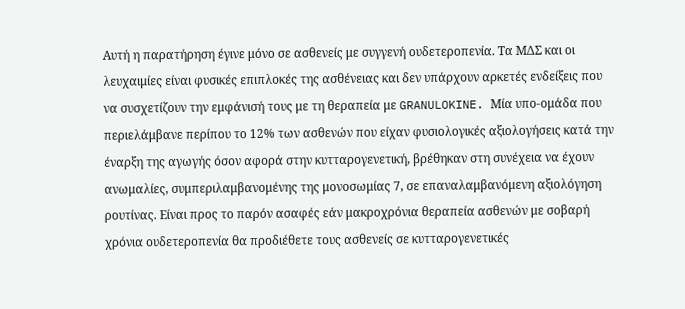Αυτή η παρατήρηση έγινε μόνο σε ασθενείς με συγγενή ουδετεροπενία. Τα ΜΔΣ και οι λευχαιμίες είναι φυσικές επιπλοκές της ασθένειας και δεν υπάρχουν αρκετές ενδείξεις που να συσχετίζουν την εμφάνισή τους με τη θεραπεία με GRANULOKINE. Μία υπο-ομάδα που περιελάμβανε περίπου το 12% των ασθενών που είχαν φυσιολογικές αξιολογήσεις κατά την έναρξη της αγωγής όσον αφορά στην κυτταρογενετική, βρέθηκαν στη συνέχεια να έχουν ανωμαλίες, συμπεριλαμβανομένης της μονοσωμίας 7, σε επαναλαμβανόμενη αξιολόγηση ρουτίνας. Είναι προς το παρόν ασαφές εάν μακροχρόνια θεραπεία ασθενών με σοβαρή χρόνια ουδετεροπενία θα προδιέθετε τους ασθενείς σε κυτταρογενετικές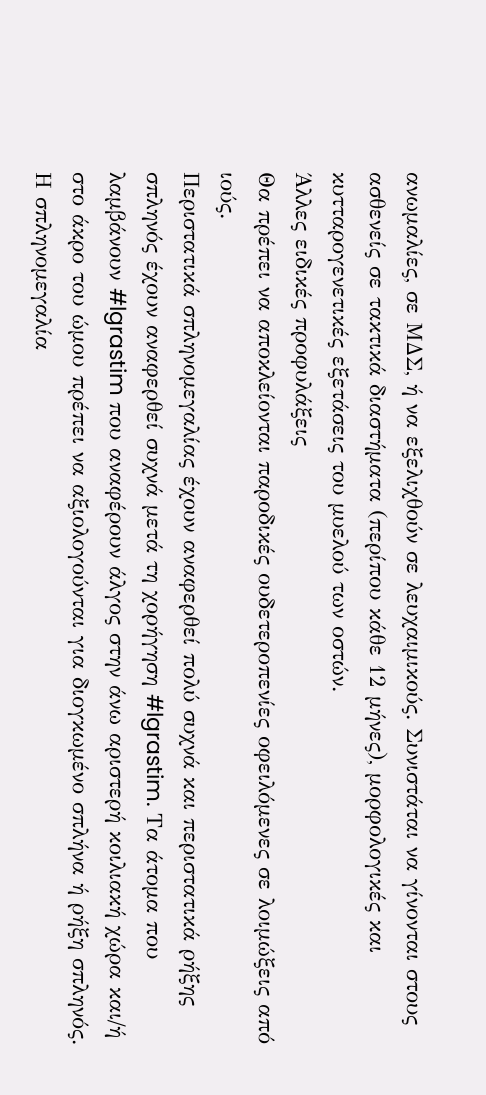ανωμαλίες, σε ΜΔΣ, ή να εξελιχθούν σε λευχαιμικούς. Συνιστάται να γίνονται στους ασθενείς σε τακτικά διαστήματα (περίπου κάθε 12 μήνες), μορφολογικές και κυτταρογενετικές εξετάσεις του μυελού των οστών.
Άλλες ειδικές προφυλάξεις
Θα πρέπει να αποκλείονται παροδικές ουδετεροπενίες οφειλόμενες σε λοιμώξεις από ιούς.
Περιστατικά σπληνομεγαλίας έχουν αναφερθεί πολύ συχνά και περιστατικά ρήξης σπληνός έχουν αναφερθεί συχνά μετά τη χορήγηση #lgrastim. Τα άτομα που λαμβάνουν #lgrastim που αναφέρουν άλγος στην άνω αριστερή κοιλιακή χώρα και/ή στο άκρο του ώμου πρέπει να αξιολογούνται για διογκωμένο σπλήνα ή ρήξη σπληνός.
Η σπληνομεγαλία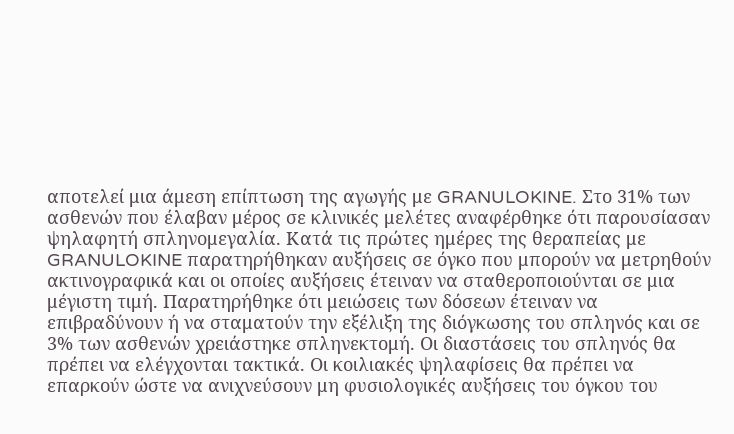αποτελεί μια άμεση επίπτωση της αγωγής με GRANULOKINE. Στο 31% των ασθενών που έλαβαν μέρος σε κλινικές μελέτες αναφέρθηκε ότι παρουσίασαν ψηλαφητή σπληνομεγαλία. Κατά τις πρώτες ημέρες της θεραπείας με GRANULOKINE παρατηρήθηκαν αυξήσεις σε όγκο που μπορούν να μετρηθούν ακτινογραφικά και οι οποίες αυξήσεις έτειναν να σταθεροποιούνται σε μια μέγιστη τιμή. Παρατηρήθηκε ότι μειώσεις των δόσεων έτειναν να επιβραδύνουν ή να σταματούν την εξέλιξη της διόγκωσης του σπληνός και σε 3% των ασθενών χρειάστηκε σπληνεκτομή. Οι διαστάσεις του σπληνός θα πρέπει να ελέγχονται τακτικά. Οι κοιλιακές ψηλαφίσεις θα πρέπει να επαρκούν ώστε να ανιχνεύσουν μη φυσιολογικές αυξήσεις του όγκου του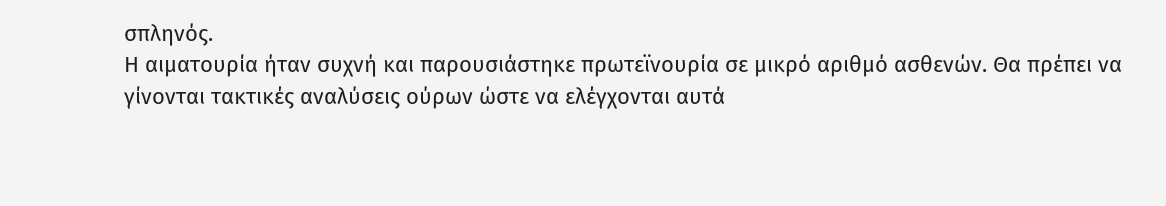σπληνός.
Η αιματουρία ήταν συχνή και παρουσιάστηκε πρωτεϊνουρία σε μικρό αριθμό ασθενών. Θα πρέπει να γίνονται τακτικές αναλύσεις ούρων ώστε να ελέγχονται αυτά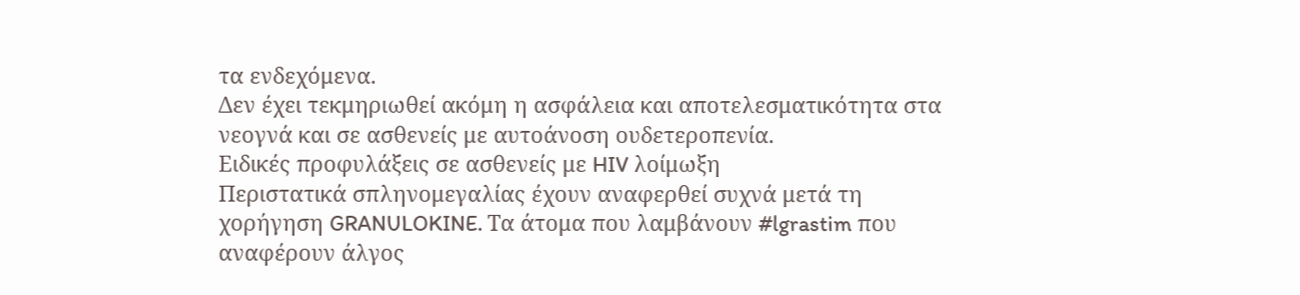τα ενδεχόμενα.
Δεν έχει τεκμηριωθεί ακόμη η ασφάλεια και αποτελεσματικότητα στα νεογνά και σε ασθενείς με αυτοάνοση ουδετεροπενία.
Ειδικές προφυλάξεις σε ασθενείς με HIV λοίμωξη
Περιστατικά σπληνομεγαλίας έχουν αναφερθεί συχνά μετά τη χορήγηση GRANULOKINE. Τα άτομα που λαμβάνουν #lgrastim που αναφέρουν άλγος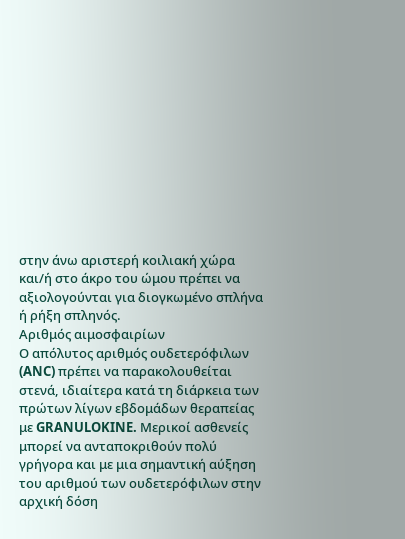στην άνω αριστερή κοιλιακή χώρα και/ή στο άκρο του ώμου πρέπει να αξιολογούνται για διογκωμένο σπλήνα ή ρήξη σπληνός.
Αριθμός αιμοσφαιρίων
Ο απόλυτος αριθμός ουδετερόφιλων (ANC) πρέπει να παρακολουθείται στενά, ιδιαίτερα κατά τη διάρκεια των πρώτων λίγων εβδομάδων θεραπείας με GRANULOKINE. Μερικοί ασθενείς μπορεί να ανταποκριθούν πολύ γρήγορα και με μια σημαντική αύξηση του αριθμού των ουδετερόφιλων στην αρχική δόση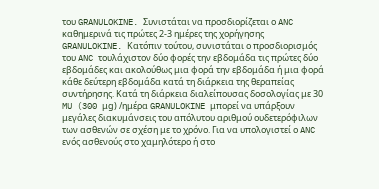του GRANULOKINE. Συνιστάται να προσδιορίζεται ο ANC καθημερινά τις πρώτες 2-3 ημέρες της χορήγησης GRANULOKINE. Κατόπιν τούτου, συνιστάται ο προσδιορισμός του ANC τουλάχιστον δύο φορές την εβδομάδα τις πρώτες δύο εβδομάδες και ακολούθως μια φορά την εβδομάδα ή μια φορά κάθε δεύτερη εβδομάδα κατά τη διάρκεια της θεραπείας συντήρησης. Κατά τη διάρκεια διαλείπουσας δοσολογίας με 30 MU (300 μg) /ημέρα GRANULOKINE μπορεί να υπάρξουν μεγάλες διακυμάνσεις του απόλυτου αριθμού ουδετερόφιλων των ασθενών σε σχέση με το χρόνο. Για να υπολογιστεί ο ANC ενός ασθενούς στο χαμηλότερο ή στο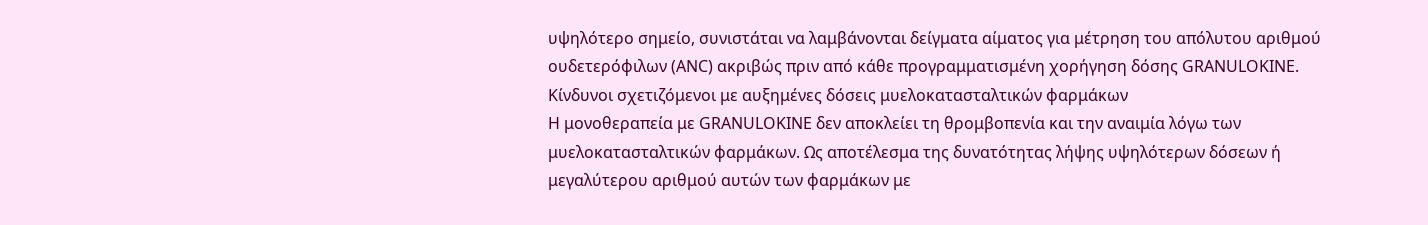υψηλότερο σημείο, συνιστάται να λαμβάνονται δείγματα αίματος για μέτρηση του απόλυτου αριθμού ουδετερόφιλων (ANC) ακριβώς πριν από κάθε προγραμματισμένη χορήγηση δόσης GRANULOKINE.
Κίνδυνοι σχετιζόμενοι με αυξημένες δόσεις μυελοκατασταλτικών φαρμάκων
Η μονοθεραπεία με GRANULOKINE δεν αποκλείει τη θρομβοπενία και την αναιμία λόγω των μυελοκατασταλτικών φαρμάκων. Ως αποτέλεσμα της δυνατότητας λήψης υψηλότερων δόσεων ή μεγαλύτερου αριθμού αυτών των φαρμάκων με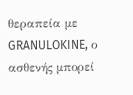θεραπεία με GRANULOKINE, ο ασθενής μπορεί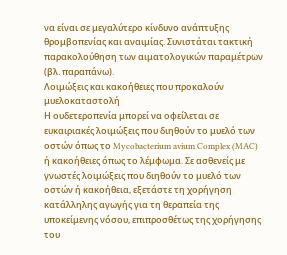να είναι σε μεγαλύτερο κίνδυνο ανάπτυξης θρομβοπενίας και αναιμίας. Συνιστάται τακτική παρακολούθηση των αιματολογικών παραμέτρων (βλ. παραπάνω).
Λοιμώξεις και κακοήθειες που προκαλούν μυελοκαταστολή
Η ουδετεροπενία μπορεί να οφείλεται σε ευκαιριακές λοιμώξεις που διηθούν το μυελό των οστών όπως το Mycobacterium avium Complex (MAC) ή κακοήθειες όπως το λέμφωμα. Σε ασθενείς με γνωστές λοιμώξεις που διηθούν το μυελό των οστών ή κακοήθεια, εξετάστε τη χορήγηση κατάλληλης αγωγής για τη θεραπεία της υποκείμενης νόσου, επιπροσθέτως της χορήγησης του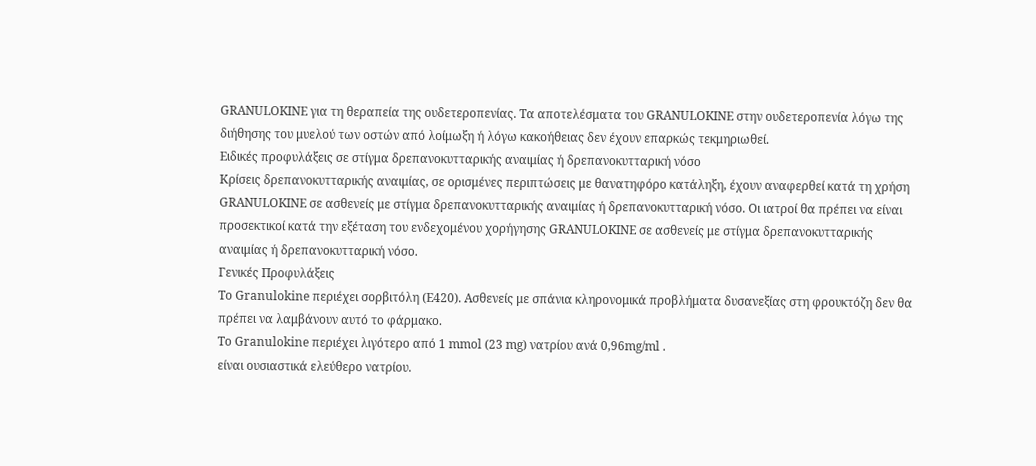GRANULOKINE για τη θεραπεία της ουδετεροπενίας. Τα αποτελέσματα του GRANULOKINE στην ουδετεροπενία λόγω της διήθησης του μυελού των οστών από λοίμωξη ή λόγω κακοήθειας δεν έχουν επαρκώς τεκμηριωθεί.
Ειδικές προφυλάξεις σε στίγμα δρεπανοκυτταρικής αναιμίας ή δρεπανοκυτταρική νόσο
Κρίσεις δρεπανοκυτταρικής αναιμίας, σε ορισμένες περιπτώσεις με θανατηφόρο κατάληξη, έχουν αναφερθεί κατά τη χρήση GRANULOKINE σε ασθενείς με στίγμα δρεπανοκυτταρικής αναιμίας ή δρεπανοκυτταρική νόσο. Οι ιατροί θα πρέπει να είναι προσεκτικοί κατά την εξέταση του ενδεχομένου χορήγησης GRANULOKINE σε ασθενείς με στίγμα δρεπανοκυτταρικής αναιμίας ή δρεπανοκυτταρική νόσο.
Γενικές Προφυλάξεις
Το Granulokine περιέχει σορβιτόλη (Ε420). Ασθενείς με σπάνια κληρονομικά προβλήματα δυσανεξίας στη φρουκτόζη δεν θα πρέπει να λαμβάνουν αυτό το φάρμακο.
Το Granulokine περιέχει λιγότερο από 1 mmol (23 mg) νατρίου ανά 0,96mg/ml .
είναι ουσιαστικά ελεύθερο νατρίου.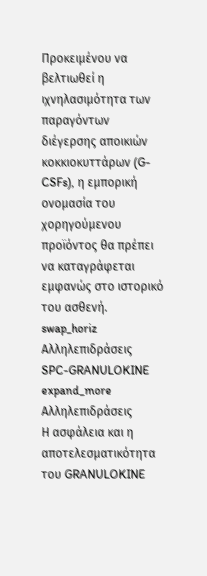Προκειμένου να βελτιωθεί η ιχνηλασιμότητα των παραγόντων διέγερσης αποικιών κοκκιοκυττάρων (G-CSFs), η εμπορική ονομασία του χορηγούμενου προϊόντος θα πρέπει να καταγράφεται εμφανώς στο ιστορικό του ασθενή.
swap_horiz
Αλληλεπιδράσεις
SPC-GRANULOKINE
expand_more
Αλληλεπιδράσεις
Η ασφάλεια και η αποτελεσματικότητα του GRANULOKINE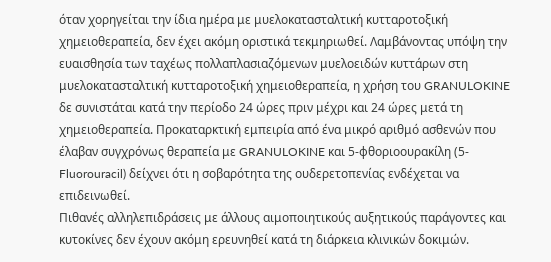όταν χορηγείται την ίδια ημέρα με μυελοκατασταλτική κυτταροτοξική χημειοθεραπεία, δεν έχει ακόμη οριστικά τεκμηριωθεί. Λαμβάνοντας υπόψη την ευαισθησία των ταχέως πολλαπλασιαζόμενων μυελοειδών κυττάρων στη μυελοκατασταλτική κυτταροτοξική χημειοθεραπεία, η χρήση του GRANULOKINE δε συνιστάται κατά την περίοδο 24 ώρες πριν μέχρι και 24 ώρες μετά τη χημειοθεραπεία. Προκαταρκτική εμπειρία από ένα μικρό αριθμό ασθενών που έλαβαν συγχρόνως θεραπεία με GRANULOKINE και 5-φθοριοουρακίλη (5-Fluorouracil) δείχνει ότι η σοβαρότητα της ουδερετοπενίας ενδέχεται να επιδεινωθεί.
Πιθανές αλληλεπιδράσεις με άλλους αιμοποιητικούς αυξητικούς παράγοντες και κυτοκίνες δεν έχουν ακόμη ερευνηθεί κατά τη διάρκεια κλινικών δοκιμών.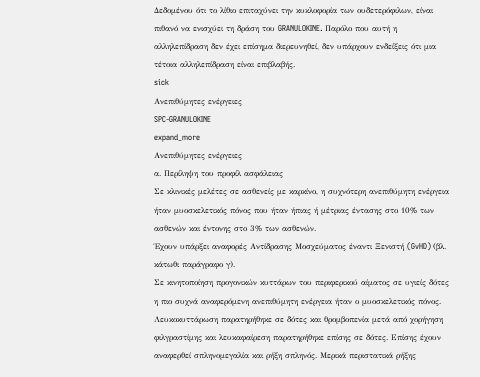Δεδομένου ότι το λίθιο επιταχύνει την κυκλοφορία των ουδετερόφιλων, είναι πιθανό να ενισχύει τη δράση του GRANULOKINE. Παρόλο που αυτή η αλληλεπίδραση δεν έχει επίσημα διερευνηθεί, δεν υπάρχουν ενδείξεις ότι μια τέτοια αλληλεπίδραση είναι επιβλαβής.
sick
Ανεπιθύμητες ενέργειες
SPC-GRANULOKINE
expand_more
Ανεπιθύμητες ενέργειες
α. Περίληψη του προφίλ ασφάλειας
Σε κλινικές μελέτες σε ασθενείς με καρκίνο, η συχνότερη ανεπιθύμητη ενέργεια ήταν μυοσκελετικός πόνος που ήταν ήπιας ή μέτριας έντασης στο 10% των ασθενών και έντονης στο 3% των ασθενών.
Έχουν υπάρξει αναφορές Αντίδρασης Μοσχεύματος έναντι Ξενιστή (GvHD) (βλ. κάτωθι παράγραφο γ).
Σε κινητοποίηση προγονικών κυττάρων του περιφερικού αίματος σε υγιείς δότες η πιο συχνά αναφερόμενη ανεπιθύμητη ενέργεια ήταν ο μυοσκελετικός πόνος.
Λευκοκυττάρωση παρατηρήθηκε σε δότες και θρομβοπενία μετά από χορήγηση φιλγραστίμης και λευκαφαίρεση παρατηρήθηκε επίσης σε δότες. Επίσης έχουν αναφερθεί σπληνομεγαλία και ρήξη σπληνός. Μερικά περιστατικά ρήξης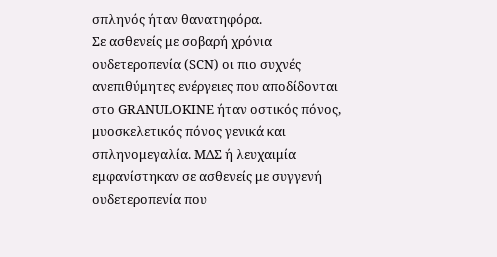σπληνός ήταν θανατηφόρα.
Σε ασθενείς με σοβαρή χρόνια ουδετεροπενία (SCN) οι πιο συχνές ανεπιθύμητες ενέργειες που αποδίδονται στo GRANULOKINE ήταν οστικός πόνος, μυοσκελετικός πόνος γενικά και σπληνομεγαλία. ΜΔΣ ή λευχαιμία εμφανίστηκαν σε ασθενείς με συγγενή ουδετεροπενία που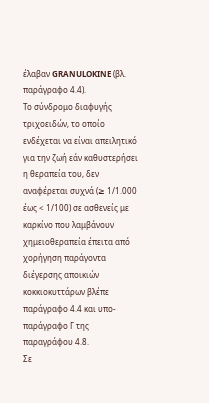έλαβαν GRANULOKINE (βλ. παράγραφο 4.4).
Το σύνδρομο διαφυγής τριχοειδών, το οποίο ενδέχεται να είναι απειλητικό για την ζωή εάν καθυστερήσει η θεραπεία του, δεν αναφέρεται συχνά (≥ 1/1.000 έως < 1/100) σε ασθενείς με καρκίνο που λαμβάνουν χημειοθεραπεία έπειτα από χορήγηση παράγοντα διέγερσης αποικιών κοκκιοκυττάρων βλέπε παράγραφο 4.4 και υπο-παράγραφο Γ της παραγράφου 4.8.
Σε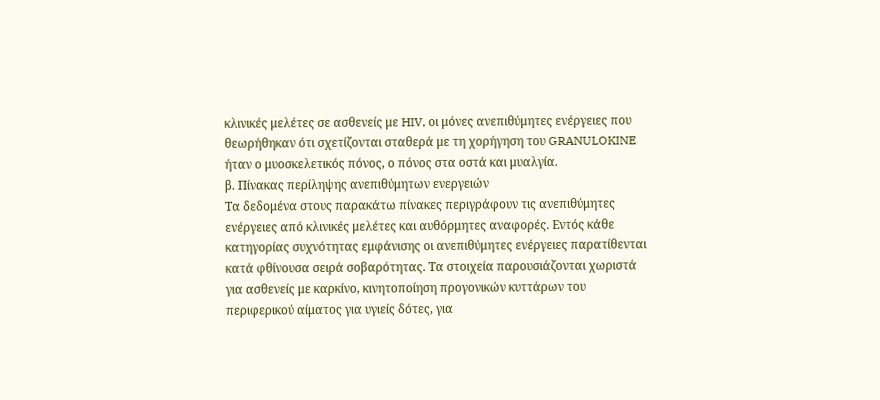κλινικές μελέτες σε ασθενείς με HIV, οι μόνες ανεπιθύμητες ενέργειες που θεωρήθηκαν ότι σχετίζονται σταθερά με τη χορήγηση του GRANULOKINE ήταν ο μυοσκελετικός πόνος, ο πόνος στα οστά και μυαλγία.
β. Πίνακας περίληψης ανεπιθύμητων ενεργειών
Τα δεδομένα στους παρακάτω πίνακες περιγράφουν τις ανεπιθύμητες ενέργειες από κλινικές μελέτες και αυθόρμητες αναφορές. Εντός κάθε κατηγορίας συχνότητας εμφάνισης οι ανεπιθύμητες ενέργειες παρατίθενται κατά φθίνουσα σειρά σοβαρότητας. Τα στοιχεία παρουσιάζονται χωριστά για ασθενείς με καρκίνο, κινητοποίηση προγονικών κυττάρων του περιφερικού αίματος για υγιείς δότες, για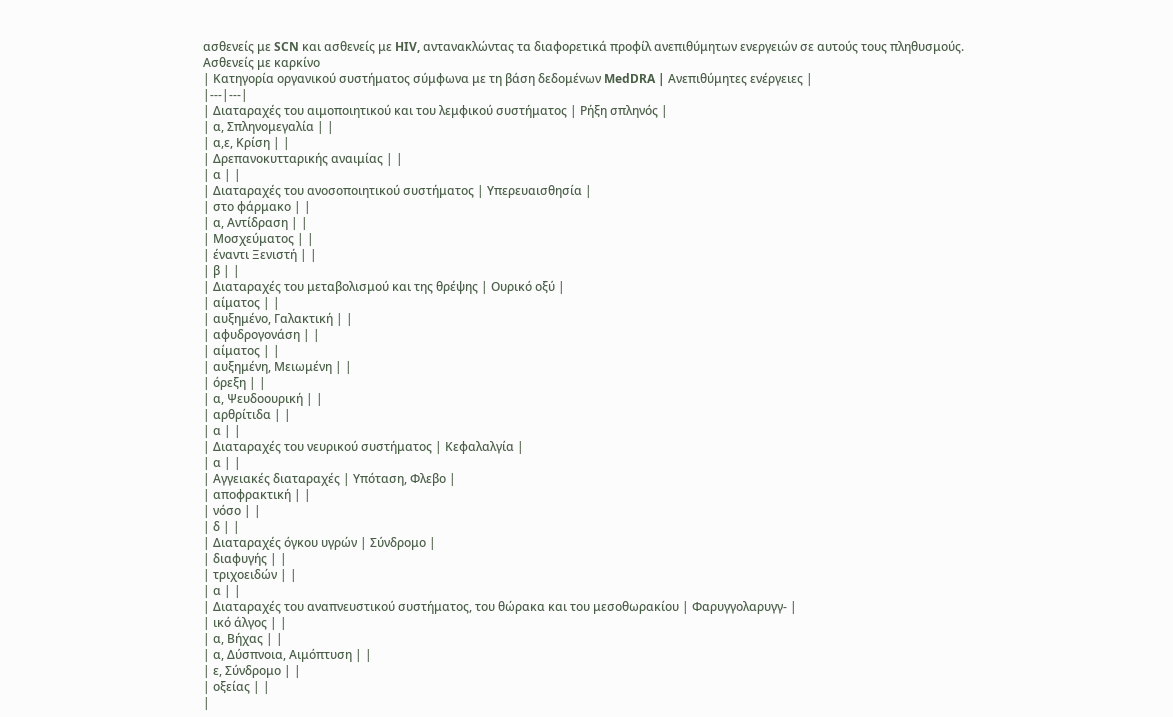ασθενείς με SCN και ασθενείς με HIV, αντανακλώντας τα διαφορετικά προφίλ ανεπιθύμητων ενεργειών σε αυτούς τους πληθυσμούς.
Ασθενείς με καρκίνο
| Κατηγορία οργανικού συστήματος σύμφωνα με τη βάση δεδομένων MedDRA | Ανεπιθύμητες ενέργειες |
|---|---|
| Διαταραχές του αιμοποιητικού και του λεμφικού συστήματος | Ρήξη σπληνός |
| α, Σπληνομεγαλία | |
| α,ε, Κρίση | |
| Δρεπανοκυτταρικής αναιμίας | |
| α | |
| Διαταραχές του ανοσοποιητικού συστήματος | Υπερευαισθησία |
| στο φάρμακο | |
| α, Αντίδραση | |
| Μοσχεύματος | |
| έναντι Ξενιστή | |
| β | |
| Διαταραχές του μεταβολισμού και της θρέψης | Ουρικό οξύ |
| αίματος | |
| αυξημένο, Γαλακτική | |
| αφυδρογονάση | |
| αίματος | |
| αυξημένη, Μειωμένη | |
| όρεξη | |
| α, Ψευδοουρική | |
| αρθρίτιδα | |
| α | |
| Διαταραχές του νευρικού συστήματος | Κεφαλαλγία |
| α | |
| Αγγειακές διαταραχές | Υπόταση, Φλεβο |
| αποφρακτική | |
| νόσο | |
| δ | |
| Διαταραχές όγκου υγρών | Σύνδρομο |
| διαφυγής | |
| τριχοειδών | |
| α | |
| Διαταραχές του αναπνευστικού συστήματος, του θώρακα και του μεσοθωρακίου | Φαρυγγολαρυγγ- |
| ικό άλγος | |
| α, Βήχας | |
| α, Δύσπνοια, Αιμόπτυση | |
| ε, Σύνδρομο | |
| οξείας | |
|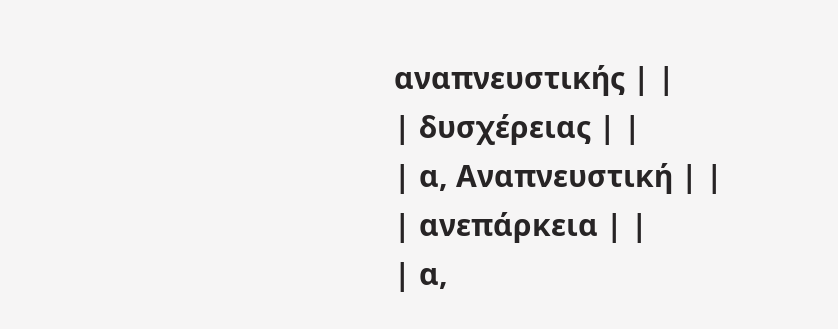αναπνευστικής | |
| δυσχέρειας | |
| α, Αναπνευστική | |
| ανεπάρκεια | |
| α,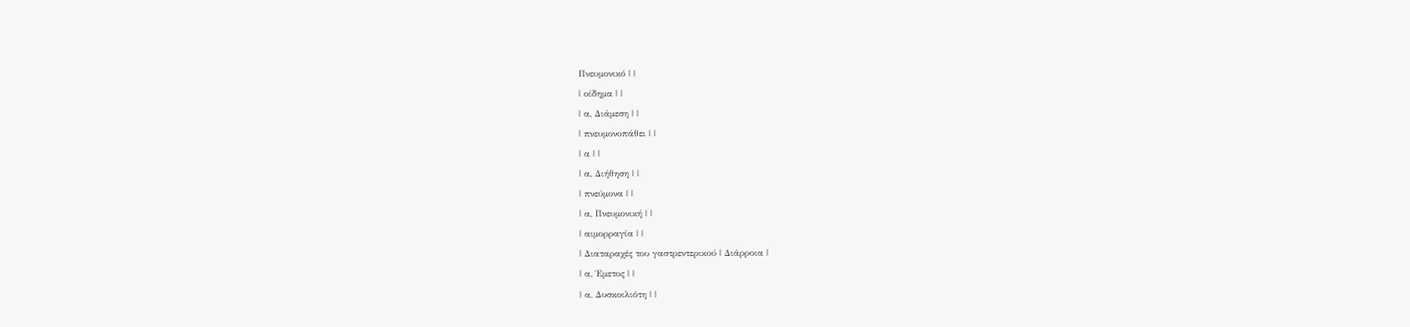Πνευμονικό | |
| οίδημα | |
| α, Διάμεση | |
| πνευμονοπάθει | |
| α | |
| α, Διήθηση | |
| πνεύμονα | |
| α, Πνευμονική | |
| αιμορραγία | |
| Διαταραχές του γαστρεντερικού | Διάρροια |
| α, Έμετος | |
| α, Δυσκοιλιότη | |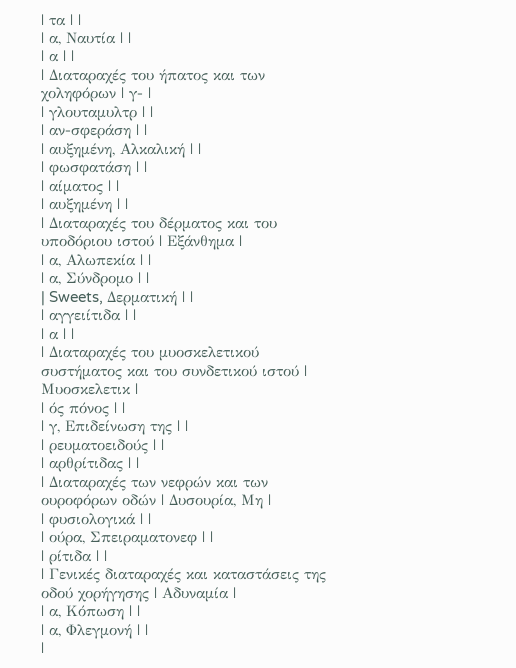| τα | |
| α, Ναυτία | |
| α | |
| Διαταραχές του ήπατος και των χοληφόρων | γ- |
| γλουταμυλτρ | |
| αν-σφεράση | |
| αυξημένη, Αλκαλική | |
| φωσφατάση | |
| αίματος | |
| αυξημένη | |
| Διαταραχές του δέρματος και του υποδόριου ιστού | Εξάνθημα |
| α, Αλωπεκία | |
| α, Σύνδρομο | |
| Sweets, Δερματική | |
| αγγειίτιδα | |
| α | |
| Διαταραχές του μυοσκελετικού συστήματος και του συνδετικού ιστού | Μυοσκελετικ |
| ός πόνος | |
| γ, Επιδείνωση της | |
| ρευματοειδούς | |
| αρθρίτιδας | |
| Διαταραχές των νεφρών και των ουροφόρων οδών | Δυσουρία, Μη |
| φυσιολογικά | |
| ούρα, Σπειραματονεφ | |
| ρίτιδα | |
| Γενικές διαταραχές και καταστάσεις της οδού χορήγησης | Αδυναμία |
| α, Κόπωση | |
| α, Φλεγμονή | |
|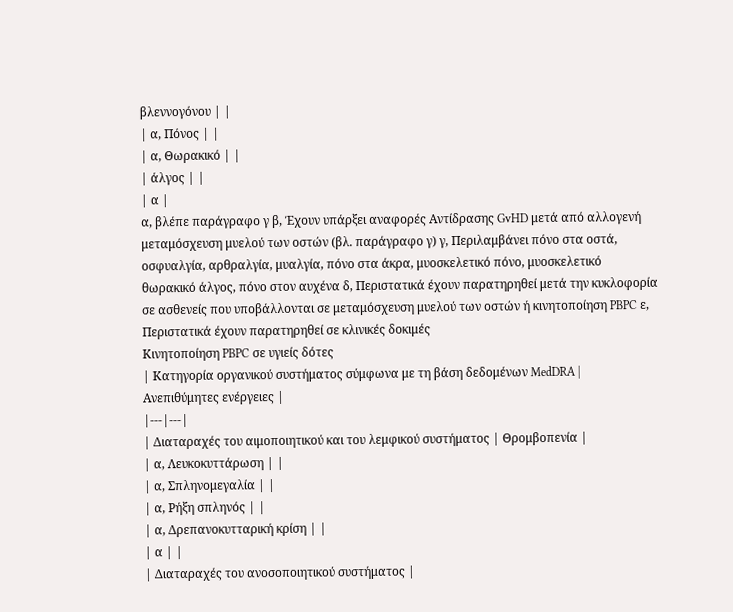βλεννογόνου | |
| α, Πόνος | |
| α, Θωρακικό | |
| άλγος | |
| α |
α, βλέπε παράγραφο γ β, Έχουν υπάρξει αναφορές Αντίδρασης GvHD μετά από αλλογενή μεταμόσχευση μυελού των οστών (βλ. παράγραφο γ) γ, Περιλαμβάνει πόνο στα οστά, οσφυαλγία, αρθραλγία, μυαλγία, πόνο στα άκρα, μυοσκελετικό πόνο, μυοσκελετικό θωρακικό άλγος, πόνο στον αυχένα δ, Περιστατικά έχουν παρατηρηθεί μετά την κυκλοφορία σε ασθενείς που υποβάλλονται σε μεταμόσχευση μυελού των οστών ή κινητοποίηση PBPC ε, Περιστατικά έχουν παρατηρηθεί σε κλινικές δοκιμές
Κινητοποίηση PBPC σε υγιείς δότες
| Κατηγορία οργανικού συστήματος σύμφωνα με τη βάση δεδομένων MedDRA | Ανεπιθύμητες ενέργειες |
|---|---|
| Διαταραχές του αιμοποιητικού και του λεμφικού συστήματος | Θρομβοπενία |
| α, Λευκοκυττάρωση | |
| α, Σπληνομεγαλία | |
| α, Ρήξη σπληνός | |
| α, Δρεπανοκυτταρική κρίση | |
| α | |
| Διαταραχές του ανοσοποιητικού συστήματος |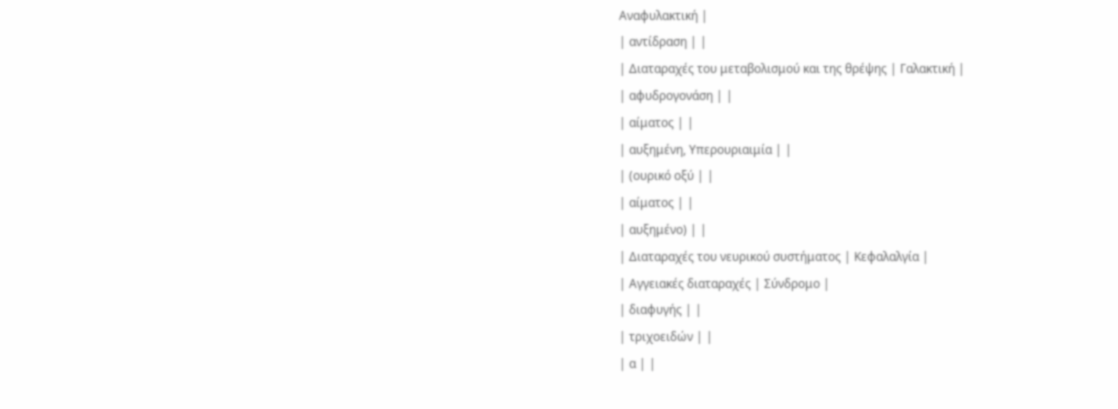Αναφυλακτική |
| αντίδραση | |
| Διαταραχές του μεταβολισμού και της θρέψης | Γαλακτική |
| αφυδρογονάση | |
| αίματος | |
| αυξημένη, Υπερουριαιμία | |
| (ουρικό οξύ | |
| αίματος | |
| αυξημένο) | |
| Διαταραχές του νευρικού συστήματος | Κεφαλαλγία |
| Αγγειακές διαταραχές | Σύνδρομο |
| διαφυγής | |
| τριχοειδών | |
| α | |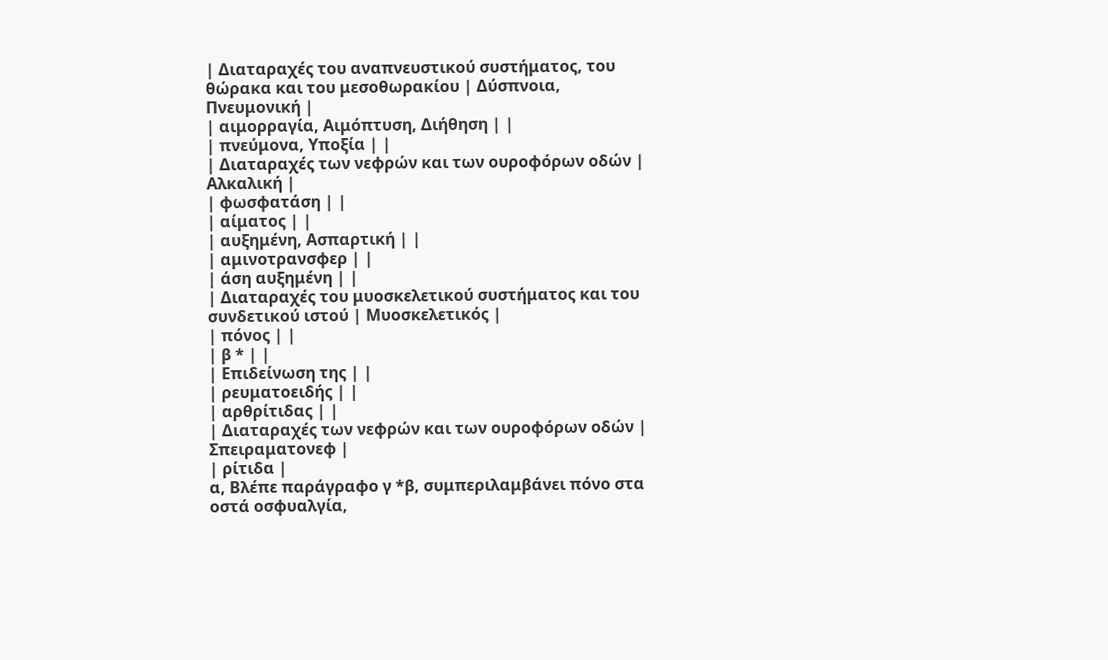| Διαταραχές του αναπνευστικού συστήματος, του θώρακα και του μεσοθωρακίου | Δύσπνοια, Πνευμονική |
| αιμορραγία, Αιμόπτυση, Διήθηση | |
| πνεύμονα, Υποξία | |
| Διαταραχές των νεφρών και των ουροφόρων οδών | Αλκαλική |
| φωσφατάση | |
| αίματος | |
| αυξημένη, Ασπαρτική | |
| αμινοτρανσφερ | |
| άση αυξημένη | |
| Διαταραχές του μυοσκελετικού συστήματος και του συνδετικού ιστού | Μυοσκελετικός |
| πόνος | |
| β * | |
| Επιδείνωση της | |
| ρευματοειδής | |
| αρθρίτιδας | |
| Διαταραχές των νεφρών και των ουροφόρων οδών | Σπειραματονεφ |
| ρίτιδα |
α, Βλέπε παράγραφο γ *β, συμπεριλαμβάνει πόνο στα οστά οσφυαλγία,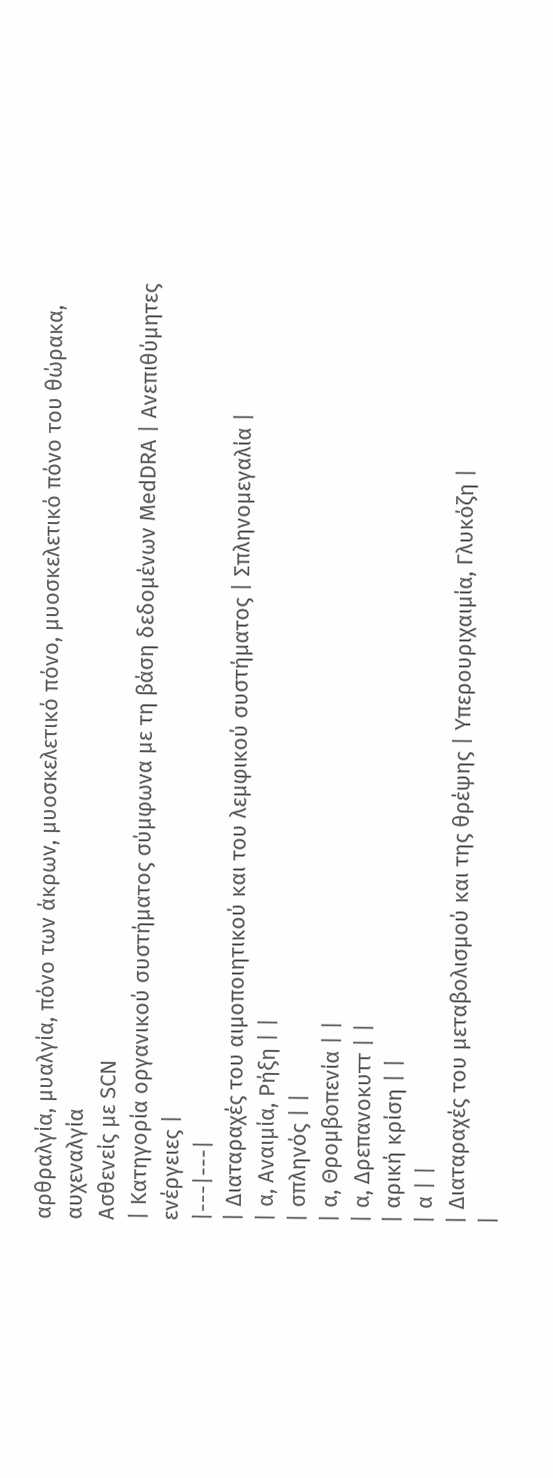αρθραλγία, μυαλγία, πόνο των άκρων, μυοσκελετικό πόνο, μυοσκελετικό πόνο του θώρακα, αυχεναλγία
Ασθενείς με SCN
| Κατηγορία οργανικού συστήματος σύμφωνα με τη βάση δεδομένων MedDRA | Ανεπιθύμητες ενέργειες |
|---|---|
| Διαταραχές του αιμοποιητικού και του λεμφικού συστήματος | Σπληνομεγαλία |
| α, Αναιμία, Ρήξη | |
| σπληνός | |
| α, Θρομβοπενία | |
| α, Δρεπανοκυττ | |
| αρική κρίση | |
| α | |
| Διαταραχές του μεταβολισμού και της θρέψης | Υπερουριχαιμία, Γλυκόζη |
|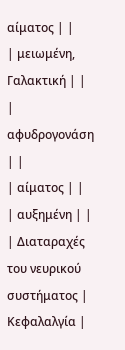αίματος | |
| μειωμένη, Γαλακτική | |
| αφυδρογονάση | |
| αίματος | |
| αυξημένη | |
| Διαταραχές του νευρικού συστήματος | Κεφαλαλγία |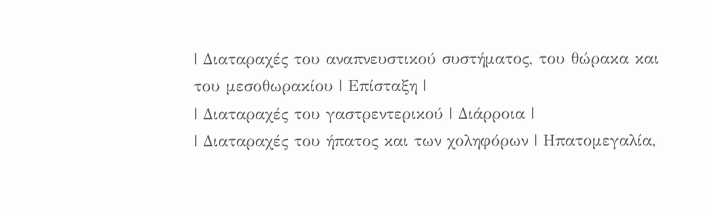| Διαταραχές του αναπνευστικού συστήματος, του θώρακα και του μεσοθωρακίου | Επίσταξη |
| Διαταραχές του γαστρεντερικού | Διάρροια |
| Διαταραχές του ήπατος και των χοληφόρων | Ηπατομεγαλία,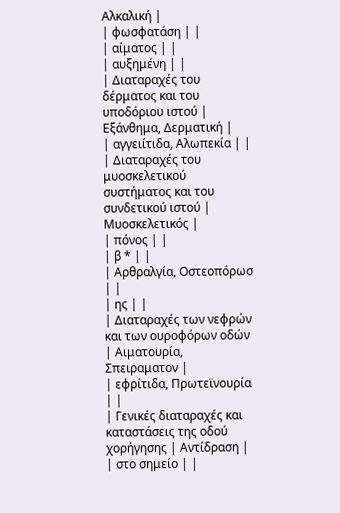Αλκαλική |
| φωσφατάση | |
| αίματος | |
| αυξημένη | |
| Διαταραχές του δέρματος και του υποδόριου ιστού | Εξάνθημα, Δερματική |
| αγγειίτιδα, Αλωπεκία | |
| Διαταραχές του μυοσκελετικού συστήματος και του συνδετικού ιστού | Μυοσκελετικός |
| πόνος | |
| β * | |
| Αρθραλγία, Οστεοπόρωσ | |
| ης | |
| Διαταραχές των νεφρών και των ουροφόρων οδών | Αιματουρία, Σπειραματον |
| εφρίτιδα, Πρωτεϊνουρία | |
| Γενικές διαταραχές και καταστάσεις της οδού χορήγησης | Αντίδραση |
| στο σημείο | |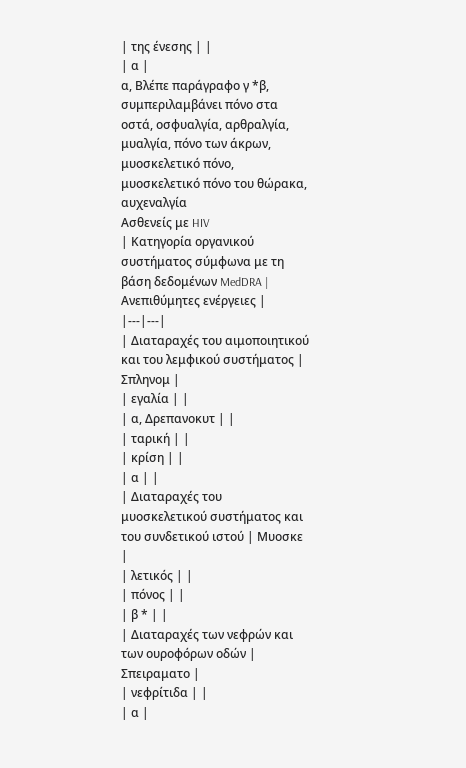| της ένεσης | |
| α |
α, Βλέπε παράγραφο γ *β, συμπεριλαμβάνει πόνο στα οστά, οσφυαλγία, αρθραλγία, μυαλγία, πόνο των άκρων, μυοσκελετικό πόνο, μυοσκελετικό πόνο του θώρακα, αυχεναλγία
Ασθενείς με HIV
| Κατηγορία οργανικού συστήματος σύμφωνα με τη βάση δεδομένων MedDRA | Ανεπιθύμητες ενέργειες |
|---|---|
| Διαταραχές του αιμοποιητικού και του λεμφικού συστήματος | Σπληνομ |
| εγαλία | |
| α, Δρεπανοκυτ | |
| ταρική | |
| κρίση | |
| α | |
| Διαταραχές του μυοσκελετικού συστήματος και του συνδετικού ιστού | Μυοσκε |
| λετικός | |
| πόνος | |
| β * | |
| Διαταραχές των νεφρών και των ουροφόρων οδών | Σπειραματο |
| νεφρίτιδα | |
| α |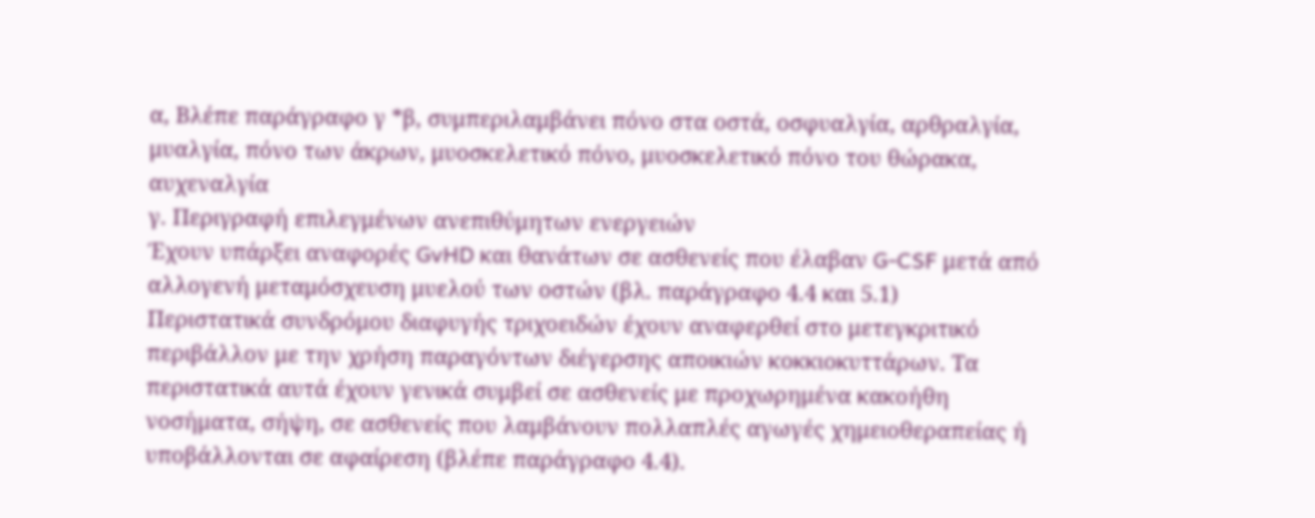α, Βλέπε παράγραφο γ *β, συμπεριλαμβάνει πόνο στα οστά, οσφυαλγία, αρθραλγία, μυαλγία, πόνο των άκρων, μυοσκελετικό πόνο, μυοσκελετικό πόνο του θώρακα, αυχεναλγία
γ. Περιγραφή επιλεγμένων ανεπιθύμητων ενεργειών
Έχουν υπάρξει αναφορές GvHD και θανάτων σε ασθενείς που έλαβαν G-CSF μετά από αλλογενή μεταμόσχευση μυελού των οστών (βλ. παράγραφο 4.4 και 5.1)
Περιστατικά συνδρόμου διαφυγής τριχοειδών έχουν αναφερθεί στο μετεγκριτικό περιβάλλον με την χρήση παραγόντων διέγερσης αποικιών κοκκιοκυττάρων. Τα περιστατικά αυτά έχουν γενικά συμβεί σε ασθενείς με προχωρημένα κακοήθη νοσήματα, σήψη, σε ασθενείς που λαμβάνουν πολλαπλές αγωγές χημειοθεραπείας ή υποβάλλονται σε αφαίρεση (βλέπε παράγραφο 4.4).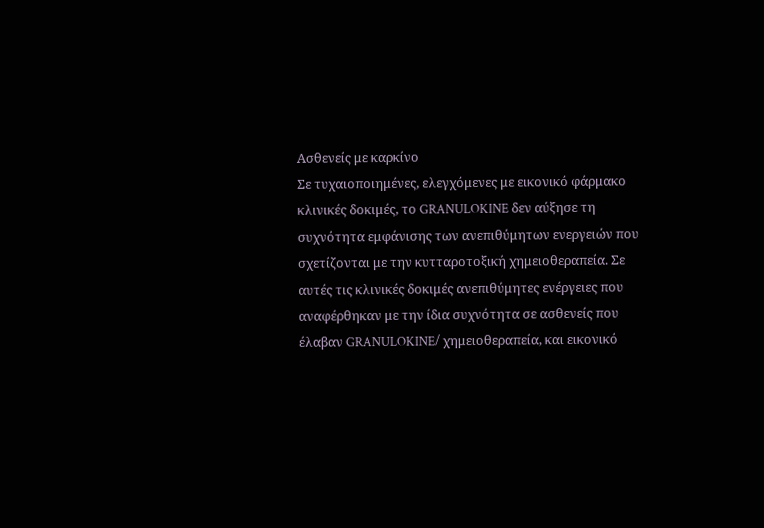Ασθενείς με καρκίνο
Σε τυχαιοποιημένες, ελεγχόμενες με εικονικό φάρμακο κλινικές δοκιμές, το GRANULOKINE δεν αύξησε τη συχνότητα εμφάνισης των ανεπιθύμητων ενεργειών που σχετίζονται με την κυτταροτοξική χημειοθεραπεία. Σε αυτές τις κλινικές δοκιμές ανεπιθύμητες ενέργειες που αναφέρθηκαν με την ίδια συχνότητα σε ασθενείς που έλαβαν GRANULOKINE/ χημειοθεραπεία, και εικονικό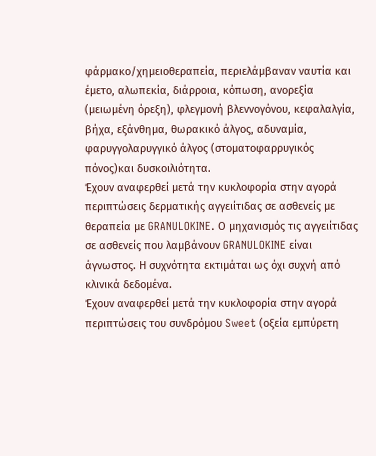φάρμακο/χημειοθεραπεία, περιελάμβαναν ναυτία και έμετο, αλωπεκία, διάρροια, κόπωση, ανορεξία (μειωμένη όρεξη), φλεγμονή βλεννογόνου, κεφαλαλγία, βήχα, εξάνθημα, θωρακικό άλγος, αδυναμία, φαρυγγολαρυγγικό άλγος (στοματοφαρρυγικός πόνος)και δυσκοιλιότητα.
Έχουν αναφερθεί μετά την κυκλοφορία στην αγορά περιπτώσεις δερματικής αγγειίτιδας σε ασθενείς με θεραπεία με GRANULOKINE. Ο μηχανισμός τις αγγειίτιδας σε ασθενείς που λαμβάνουν GRANULOKINE είναι άγνωστος. Η συχνότητα εκτιμάται ως όχι συχνή από κλινικά δεδομένα.
Έχουν αναφερθεί μετά την κυκλοφορία στην αγορά περιπτώσεις του συνδρόμου Sweet (οξεία εμπύρετη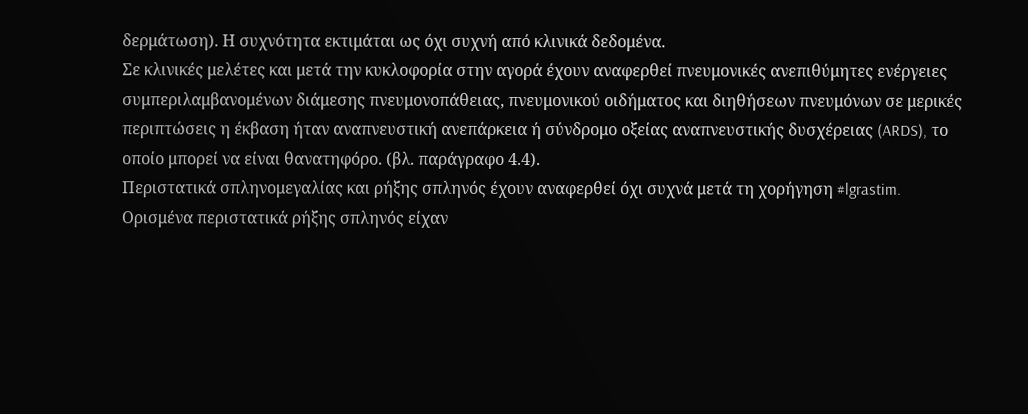δερμάτωση). Η συχνότητα εκτιμάται ως όχι συχνή από κλινικά δεδομένα.
Σε κλινικές μελέτες και μετά την κυκλοφορία στην αγορά έχουν αναφερθεί πνευμονικές ανεπιθύμητες ενέργειες συμπεριλαμβανομένων διάμεσης πνευμονοπάθειας, πνευμονικού οιδήματος και διηθήσεων πνευμόνων σε μερικές περιπτώσεις η έκβαση ήταν αναπνευστική ανεπάρκεια ή σύνδρομο οξείας αναπνευστικής δυσχέρειας (ARDS), το οποίο μπορεί να είναι θανατηφόρο. (βλ. παράγραφο 4.4).
Περιστατικά σπληνομεγαλίας και ρήξης σπληνός έχουν αναφερθεί όχι συχνά μετά τη χορήγηση #lgrastim. Ορισμένα περιστατικά ρήξης σπληνός είχαν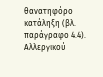θανατηφόρο κατάληξη (βλ. παράγραφο 4.4).
Αλλεργικού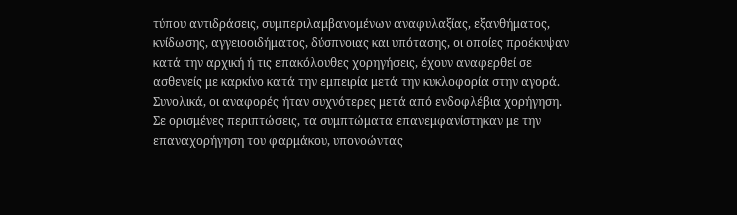τύπου αντιδράσεις, συμπεριλαμβανομένων αναφυλαξίας, εξανθήματος, κνίδωσης, αγγειοοιδήματος, δύσπνοιας και υπότασης, οι οποίες προέκυψαν κατά την αρχική ή τις επακόλουθες χορηγήσεις, έχουν αναφερθεί σε ασθενείς με καρκίνο κατά την εμπειρία μετά την κυκλοφορία στην αγορά. Συνολικά, οι αναφορές ήταν συχνότερες μετά από ενδοφλέβια χορήγηση. Σε ορισμένες περιπτώσεις, τα συμπτώματα επανεμφανίστηκαν με την επαναχορήγηση του φαρμάκου, υπονοώντας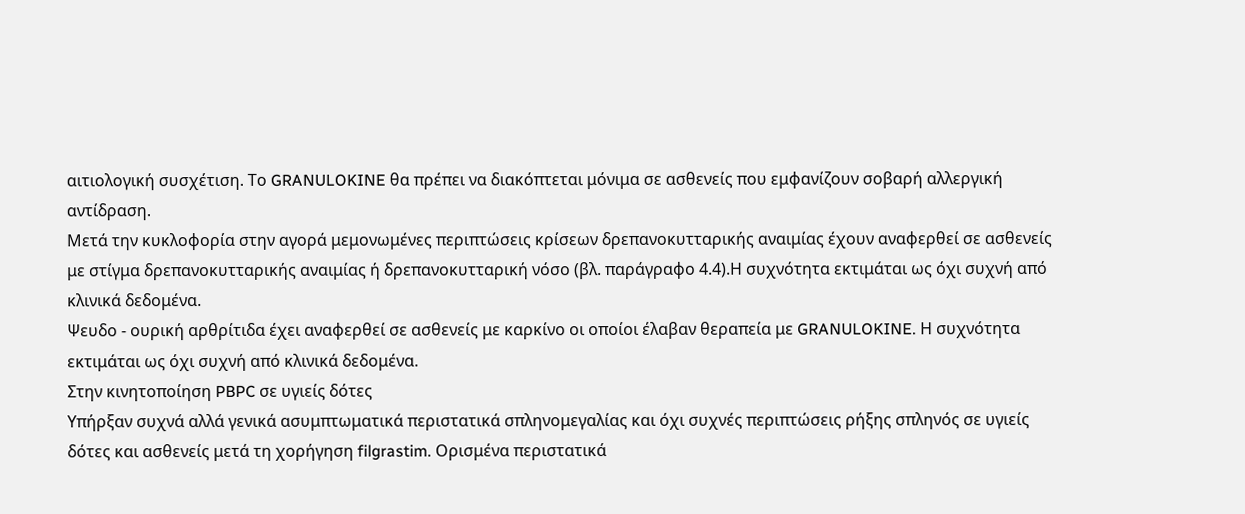αιτιολογική συσχέτιση. Το GRANULOKINE θα πρέπει να διακόπτεται μόνιμα σε ασθενείς που εμφανίζουν σοβαρή αλλεργική αντίδραση.
Μετά την κυκλοφορία στην αγορά μεμονωμένες περιπτώσεις κρίσεων δρεπανοκυτταρικής αναιμίας έχουν αναφερθεί σε ασθενείς με στίγμα δρεπανοκυτταρικής αναιμίας ή δρεπανοκυτταρική νόσο (βλ. παράγραφο 4.4).Η συχνότητα εκτιμάται ως όχι συχνή από κλινικά δεδομένα.
Ψευδο - ουρική αρθρίτιδα έχει αναφερθεί σε ασθενείς με καρκίνο οι οποίοι έλαβαν θεραπεία με GRANULOKINE. Η συχνότητα εκτιμάται ως όχι συχνή από κλινικά δεδομένα.
Στην κινητοποίηση PBPC σε υγιείς δότες
Υπήρξαν συχνά αλλά γενικά ασυμπτωματικά περιστατικά σπληνομεγαλίας και όχι συχνές περιπτώσεις ρήξης σπληνός σε υγιείς δότες και ασθενείς μετά τη χορήγηση filgrastim. Ορισμένα περιστατικά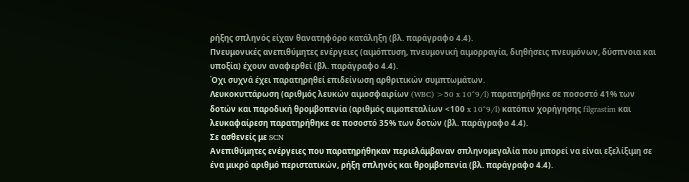ρήξης σπληνός είχαν θανατηφόρο κατάληξη (βλ. παράγραφο 4.4).
Πνευμονικές ανεπιθύμητες ενέργειες (αιμόπτυση, πνευμονική αιμορραγία, διηθήσεις πνευμόνων, δύσπνοια και υποξία) έχουν αναφερθεί (βλ. παράγραφο 4.4).
Όχι συχνά έχει παρατηρηθεί επιδείνωση αρθριτικών συμπτωμάτων.
Λευκοκυττάρωση (αριθμός λευκών αιμοσφαιρίων (WBC) >50 x 10^9/l) παρατηρήθηκε σε ποσοστό 41% των δοτών και παροδική θρομβοπενία (αριθμός αιμοπεταλίων <100 x 10^9/l) κατόπιν χορήγησης filgrastim και λευκαφαίρεση παρατηρήθηκε σε ποσοστό 35% των δοτών (βλ. παράγραφο 4.4).
Σε ασθενείς με SCN
Ανεπιθύμητες ενέργειες που παρατηρήθηκαν περιελάμβαναν σπληνομεγαλία που μπορεί να είναι εξελίξιμη σε ένα μικρό αριθμό περιστατικών, ρήξη σπληνός και θρομβοπενία (βλ. παράγραφο 4.4).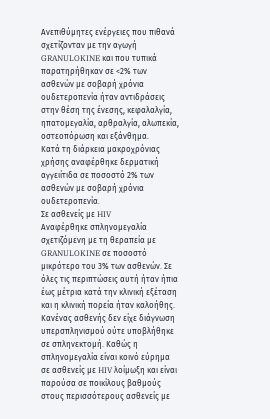Ανεπιθύμητες ενέργειες που πιθανά σχετίζονταν με την αγωγή GRANULOKINE και που τυπικά παρατηρήθηκαν σε <2% των ασθενών με σοβαρή χρόνια ουδετεροπενία ήταν αντιδράσεις στην θέση της ένεσης, κεφαλαλγία, ηπατομεγαλία, αρθραλγία, αλωπεκία, οστεοπόρωση και εξάνθημα.
Κατά τη διάρκεια μακροχρόνιας χρήσης αναφέρθηκε δερματική αγγειίτιδα σε ποσοστό 2% των ασθενών με σοβαρή χρόνια ουδετεροπενία.
Σε ασθενείς με HIV
Αναφέρθηκε σπληνομεγαλία σχετιζόμενη με τη θεραπεία με GRANULOKINE σε ποσοστό μικρότερο του 3% των ασθενών. Σε όλες τις περιπτώσεις αυτή ήταν ήπια έως μέτρια κατά την κλινική εξέταση και η κλινική πορεία ήταν καλοήθης. Κανένας ασθενής δεν είχε διάγνωση υπερσπληνισμού ούτε υποβλήθηκε σε σπληνεκτομή. Καθώς η σπληνομεγαλία είναι κοινό εύρημα σε ασθενείς με HIV λοίμωξη και είναι παρούσα σε ποικίλους βαθμούς στους περισσότερους ασθενείς με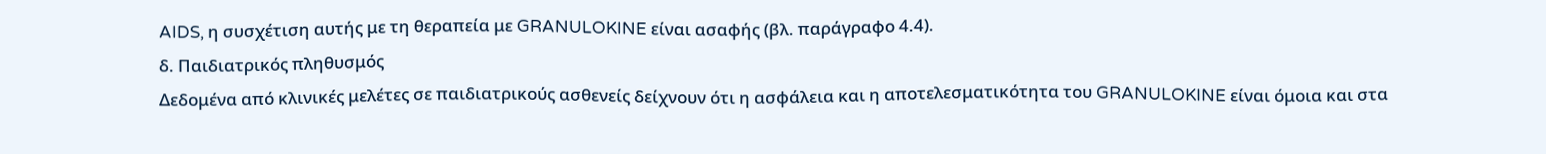AIDS, η συσχέτιση αυτής με τη θεραπεία με GRANULOKINE είναι ασαφής (βλ. παράγραφο 4.4).
δ. Παιδιατρικός πληθυσμός
Δεδομένα από κλινικές μελέτες σε παιδιατρικούς ασθενείς δείχνουν ότι η ασφάλεια και η αποτελεσματικότητα του GRANULOKINE είναι όμοια και στα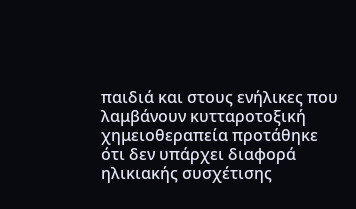παιδιά και στους ενήλικες που λαμβάνουν κυτταροτοξική χημειοθεραπεία προτάθηκε ότι δεν υπάρχει διαφορά ηλικιακής συσχέτισης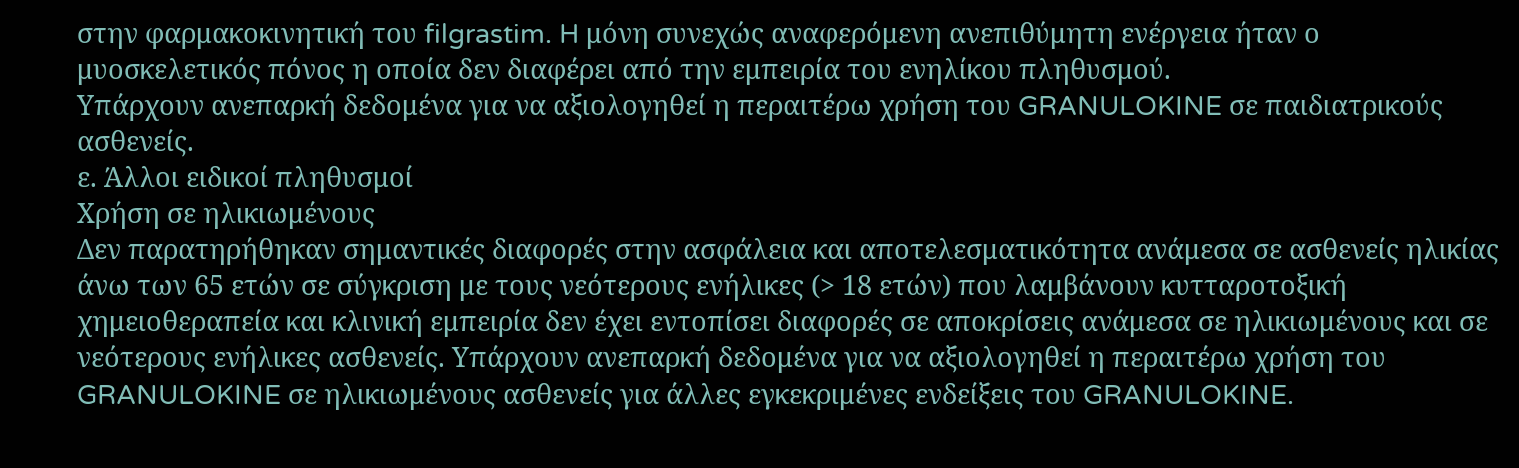στην φαρμακοκινητική του filgrastim. H μόνη συνεχώς αναφερόμενη ανεπιθύμητη ενέργεια ήταν ο μυοσκελετικός πόνος η οποία δεν διαφέρει από την εμπειρία του ενηλίκου πληθυσμού.
Υπάρχουν ανεπαρκή δεδομένα για να αξιολογηθεί η περαιτέρω χρήση του GRANULOKINE σε παιδιατρικούς ασθενείς.
ε. Άλλοι ειδικοί πληθυσμοί
Χρήση σε ηλικιωμένους
Δεν παρατηρήθηκαν σημαντικές διαφορές στην ασφάλεια και αποτελεσματικότητα ανάμεσα σε ασθενείς ηλικίας άνω των 65 ετών σε σύγκριση με τους νεότερους ενήλικες (> 18 ετών) που λαμβάνουν κυτταροτοξική χημειοθεραπεία και κλινική εμπειρία δεν έχει εντοπίσει διαφορές σε αποκρίσεις ανάμεσα σε ηλικιωμένους και σε νεότερους ενήλικες ασθενείς. Υπάρχουν ανεπαρκή δεδομένα για να αξιολογηθεί η περαιτέρω χρήση του GRANULOKINE σε ηλικιωμένους ασθενείς για άλλες εγκεκριμένες ενδείξεις του GRANULOKINE.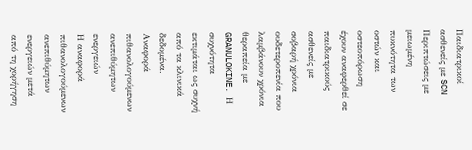Παιδιατρικοί ασθενείς με SCN
Περιπτώσεις με μειωμένη πυκνότητα των οστών και οστεοπόρωση έχουν αναφερθεί σε παιδιατρικούς ασθενείς με σοβαρή χρόνια ουδετεροπενία που λαμβάνουν χρόνια θεραπεία με GRANULOKINE. Η συχνότητα εκτιμάται ως συχνή από τα κλινικά δεδομένα.
Αναφορά πιθανολογούμενων ανεπιθύμητων ενεργειών
Η αναφορά πιθανολογούμενων ανεπιθύμητων ενεργειών μετά από τη χορήγηση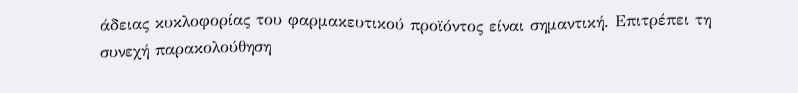άδειας κυκλοφορίας του φαρμακευτικού προϊόντος είναι σημαντική. Επιτρέπει τη συνεχή παρακολούθηση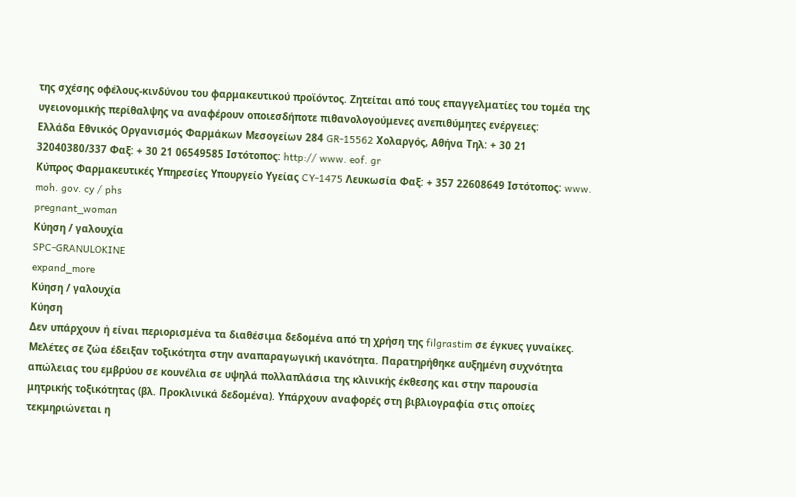της σχέσης οφέλους-κινδύνου του φαρμακευτικού προϊόντος. Ζητείται από τους επαγγελματίες του τομέα της υγειονομικής περίθαλψης να αναφέρουν οποιεσδήποτε πιθανολογούμενες ανεπιθύμητες ενέργειες:
Ελλάδα Εθνικός Οργανισμός Φαρμάκων Μεσογείων 284 GR-15562 Χολαργός, Αθήνα Τηλ: + 30 21 32040380/337 Φαξ: + 30 21 06549585 Ιστότοπος: http:// www. eof. gr
Κύπρος Φαρμακευτικές Υπηρεσίες Υπουργείο Υγείας CY-1475 Λευκωσία Φαξ: + 357 22608649 Ιστότοπος: www. moh. gov. cy / phs
pregnant_woman
Κύηση / γαλουχία
SPC-GRANULOKINE
expand_more
Κύηση / γαλουχία
Κύηση
Δεν υπάρχουν ή είναι περιορισμένα τα διαθέσιμα δεδομένα από τη χρήση της filgrastim σε έγκυες γυναίκες. Μελέτες σε ζώα έδειξαν τοξικότητα στην αναπαραγωγική ικανότητα. Παρατηρήθηκε αυξημένη συχνότητα απώλειας του εμβρύου σε κουνέλια σε υψηλά πολλαπλάσια της κλινικής έκθεσης και στην παρουσία μητρικής τοξικότητας (βλ. Προκλινικά δεδομένα). Υπάρχουν αναφορές στη βιβλιογραφία στις οποίες τεκμηριώνεται η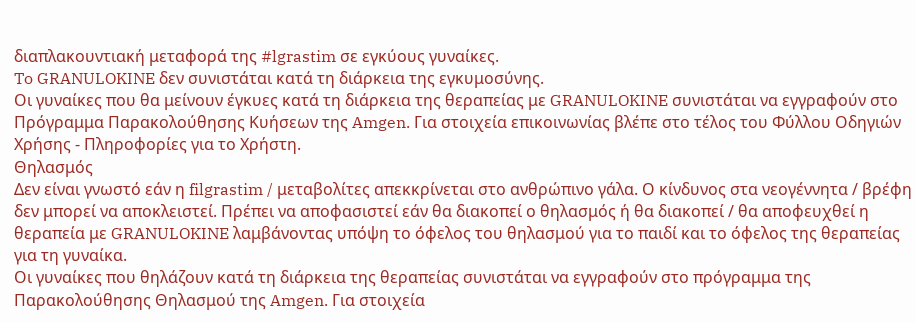διαπλακουντιακή μεταφορά της #lgrastim σε εγκύους γυναίκες.
To GRANULOKINE δεν συνιστάται κατά τη διάρκεια της εγκυμοσύνης.
Οι γυναίκες που θα μείνουν έγκυες κατά τη διάρκεια της θεραπείας με GRANULOKINE συνιστάται να εγγραφούν στο Πρόγραμμα Παρακολούθησης Κυήσεων της Amgen. Για στοιχεία επικοινωνίας βλέπε στο τέλος του Φύλλου Οδηγιών Χρήσης - Πληροφορίες για το Χρήστη.
Θηλασμός
Δεν είναι γνωστό εάν η filgrastim / μεταβολίτες απεκκρίνεται στο ανθρώπινο γάλα. Ο κίνδυνος στα νεογέννητα / βρέφη δεν μπορεί να αποκλειστεί. Πρέπει να αποφασιστεί εάν θα διακοπεί ο θηλασμός ή θα διακοπεί / θα αποφευχθεί η θεραπεία με GRANULOKINE λαμβάνοντας υπόψη το όφελος του θηλασμού για το παιδί και το όφελος της θεραπείας για τη γυναίκα.
Οι γυναίκες που θηλάζουν κατά τη διάρκεια της θεραπείας συνιστάται να εγγραφούν στο πρόγραμμα της Παρακολούθησης Θηλασμού της Amgen. Για στοιχεία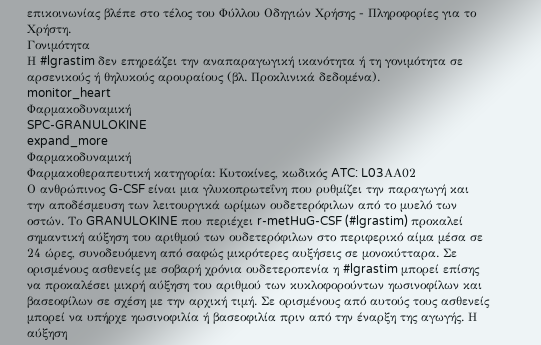επικοινωνίας βλέπε στο τέλος του Φύλλου Οδηγιών Χρήσης - Πληροφορίες για το Χρήστη.
Γονιμότητα
Η #lgrastim δεν επηρεάζει την αναπαραγωγική ικανότητα ή τη γονιμότητα σε αρσενικούς ή θηλυκούς αρουραίους (βλ. Προκλινικά δεδομένα).
monitor_heart
Φαρμακοδυναμική
SPC-GRANULOKINE
expand_more
Φαρμακοδυναμική
Φαρμακοθεραπευτική κατηγορία: Κυτοκίνες, κωδικός ATC: L03ΑΑ02
Ο ανθρώπινος G-CSF είναι μια γλυκοπρωτεΐνη που ρυθμίζει την παραγωγή και την αποδέσμευση των λειτουργικά ωρίμων ουδετερόφιλων από το μυελό των οστών. Το GRANULOKINE που περιέχει r-metHuG-CSF (#lgrastim) προκαλεί σημαντική αύξηση του αριθμού των ουδετερόφιλων στο περιφερικό αίμα μέσα σε 24 ώρες, συνοδευόμενη από σαφώς μικρότερες αυξήσεις σε μονοκύτταρα. Σε ορισμένους ασθενείς με σοβαρή χρόνια ουδετεροπενία η #lgrastim μπορεί επίσης να προκαλέσει μικρή αύξηση του αριθμού των κυκλοφορούντων ηωσινοφίλων και βασεοφίλων σε σχέση με την αρχική τιμή. Σε ορισμένους από αυτούς τους ασθενείς μπορεί να υπήρχε ηωσινοφιλία ή βασεοφιλία πριν από την έναρξη της αγωγής. Η αύξηση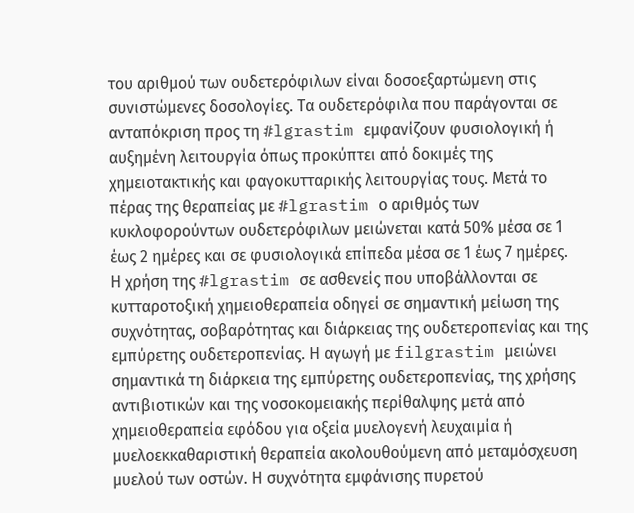του αριθμού των ουδετερόφιλων είναι δοσοεξαρτώμενη στις συνιστώμενες δοσολογίες. Τα ουδετερόφιλα που παράγονται σε ανταπόκριση προς τη #lgrastim εμφανίζουν φυσιολογική ή αυξημένη λειτουργία όπως προκύπτει από δοκιμές της χημειοτακτικής και φαγοκυτταρικής λειτουργίας τους. Μετά το πέρας της θεραπείας με #lgrastim ο αριθμός των κυκλοφορούντων ουδετερόφιλων μειώνεται κατά 50% μέσα σε 1 έως 2 ημέρες και σε φυσιολογικά επίπεδα μέσα σε 1 έως 7 ημέρες.
Η χρήση της #lgrastim σε ασθενείς που υποβάλλονται σε κυτταροτοξική χημειοθεραπεία οδηγεί σε σημαντική μείωση της συχνότητας, σοβαρότητας και διάρκειας της ουδετεροπενίας και της εμπύρετης ουδετεροπενίας. Η αγωγή με filgrastim μειώνει σημαντικά τη διάρκεια της εμπύρετης ουδετεροπενίας, της χρήσης αντιβιοτικών και της νοσοκομειακής περίθαλψης μετά από χημειοθεραπεία εφόδου για οξεία μυελογενή λευχαιμία ή μυελοεκκαθαριστική θεραπεία ακολουθούμενη από μεταμόσχευση μυελού των οστών. Η συχνότητα εμφάνισης πυρετού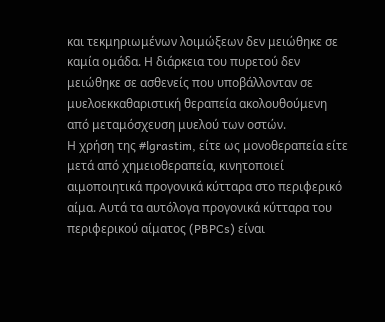και τεκμηριωμένων λοιμώξεων δεν μειώθηκε σε καμία ομάδα. Η διάρκεια του πυρετού δεν μειώθηκε σε ασθενείς που υποβάλλονταν σε μυελοεκκαθαριστική θεραπεία ακολουθούμενη από μεταμόσχευση μυελού των οστών.
Η χρήση της #lgrastim, είτε ως μονοθεραπεία είτε μετά από χημειοθεραπεία, κινητοποιεί αιμοποιητικά προγονικά κύτταρα στο περιφερικό αίμα. Αυτά τα αυτόλογα προγονικά κύτταρα του περιφερικού αίματος (PBPCs) είναι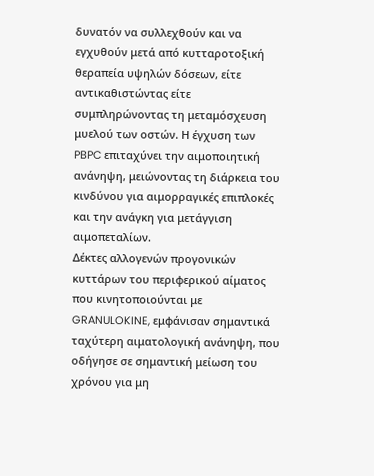δυνατόν να συλλεχθούν και να εγχυθούν μετά από κυτταροτοξική θεραπεία υψηλών δόσεων, είτε αντικαθιστώντας είτε συμπληρώνοντας τη μεταμόσχευση μυελού των οστών. Η έγχυση των PBPC επιταχύνει την αιμοποιητική ανάνηψη, μειώνοντας τη διάρκεια του κινδύνου για αιμορραγικές επιπλοκές και την ανάγκη για μετάγγιση αιμοπεταλίων.
Δέκτες αλλογενών προγονικών κυττάρων του περιφερικού αίματος που κινητοποιούνται με GRANULOKINE, εμφάνισαν σημαντικά ταχύτερη αιματολογική ανάνηψη, που οδήγησε σε σημαντική μείωση του χρόνου για μη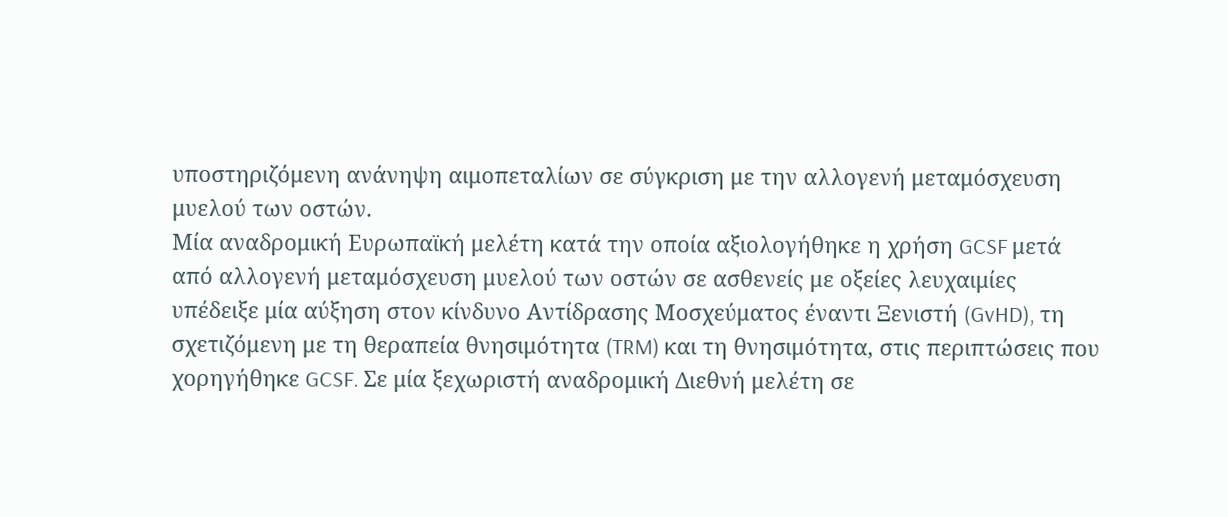υποστηριζόμενη ανάνηψη αιμοπεταλίων σε σύγκριση με την αλλογενή μεταμόσχευση μυελού των οστών.
Μία αναδρομική Ευρωπαϊκή μελέτη κατά την οποία αξιολογήθηκε η χρήση GCSF μετά από αλλογενή μεταμόσχευση μυελού των οστών σε ασθενείς με οξείες λευχαιμίες υπέδειξε μία αύξηση στον κίνδυνο Αντίδρασης Μοσχεύματος έναντι Ξενιστή (GvHD), τη σχετιζόμενη με τη θεραπεία θνησιμότητα (TRM) και τη θνησιμότητα, στις περιπτώσεις που χορηγήθηκε GCSF. Σε μία ξεχωριστή αναδρομική Διεθνή μελέτη σε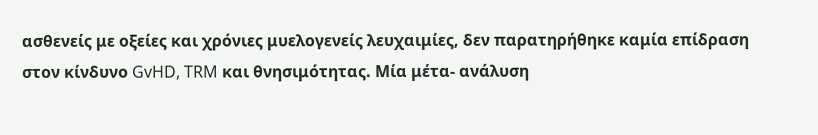ασθενείς με οξείες και χρόνιες μυελογενείς λευχαιμίες, δεν παρατηρήθηκε καμία επίδραση στον κίνδυνο GvHD, TRM και θνησιμότητας. Μία μέτα- ανάλυση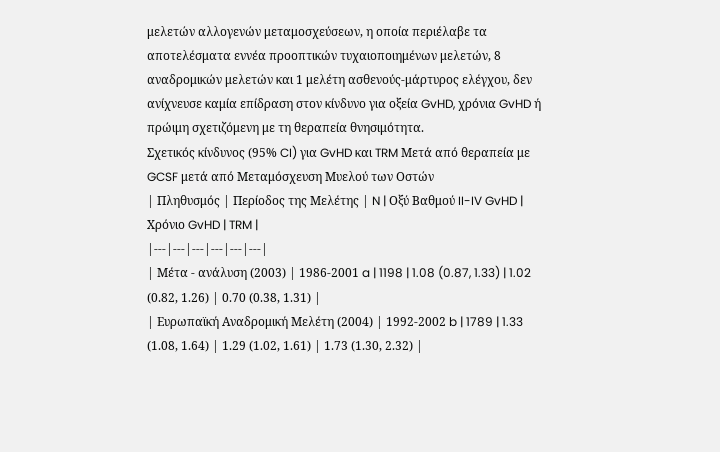μελετών αλλογενών μεταμοσχεύσεων, η οποία περιέλαβε τα αποτελέσματα εννέα προοπτικών τυχαιοποιημένων μελετών, 8 αναδρομικών μελετών και 1 μελέτη ασθενούς-μάρτυρος ελέγχου, δεν ανίχνευσε καμία επίδραση στον κίνδυνο για οξεία GvHD, χρόνια GvHD ή πρώιμη σχετιζόμενη με τη θεραπεία θνησιμότητα.
Σχετικός κίνδυνος (95% CI) για GvHD και TRM Μετά από θεραπεία με GCSF μετά από Μεταμόσχευση Μυελού των Οστών
| Πληθυσμός | Περίοδος της Μελέτης | N | Οξύ Βαθμού II-IV GvHD | Χρόνιο GvHD | TRM |
|---|---|---|---|---|---|
| Μέτα - ανάλυση (2003) | 1986-2001 a | 1198 | 1.08 (0.87, 1.33) | 1.02 (0.82, 1.26) | 0.70 (0.38, 1.31) |
| Ευρωπαϊκή Αναδρομική Μελέτη (2004) | 1992-2002 b | 1789 | 1.33 (1.08, 1.64) | 1.29 (1.02, 1.61) | 1.73 (1.30, 2.32) |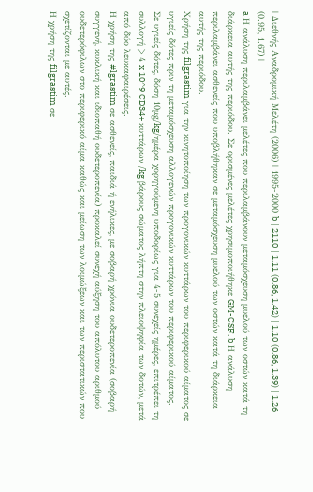| Διεθνής Αναδρομική Μελέτη (2006) | 1995-2000 b | 2110 | 1.11 (0.86, 1.42) | 1.10 (0.86, 1.39) | 1.26 (0.95, 1.67) |
a Η ανάλυση περιλαμβάνει μελέτες που περιλαμβάνουν μεταμόσχευση μυελού των οστών κατά τη διάρκεια αυτής της περιόδου. Σε ορισμένες μελέτες χρησιμοποιήθηκε GM-CSF. b Η ανάλυση περιλαμβάνει ασθενείς που υποβλήθηκαν σε μεταμόσχευση μυελού των οστών κατά τη διάρκεια αυτής της περιόδου.
Χρήση της filgrastim για την κινητοποίηση των προγονικών κυττάρων του περιφερικού αίματος σε υγιείς δότες πριν τη μεταμόσχευση αλλογενών προγονικών κυττάρων του περιφερικού αίματος.
Σε υγιείς δότες, δόση 10μg/kg/ημέρα χορηγούμενη υποδορίως για 4-5 συνεχείς ημέρες, επιτρέπει τη συλλογή > 4 x 10^9 CD34+ κυττάρων /kg βάρους σώματος λήπτη στην πλειοψηφία των δοτών, μετά από δύο λευκαφαιρέσεις.
Η χρήση της #lgrastim σε ασθενείς, παιδιά ή ενήλικες, με σοβαρή χρόνια ουδετεροπενία (σοβαρή συγγενή, κυκλική και ιδιοπαθή ουδετεροπενία) προκαλεί συνεχή αύξηση του απόλυτου αριθμού ουδετερόφιλων στο περιφερικό αίμα καθώς και μείωση των λοιμώξεων και των περιστατικών που σχετίζονται με αυτές.
Η χρήση της filgrastim σε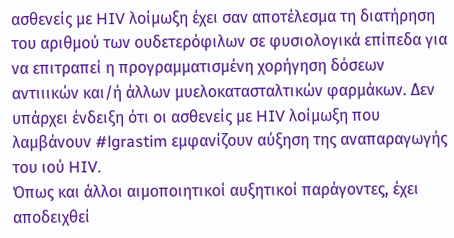ασθενείς με HIV λοίμωξη έχει σαν αποτέλεσμα τη διατήρηση του αριθμού των ουδετερόφιλων σε φυσιολογικά επίπεδα για να επιτραπεί η προγραμματισμένη χορήγηση δόσεων αντιιικών και/ή άλλων μυελοκατασταλτικών φαρμάκων. Δεν υπάρχει ένδειξη ότι οι ασθενείς με HIV λοίμωξη που λαμβάνουν #lgrastim εμφανίζουν αύξηση της αναπαραγωγής του ιού HIV.
Όπως και άλλοι αιμοποιητικοί αυξητικοί παράγοντες, έχει αποδειχθεί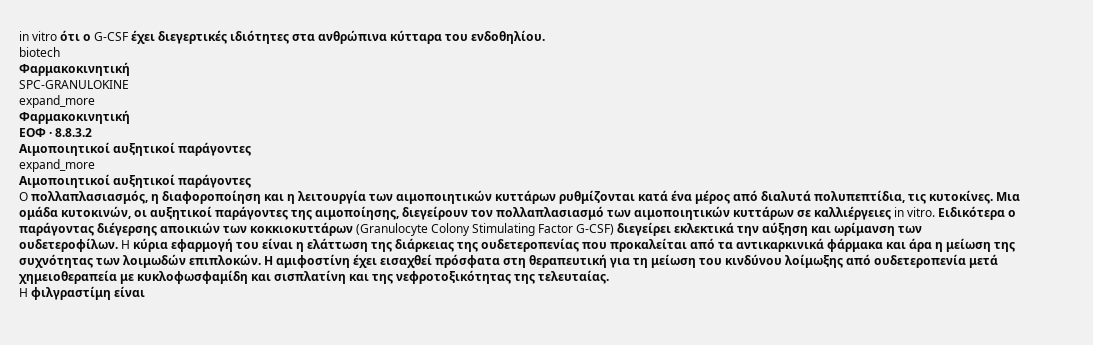in vitro ότι ο G-CSF έχει διεγερτικές ιδιότητες στα ανθρώπινα κύτταρα του ενδοθηλίου.
biotech
Φαρμακοκινητική
SPC-GRANULOKINE
expand_more
Φαρμακοκινητική
ΕΟΦ · 8.8.3.2
Aιμοποιητικοί αυξητικοί παράγοντες
expand_more
Aιμοποιητικοί αυξητικοί παράγοντες
O πολλαπλασιασμός, η διαφοροποίηση και η λειτουργία των αιμοποιητικών κυττάρων ρυθμίζονται κατά ένα μέρος από διαλυτά πολυπεπτίδια, τις κυτοκίνες. Mια ομάδα κυτοκινών, οι αυξητικοί παράγοντες της αιμοποίησης, διεγείρουν τον πολλαπλασιασμό των αιμοποιητικών κυττάρων σε καλλιέργειες in vitro. Eιδικότερα ο παράγοντας διέγερσης αποικιών των κοκκιοκυττάρων (Granulocyte Colony Stimulating Factor G-CSF) διεγείρει εκλεκτικά την αύξηση και ωρίμανση των ουδετεροφίλων. H κύρια εφαρμογή του είναι η ελάττωση της διάρκειας της ουδετεροπενίας που προκαλείται από τα αντικαρκινικά φάρμακα και άρα η μείωση της συχνότητας των λοιμωδών επιπλοκών. Η αμιφοστίνη έχει εισαχθεί πρόσφατα στη θεραπευτική για τη μείωση του κινδύνου λοίμωξης από ουδετεροπενία μετά χημειοθεραπεία με κυκλοφωσφαμίδη και σισπλατίνη και της νεφροτοξικότητας της τελευταίας.
H φιλγραστίμη είναι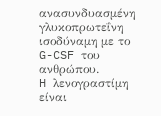ανασυνδυασμένη γλυκοπρωτεΐνη ισοδύναμη με το G-CSF του ανθρώπου.
H λενογραστίμη είναι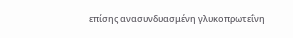επίσης ανασυνδυασμένη γλυκοπρωτεΐνη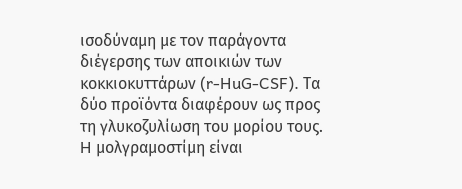ισοδύναμη με τον παράγοντα διέγερσης των αποικιών των κοκκιοκυττάρων (r-HuG-CSF). Τα δύο προϊόντα διαφέρουν ως προς τη γλυκοζυλίωση του μορίου τους.
H μολγραμοστίμη είναι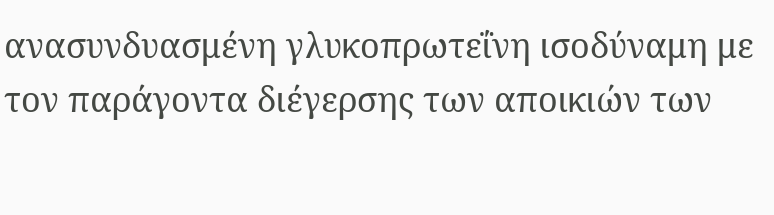ανασυνδυασμένη γλυκοπρωτεΐνη ισοδύναμη με τον παράγοντα διέγερσης των αποικιών των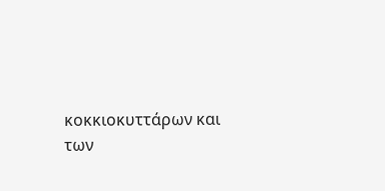κοκκιοκυττάρων και των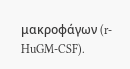μακροφάγων (r-HuGM-CSF).